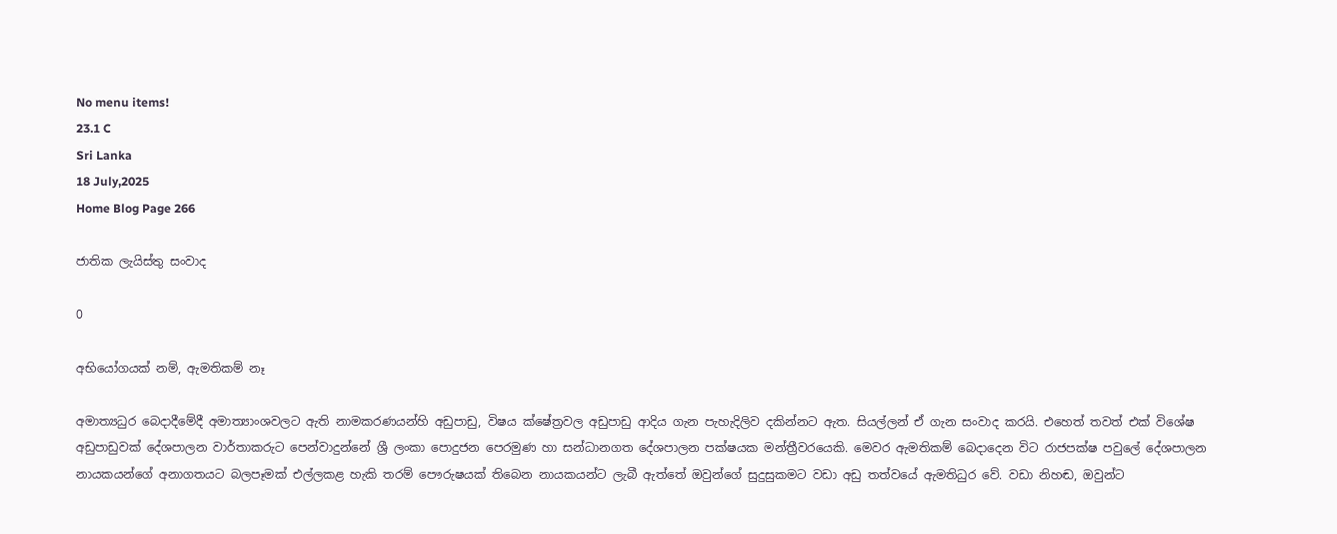No menu items!
23.1 C
Sri Lanka
18 July,2025
Home Blog Page 266

ජාතික ලැයිස්තු සංවාද

0

අභියෝගයක් නම්, ඇමතිකම් නෑ

අමාත්‍යධුර බෙදාදීමේදී අමාත්‍යාංශවලට ඇති නාමකරණයන්හි අඩුපාඩු, විෂය ක්ෂේත්‍රවල අඩුපාඩු ආදිය ගැන පැහැදිලිව දකින්නට ඇත. සියල්ලන් ඒ ගැන සංවාද කරයි. එහෙත් තවත් එක් විශේෂ අඩුපාඩුවක් දේශපාලන වාර්තාකරුට පෙන්වාදුන්නේ ශ්‍රී ලංකා පොදුජන පෙරමුණ හා සන්ධානගත දේශපාලන පක්ෂයක මන්ත්‍රීවරයෙකි. මෙවර ඇමතිකම් බෙදාදෙන විට රාජපක්ෂ පවුලේ දේශපාලන නායකයන්ගේ අනාගතයට බලපෑමක් එල්ලකළ හැකි තරම් පෞරුෂයක් තිබෙන නායකයන්ට ලැබී ඇත්තේ ඔවුන්ගේ සුදුසුකමට වඩා අඩු තත්වයේ ඇමතිධුර වේ. වඩා නිහඬ, ඔවුන්ට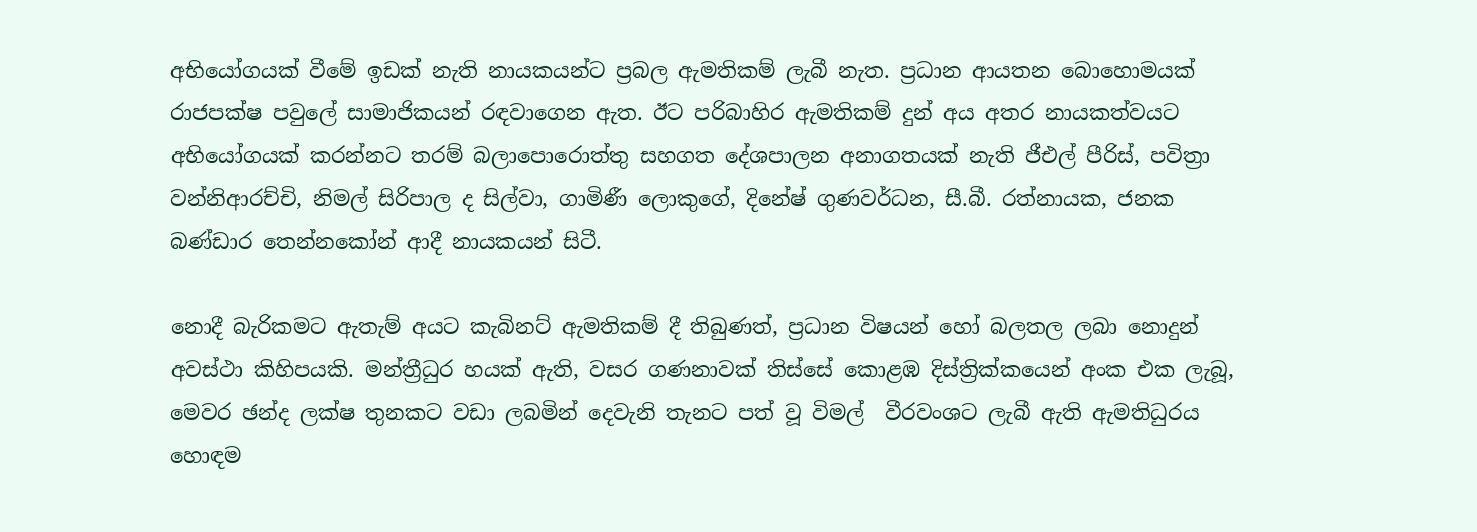අභියෝගයක් වීමේ ඉඩක් නැති නායකයන්ට ප්‍රබල ඇමතිකම් ලැබී නැත. ප්‍රධාන ආයතන බොහොමයක් රාජපක්ෂ පවුලේ සාමාජිකයන් රඳවාගෙන ඇත. ඊට පරිබාහිර ඇමතිකම් දුන් අය අතර නායකත්වයට අභියෝගයක් කරන්නට තරම් බලාපොරොත්තු සහගත දේශපාලන අනාගතයක් නැති ජීඑල් පීරිස්, පවිත්‍රා වන්නිආරච්චි, නිමල් සිරිපාල ද සිල්වා, ගාමිණී ලොකුගේ, දිනේෂ් ගුණවර්ධන, සී.බී. රත්නායක, ජනක බණ්ඩාර තෙන්නකෝන් ආදී නායකයන් සිටී.

නොදී බැරිකමට ඇතැම් අයට කැබිනට් ඇමතිකම් දී තිබුණත්, ප්‍රධාන විෂයන් හෝ බලතල ලබා නොදුන් අවස්ථා කිහිපයකි. මන්ත්‍රීධුර හයක් ඇති, වසර ගණනාවක් තිස්සේ කොළඹ දිස්ත්‍රික්කයෙන් අංක එක ලැබූ, මෙවර ඡන්ද ලක්ෂ තුනකට වඩා ලබමින් දෙවැනි තැනට පත් වූ විමල්  වීරවංශට ලැබී ඇති ඇමතිධුරය හොඳම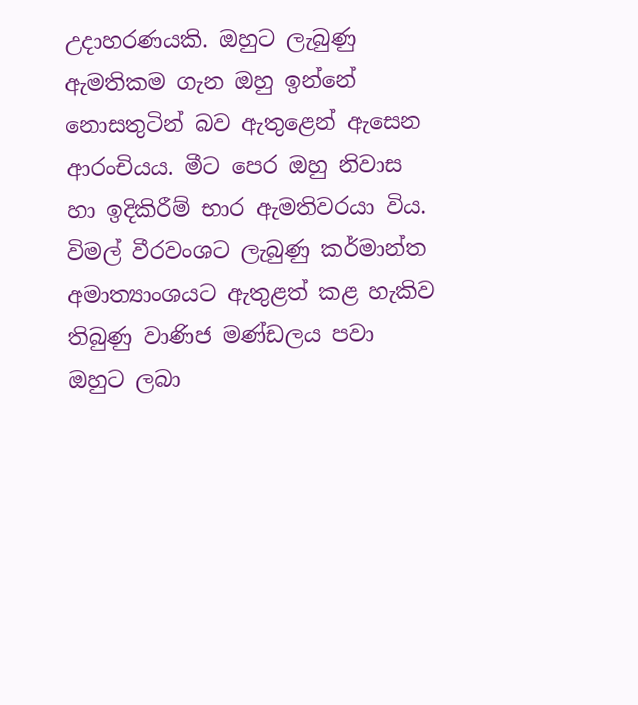උදාහරණයකි. ඔහුට ලැබුණු ඇමතිකම ගැන ඔහු ඉන්නේ නොසතුටින් බව ඇතුළෙන් ඇසෙන ආරංචියය. මීට පෙර ඔහු නිවාස හා ඉදිකිරීම් භාර ඇමතිවරයා විය. විමල් වීරවංශට ලැබුණු කර්මාන්ත අමාත්‍යාංශයට ඇතුළත් කළ හැකිව තිබුණු වාණිජ මණ්ඩලය පවා ඔහුට ලබා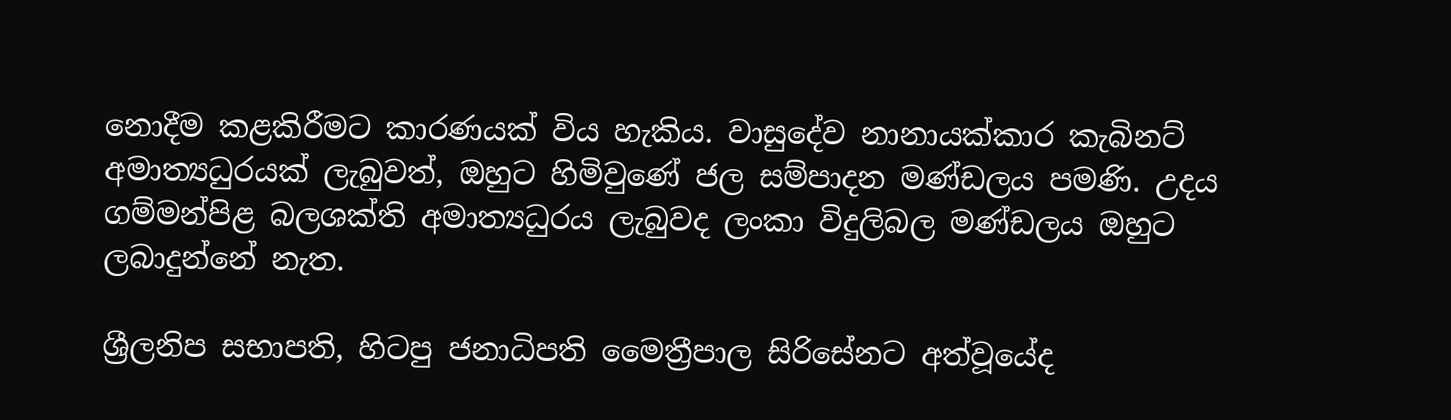නොදීම කළකිරීමට කාරණයක් විය හැකිය. වාසුදේව නානායක්කාර කැබිනට් අමාත්‍යධුරයක් ලැබුවත්, ඔහුට හිමිවුණේ ජල සම්පාදන මණ්ඩලය පමණි. උදය ගම්මන්පිළ බලශක්ති අමාත්‍යධුරය ලැබුවද ලංකා විදුලිබල මණ්ඩලය ඔහුට ලබාදුන්නේ නැත.

ශ්‍රීලනිප සභාපති, හිටපු ජනාධිපති මෛත්‍රීපාල සිරිසේනට අත්වූයේද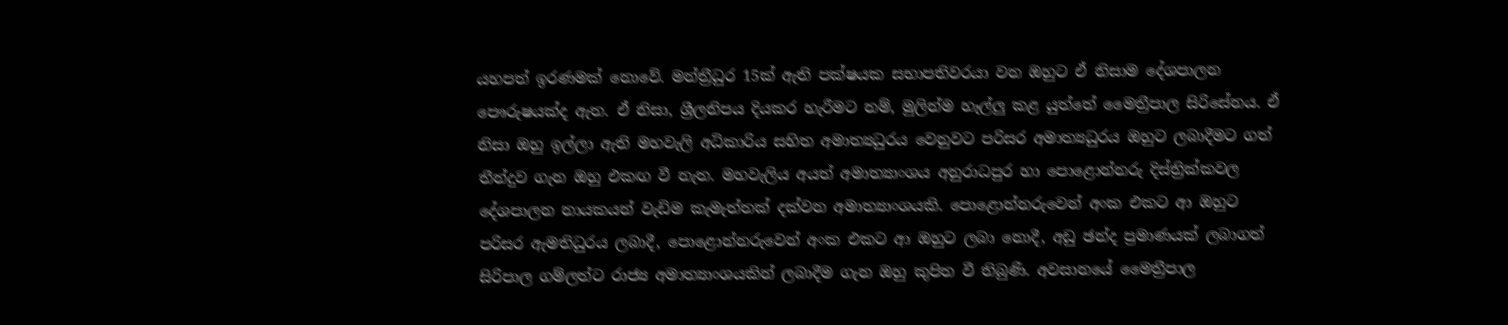යහපත් ඉරණමක් නොවේ. මන්ත්‍රීධුර 15ක් ඇති පක්ෂයක සභාපතිවරයා වන ඔහුට ඒ නිසාම දේශපාලන පෞරුෂයක්ද ඇත. ඒ නිසා, ශ්‍රීලනිපය දියකර හැරීමට නම්, මුලින්ම හෑල්ලු කළ යුත්තේ මෛත්‍රීපාල සිරිසේනය. ඒ නිසා ඔහු ඉල්ලා ඇති මහවැලි අධිකාරිය සහිත අමාත්‍යධුරය වෙනුවට පරිසර අමාත්‍යධුරය ඔහුට ලබාදීමට ගත් තීන්දුව ගැන ඔහු එකඟ වී නැත. මහවැලිය අයත් අමාත්‍යාංශය අනුරාධපුර හා පොළොන්නරු දිස්ත්‍රික්කවල දේශපාලන නායකයන් වැඩිම කැමැත්තක් දක්වන අමාත්‍යාංශයකි. පොළොන්නරුවෙන් අංක එකට ආ ඔහුට පරිසර ඇමතිධුරය ලබාදී, පොළොන්නරුවෙන් අංක එකට ආ ඔහුට ලබා නොදී, අඩු ඡන්ද ප්‍රමාණයක් ලබාගත් සිරිපාල ගම්ලත්ට රාජ්‍ය අමාත්‍යාංශයකින් ලබාදීම ගැන ඔහු කුපිත වී තිබුණි. අවසානයේ මෛත්‍රීපාල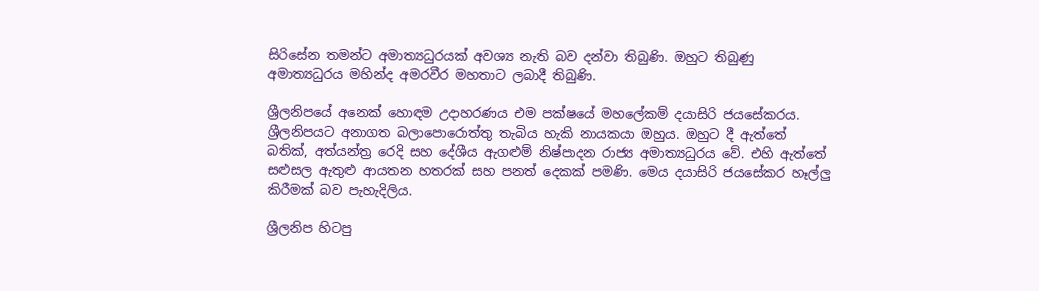සිරිසේන තමන්ට අමාත්‍යධුරයක් අවශ්‍ය නැති බව දන්වා තිබුණි. ඔහුට තිබුණු අමාත්‍යධුරය මහින්ද අමරවීර මහතාට ලබාදී තිබුණි.

ශ්‍රීලනිපයේ අනෙක් හොඳම උදාහරණය එම පක්ෂයේ මහලේකම් දයාසිරි ජයසේකරය. ශ්‍රීලනිපයට අනාගත බලාපොරොත්තු තැබිය හැකි නායකයා ඔහුය. ඔහුට දී ඇත්තේ බතික්, අත්යන්ත්‍ර රෙදි සහ දේශීය ඇගළුම් නිෂ්පාදන රාජ්‍ය අමාත්‍යධුරය වේ. එහි ඇත්තේ සළුසල ඇතුළු ආයතන හතරක් සහ පනත් දෙකක් පමණි. මෙය දයාසිරි ජයසේකර හෑල්ලු කිරීමක් බව පැහැදිලිය.

ශ්‍රීලනිප හිටපු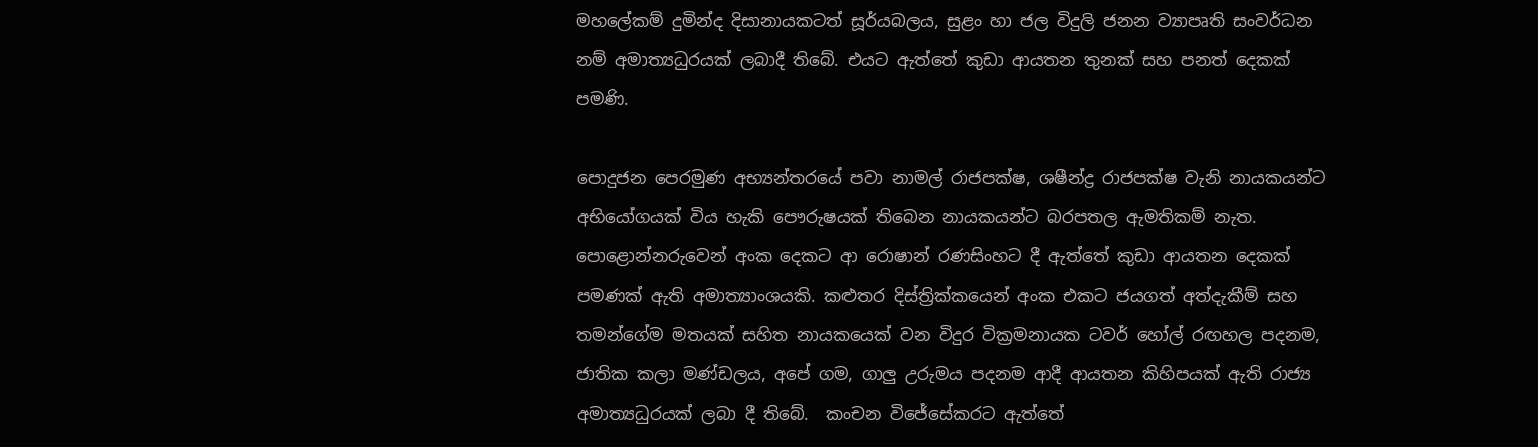මහලේකම් දුමින්ද දිසානායකටත් සූර්යබලය, සුළං හා ජල විදුලි ජනන ව්‍යාපෘති සංවර්ධන නම් අමාත්‍යධුරයක් ලබාදී තිබේ. එයට ඇත්තේ කුඩා ආයතන තුනක් සහ පනත් දෙකක් පමණි.

පොදුජන පෙරමුණ අභ්‍යන්තරයේ පවා නාමල් රාජපක්ෂ, ශෂීන්ද්‍ර රාජපක්ෂ වැනි නායකයන්ට අභියෝගයක් විය හැකි පෞරුෂයක් තිබෙන නායකයන්ට බරපතල ඇමතිකම් නැත. පොළොන්නරුවෙන් අංක දෙකට ආ රොෂාන් රණසිංහට දී ඇත්තේ කුඩා ආයතන දෙකක් පමණක් ඇති අමාත්‍යාංශයකි. කළුතර දිස්ත්‍රික්කයෙන් අංක එකට ජයගත් අත්දැකීම් සහ තමන්ගේම මතයක් සහිත නායකයෙක් වන විදුර වික්‍රමනායක ටවර් හෝල් රඟහල පදනම, ජාතික කලා මණ්ඩලය, අපේ ගම, ගාලු උරුමය පදනම ආදී ආයතන කිහිපයක් ඇති රාජ්‍ය අමාත්‍යධුරයක් ලබා දී තිබේ.  කංචන විජේසේකරට ඇත්තේ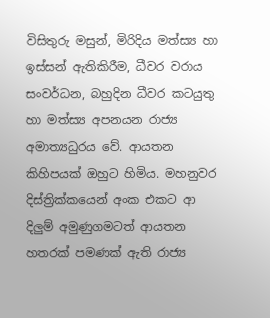විසිතුරු මසුන්, මිරිදිය මත්ස්‍ය හා ඉස්සන් ඇතිකිරීම, ධීවර වරාය සංවර්ධන, බහුදින ධීවර කටයුතු හා මත්ස්‍ය අපනයන රාජ්‍ය අමාත්‍යධුරය වේ. ආයතන කිහිපයක් ඔහුට හිමිය. මහනුවර දිස්ත්‍රික්කයෙන් අංක එකට ආ දිලුම් අමුණුගමටත් ආයතන හතරක් පමණක් ඇති රාජ්‍ය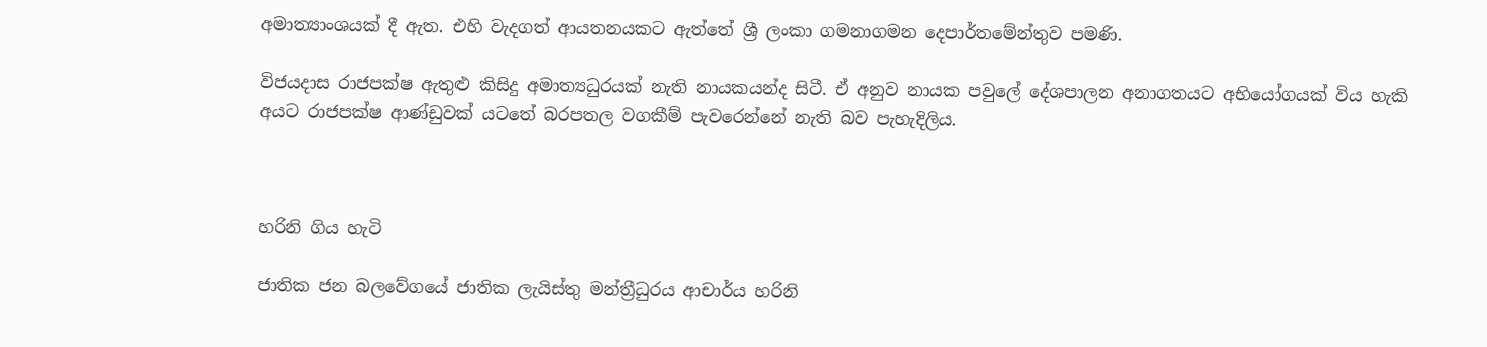අමාත්‍යාංශයක් දී ඇත. එහි වැදගත් ආයතනයකට ඇත්තේ ශ්‍රී ලංකා ගමනාගමන දෙපාර්තමේන්තුව පමණි.

විජයදාස රාජපක්ෂ ඇතුළු කිසිදු අමාත්‍යධුරයක් නැති නායකයන්ද සිටී. ඒ අනුව නායක පවුලේ දේශපාලන අනාගතයට අභියෝගයක් විය හැකි අයට රාජපක්ෂ ආණ්ඩුවක් යටතේ බරපතල වගකීම් පැවරෙන්නේ නැති බව පැහැදිලිය.



හරිනි ගිය හැටි

ජාතික ජන බලවේගයේ ජාතික ලැයිස්තු මන්ත්‍රීධුරය ආචාර්ය හරිනි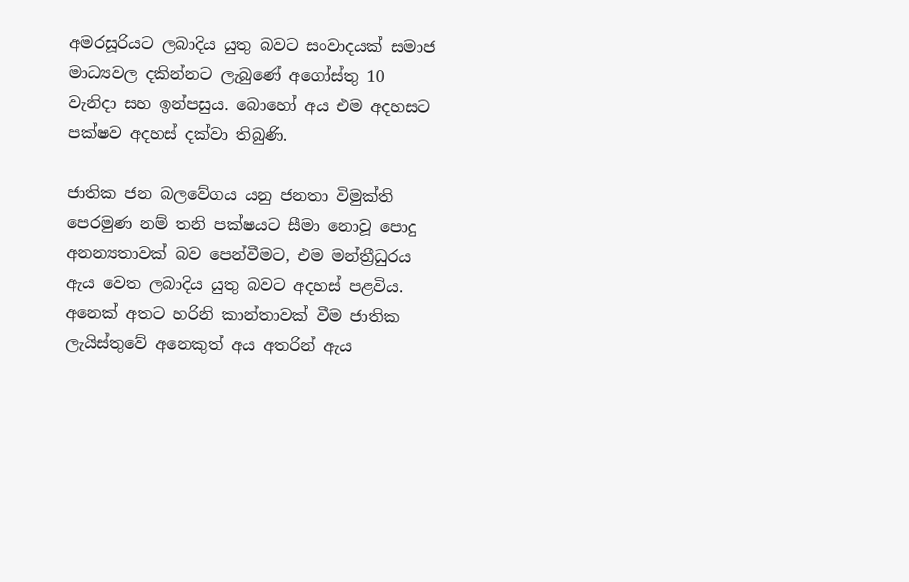අමරසූරියට ලබාදිය යුතු බවට සංවාදයක් සමාජ මාධ්‍යවල දකින්නට ලැබුණේ අගෝස්තු 10 වැනිදා සහ ඉන්පසුය. බොහෝ අය එම අදහසට පක්ෂව අදහස් දක්වා තිබුණි.

ජාතික ජන බලවේගය යනු ජනතා විමුක්ති පෙරමුණ නම් තනි පක්ෂයට සීමා නොවූ පොදු අනන්‍යතාවක් බව පෙන්වීමට, එම මන්ත්‍රීධුරය ඇය වෙත ලබාදිය යුතු බවට අදහස් පළවිය. අනෙක් අතට හරිනි කාන්තාවක් වීම ජාතික ලැයිස්තුවේ අනෙකුත් අය අතරින් ඇය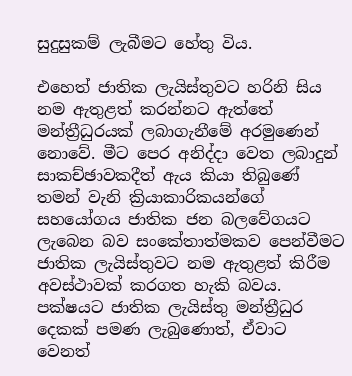සුදුසුකම් ලැබීමට හේතු විය.

එහෙත් ජාතික ලැයිස්තුවට හරිනි සිය නම ඇතුළත් කරන්නට ඇත්තේ මන්ත්‍රීධුරයක් ලබාගැනීමේ අරමුණෙන් නොවේ. මීට පෙර අනිද්දා වෙත ලබාදුන් සාකච්ඡාවකදීත් ඇය කියා තිබුණේ තමන් වැනි ක්‍රියාකාරිකයන්ගේ සහයෝගය ජාතික ජන බලවේගයට ලැබෙන බව සංකේතාත්මකව පෙන්වීමට ජාතික ලැයිස්තුවට නම ඇතුළත් කිරීම අවස්ථාවක් කරගත හැකි බවය. පක්ෂයට ජාතික ලැයිස්තු මන්ත්‍රීධුර දෙකක් පමණ ලැබුණොත්, ඒවාට වෙනත්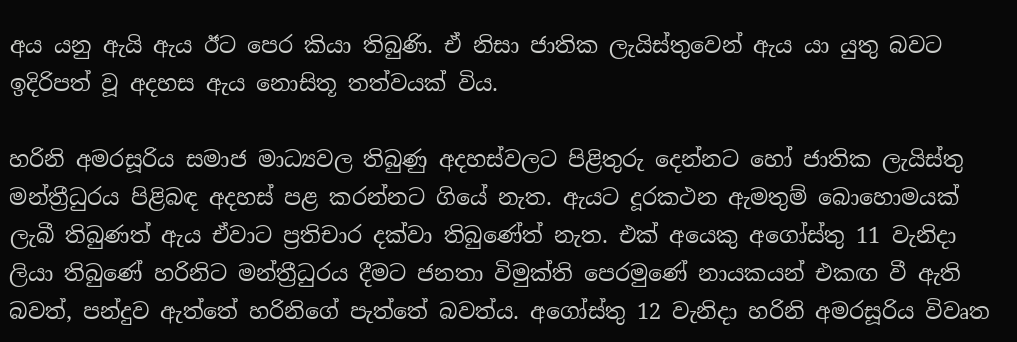අය යනු ඇයි ඇය ඊට පෙර කියා තිබුණි. ඒ නිසා ජාතික ලැයිස්තුවෙන් ඇය යා යුතු බවට ඉදිරිපත් වූ අදහස ඇය නොසිතූ තත්වයක් විය.

හරිනි අමරසූරිය සමාජ මාධ්‍යවල තිබුණු අදහස්වලට පිළිතුරු දෙන්නට හෝ ජාතික ලැයිස්තු මන්ත්‍රීධුරය පිළිබඳ අදහස් පළ කරන්නට ගියේ නැත. ඇයට දූරකථන ඇමතුම් බොහොමයක් ලැබී තිබුණත් ඇය ඒවාට ප්‍රතිචාර දක්වා තිබුණේත් නැත. එක් අයෙකු අගෝස්තු 11 වැනිදා ලියා තිබුණේ හරිනිට මන්ත්‍රීධුරය දීමට ජනතා විමුක්ති පෙරමුණේ නායකයන් එකඟ වී ඇති බවත්, පන්දුව ඇත්තේ හරිනිගේ පැත්තේ බවත්ය. අගෝස්තු 12 වැනිදා හරිනි අමරසූරිය විවෘත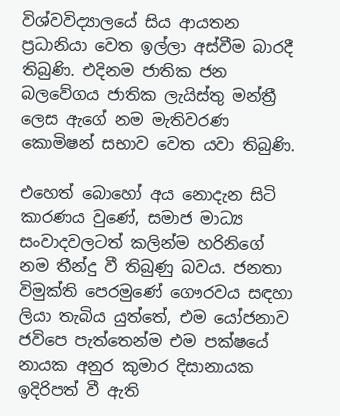විශ්වවිද්‍යාලයේ සිය ආයතන ප්‍රධානියා වෙත ඉල්ලා අස්වීම බාරදී තිබුණි. එදිනම ජාතික ජන බලවේගය ජාතික ලැයිස්තු මන්ත්‍රී ලෙස ඇගේ නම මැතිවරණ කොමිෂන් සභාව වෙත යවා තිබුණි.

එහෙත් බොහෝ අය නොදැන සිටි කාරණය වුණේ, සමාජ මාධ්‍ය සංවාදවලටත් කලින්ම හරිනිගේ නම තීන්දු වී තිබුණු බවය. ජනතා විමුක්ති පෙරමුණේ ගෞරවය සඳහා ලියා තැබිය යුත්තේ, එම යෝජනාව ජවිපෙ පැත්තෙන්ම එම පක්ෂයේ නායක අනුර කුමාර දිසානායක ඉදිරිපත් වී ඇති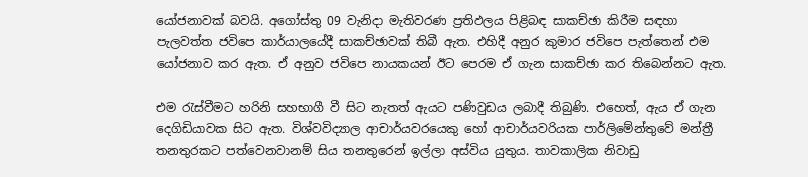යෝජනාවක් බවයි. අගෝස්තු 09 වැනිදා මැතිවරණ ප්‍රතිඵලය පිළිබඳ සාකච්ඡා කිරීම සඳහා පැලවත්ත ජවිපෙ කාර්යාලයේදී සාකච්ඡාවක් තිබී ඇත. එහිදී අනුර කුමාර ජවිපෙ පැත්තෙන් එම යෝජනාව කර ඇත. ඒ අනුව ජවිපෙ නායකයන් ඊට පෙරම ඒ ගැන සාකච්ඡා කර තිබෙන්නට ඇත.

එම රැස්වීමට හරිනි සහභාගී වී සිට නැතත් ඇයට පණිවුඩය ලබාදී තිබුණි. එහෙත්, ඇය ඒ ගැන දෙගිඩියාවක සිට ඇත. විශ්වවිද්‍යාල ආචාර්යවරයෙකු හෝ ආචාර්යවරියක පාර්ලිමේන්තුවේ මන්ත්‍රී තනතුරකට පත්වෙනවානම් සිය තනතුරෙන් ඉල්ලා අස්විය යුතුය. තාවකාලික නිවාඩු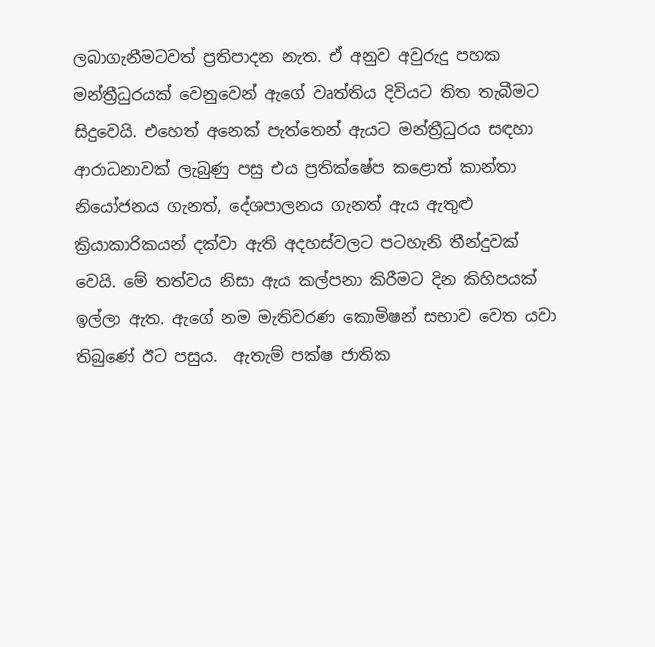ලබාගැනීමටවත් ප්‍රතිපාදන නැත. ඒ අනුව අවුරුදු පහක මන්ත්‍රීධුරයක් වෙනුවෙන් ඇගේ වෘත්තිය දිවියට තිත තැබීමට සිදුවෙයි. එහෙත් අනෙක් පැත්තෙන් ඇයට මන්ත්‍රීධුරය සඳහා ආරාධනාවක් ලැබුණු පසු එය ප්‍රතික්ෂේප කළොත් කාන්තා නියෝජනය ගැනත්, දේශපාලනය ගැනත් ඇය ඇතුළු ක්‍රියාකාරිකයන් දක්වා ඇති අදහස්වලට පටහැනි තීන්දුවක් වෙයි. මේ තත්වය නිසා ඇය කල්පනා කිරීමට දින කිහිපයක් ඉල්ලා ඇත. ඇගේ නම මැතිවරණ කොමිෂන් සභාව වෙත යවා තිබුණේ ඊට පසුය.  ඇතැම් පක්ෂ ජාතික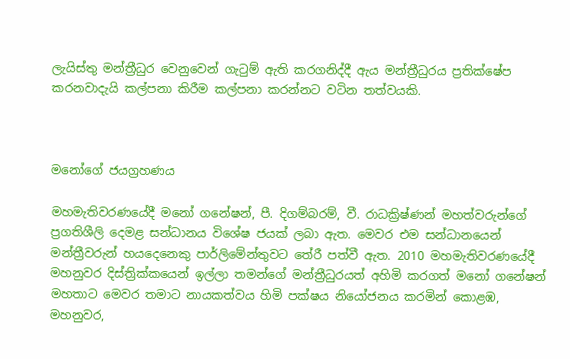ලැයිස්තු මන්ත්‍රීධුර වෙනුවෙන් ගැටුම් ඇති කරගනිද්දී ඇය මන්ත්‍රීධුරය ප්‍රතික්ෂේප කරනවාදැයි කල්පනා කිරීම කල්පනා කරන්නට වටින තත්වයකි.



මනෝගේ ජයග්‍රහණය

මහමැතිවරණයේදී මනෝ ගනේෂන්, පී. දිගම්බරම්, වී. රාධක්‍රිෂ්ණන් මහත්වරුන්ගේ ප්‍රගතිශීලි දෙමළ සන්ධානය විශේෂ ජයක් ලබා ඇත. මෙවර එම සන්ධානයෙන් මන්ත්‍රීවරුන් හයදෙනෙකු පාර්ලිමේන්තුවට තේරී පත්වී ඇත. 2010 මහමැතිවරණයේදී මහනුවර දිස්ත්‍රික්කයෙන් ඉල්ලා තමන්ගේ මන්ත්‍රීධුරයත් අහිමි කරගත් මනෝ ගනේෂන් මහතාට මෙවර තමාට නායකත්වය හිමි පක්ෂය නියෝජනය කරමින් කොළඹ, මහනුවර,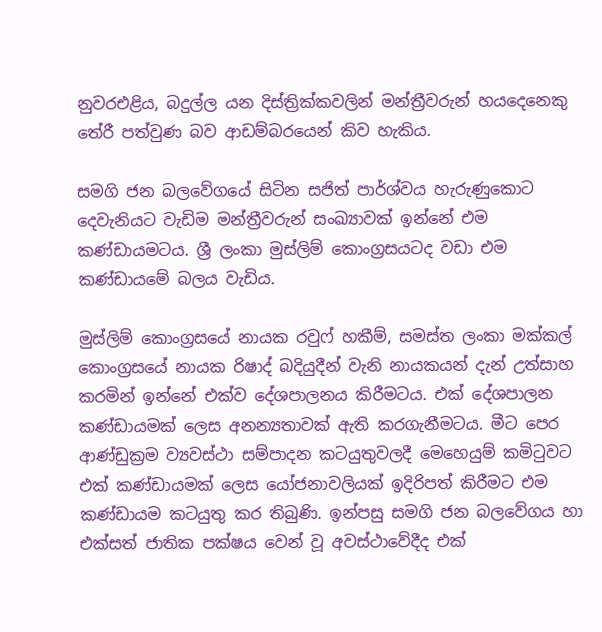නුවරඑළිය, බදුල්ල යන දිස්ත්‍රික්කවලින් මන්ත්‍රීවරුන් හයදෙනෙකු තේරී පත්වුණ බව ආඩම්බරයෙන් කිව හැකිය.

සමගි ජන බලවේගයේ සිටින සජිත් පාර්ශ්වය හැරුණුකොට දෙවැනියට වැඩිම මන්ත්‍රීවරුන් සංඛ්‍යාවක් ඉන්නේ එම කණ්ඩායමටය. ශ්‍රී ලංකා මුස්ලිම් කොංග්‍රසයටද වඩා එම කණ්ඩායමේ බලය වැඩිය.

මුස්ලිම් කොංග්‍රසයේ නායක රවුෆ් හකීම්, සමස්ත ලංකා මක්කල් කොංග්‍රසයේ නායක රිෂාද් බදියුදීන් වැනි නායකයන් දැන් උත්සාහ කරමින් ඉන්නේ එක්ව දේශපාලනය කිරීමටය. එක් දේශපාලන කණ්ඩායමක් ලෙස අනන්‍යතාවක් ඇති කරගැනීමටය. මීට පෙර ආණ්ඩුක්‍රම ව්‍යවස්ථා සම්පාදන කටයුතුවලදී මෙහෙයුම් කමිටුවට එක් කණ්ඩායමක් ලෙස යෝජනාවලියක් ඉදිරිපත් කිරීමට එම කණ්ඩායම කටයුතු කර තිබුණි. ඉන්පසු සමගි ජන බලවේගය හා එක්සත් ජාතික පක්ෂය වෙන් වූ අවස්ථාවේදීද එක්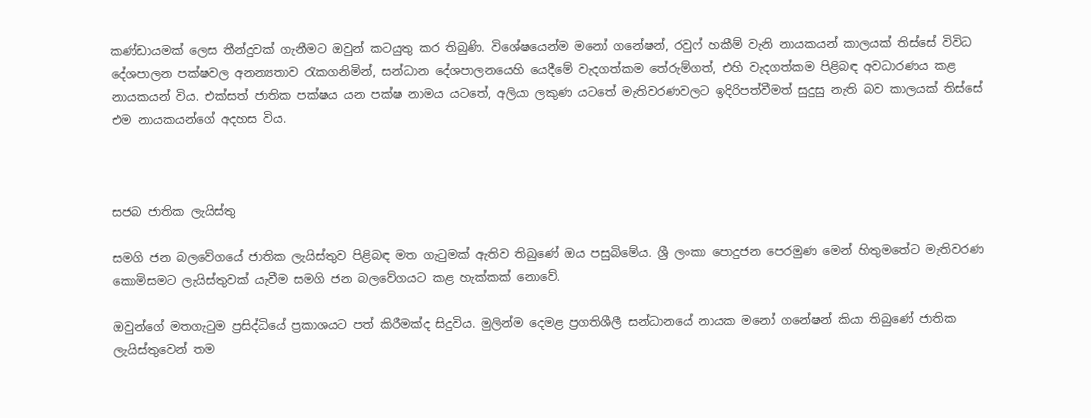කණ්ඩායමක් ලෙස තීන්දුවක් ගැනීමට ඔවුන් කටයුතු කර තිබුණි. විශේෂයෙන්ම මනෝ ගනේෂන්, රවුෆ් හකීම් වැනි නායකයන් කාලයක් තිස්සේ විවිධ දේශපාලන පක්ෂවල අනන්‍යතාව රැකගනිමින්, සන්ධාන දේශපාලනයෙහි යෙදීමේ වැදගත්කම තේරුම්ගත්, එහි වැදගත්කම පිළිබඳ අවධාරණය කළ නායකයන් විය. එක්සත් ජාතික පක්ෂය යන පක්ෂ නාමය යටතේ, අලියා ලකුණ යටතේ මැතිවරණවලට ඉදිරිපත්වීමත් සුදුසු නැති බව කාලයක් තිස්සේ එම නායකයන්ගේ අදහස විය.



සජබ ජාතික ලැයිස්තු

සමගි ජන බලවේගයේ ජාතික ලැයිස්තුව පිළිබඳ මත ගැටුමක් ඇතිව තිබුණේ ඔය පසුබිමේය. ශ්‍රී ලංකා පොදුජන පෙරමුණ මෙන් හිතුමතේට මැතිවරණ කොමිසමට ලැයිස්තුවක් යැවීම සමගි ජන බලවේගයට කළ හැක්කක් නොවේ.

ඔවුන්ගේ මතගැටුම ප්‍රසිද්ධියේ ප්‍රකාශයට පත් කිරීමක්ද සිදුවිය. මුලින්ම දෙමළ ප්‍රගතිශීලී සන්ධානයේ නායක මනෝ ගනේෂන් කියා තිබුණේ ජාතික ලැයිස්තුවෙන් තම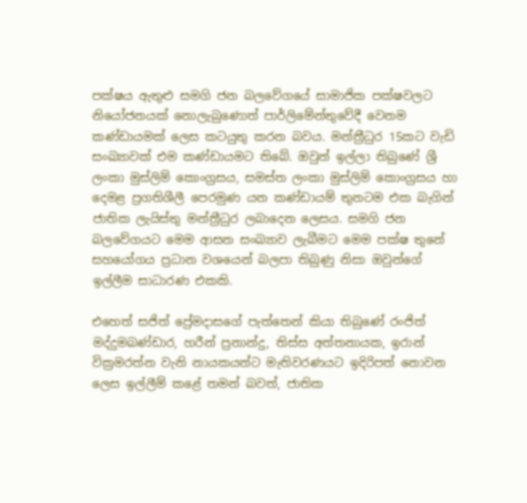පක්ෂය ඇතුළු සමගි ජන බලවේගයේ සාමාජික පක්ෂවලට නියෝජනයක් නොලැබුණොත් පාර්ලිමේන්තුවේදී වෙනම කණ්ඩායමක් ලෙස කටයුතු කරන බවය. මන්ත්‍රීධුර 15කට වැඩි සංඛ්‍යාවක් එම කණ්ඩායමට තිබේ. ඔවුන් ඉල්ලා තිබුණේ ශ්‍රී ලංකා මුස්ලිම් කොංග්‍රසය, සමස්ත ලංකා මුස්ලිම් කොංග්‍රසය හා දෙමළ ප්‍රගතිශීලී පෙරමුණ යන කණ්ඩායම් තුනටම එක බැගින් ජාතික ලැයිස්තු මන්ත්‍රීධුර ලබාදෙන ලෙසය. සමගි ජන බලවේගයට මෙම ආසන සංඛ්‍යාව ලැබීමට මෙම පක්ෂ තුනේ සහයෝගය ප්‍රධාන වශයෙන් බලපා තිබුණු නිසා ඔවුන්ගේ ඉල්ලීම සාධාරණ එකකි.

එහෙත් සජිත් ප්‍රේමදාසගේ පැත්තෙන් කියා තිබුණේ රංජිත් මද්දුමබණ්ඩාර, හරීන් ප්‍රනාන්දු, තිස්ස අත්තනායක, ඉරාන් වික්‍රමරත්න වැනි නායකයන්ට මැතිවරණයට ඉදිරිපත් නොවන ලෙස ඉල්ලීම් කළේ තමන් බවත්, ජාතික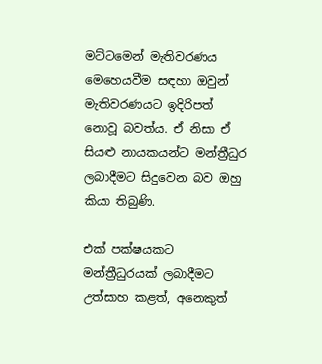මට්ටමෙන් මැතිවරණය මෙහෙයවීම සඳහා ඔවුන් මැතිවරණයට ඉදිරිපත් නොවූ බවත්ය. ඒ නිසා ඒ සියළු නායකයන්ට මන්ත්‍රීධුර ලබාදීමට සිදුවෙන බව ඔහු කියා තිබුණි.

එක් පක්ෂයකට මන්ත්‍රීධුරයක් ලබාදීමට උත්සාහ කළත්, අනෙකුත්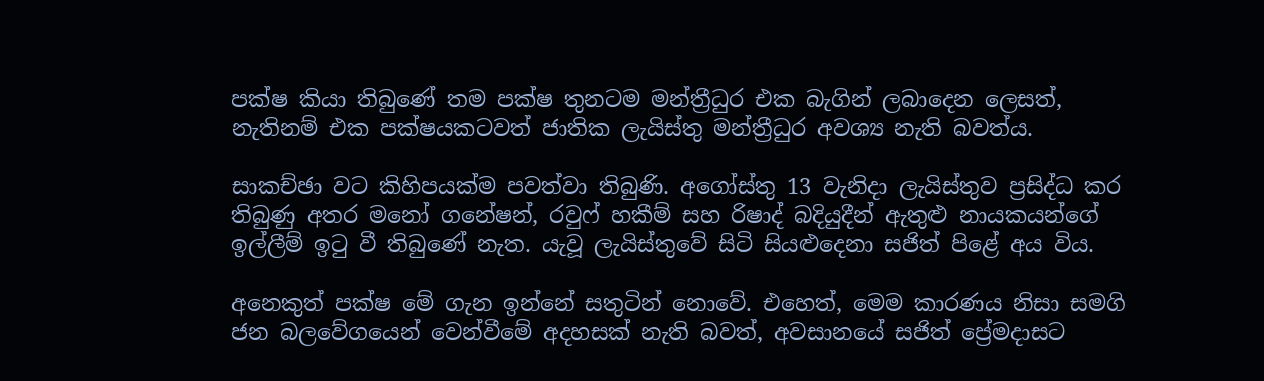පක්ෂ කියා තිබුණේ තම පක්ෂ තුනටම මන්ත්‍රීධුර එක බැගින් ලබාදෙන ලෙසත්, නැතිනම් එක පක්ෂයකටවත් ජාතික ලැයිස්තු මන්ත්‍රීධුර අවශ්‍ය නැති බවත්ය.

සාකච්ඡා වට කිහිපයක්ම පවත්වා තිබුණි. අගෝස්තු 13 වැනිදා ලැයිස්තුව ප්‍රසිද්ධ කර තිබුණු අතර මනෝ ගනේෂන්, රවුෆ් හකීම් සහ රිෂාද් බදියුදීන් ඇතුළු නායකයන්ගේ ඉල්ලීම් ඉටු වී තිබුණේ නැත. යැවූ ලැයිස්තුවේ සිටි සියළුදෙනා සජිත් පිළේ අය විය.

අනෙකුත් පක්ෂ මේ ගැන ඉන්නේ සතුටින් නොවේ. එහෙත්, මෙම කාරණය නිසා සමගි ජන බලවේගයෙන් වෙන්වීමේ අදහසක් නැති බවත්, අවසානයේ සජිත් ප්‍රේමදාසට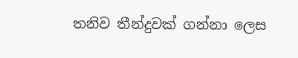තනිව තීන්දුවක් ගන්නා ලෙස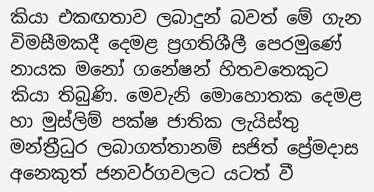කියා එකඟතාව ලබාදුන් බවත් මේ ගැන විමසීමකදී දෙමළ ප්‍රගතිශීලී පෙරමුණේ නායක මනෝ ගනේෂන් හිතවතෙකුට කියා තිබුණි. මෙවැනි මොහොතක දෙමළ හා මුස්ලිම් පක්ෂ ජාතික ලැයිස්තු මන්ත්‍රීධුර ලබාගත්තානම් සජිත් ප්‍රේමදාස අනෙකුත් ජනවර්ගවලට යටත් වී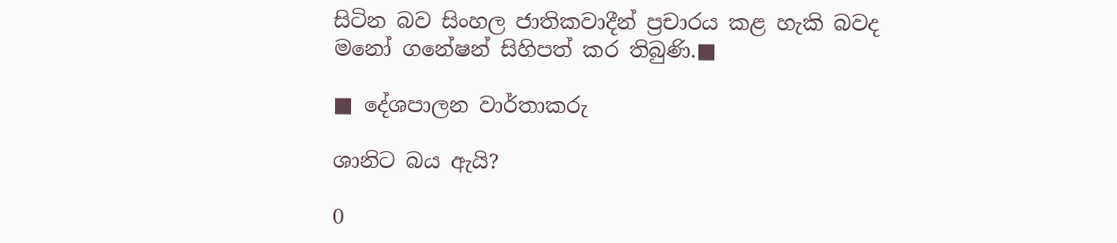සිටින බව සිංහල ජාතිකවාදීන් ප්‍රචාරය කළ හැකි බවද මනෝ ගනේෂන් සිහිපත් කර තිබුණි.■

■ දේශපාලන වාර්තාකරු

ශානිට බය ඇයි?

0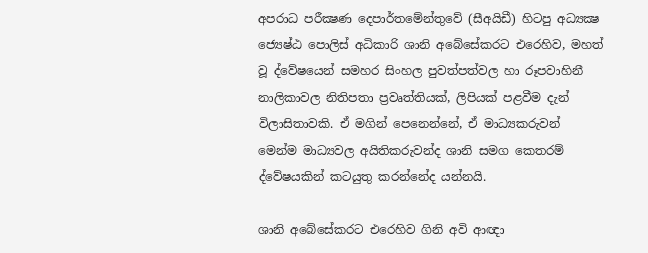අපරාධ පරීක්‍ෂණ දෙපාර්තමේන්තුවේ (සීඅයිඩී) හිටපු අධ්‍යක්‍ෂ ජ්‍යෙෂ්ඨ පොලිස් අධිකාරි ශානි අබේසේකරට එරෙහිව, මහත් වූ ද්වේෂයෙන් සමහර සිංහල පුවත්පත්වල හා රූපවාහිනී නාලිකාවල නිතිපතා ප්‍රවෘත්තියක්, ලිපියක් පළවීම දැන් විලාසිතාවකි. ඒ මගින් පෙනෙන්නේ, ඒ මාධ්‍යකරුවන් මෙන්ම මාධ්‍යවල අයිතිකරුවන්ද ශානි සමග කෙතරම් ද්වේෂයකින් කටයුතු කරන්නේද යන්නයි.

ශානි අබේසේකරට එරෙහිව ගිනි අවි ආඥා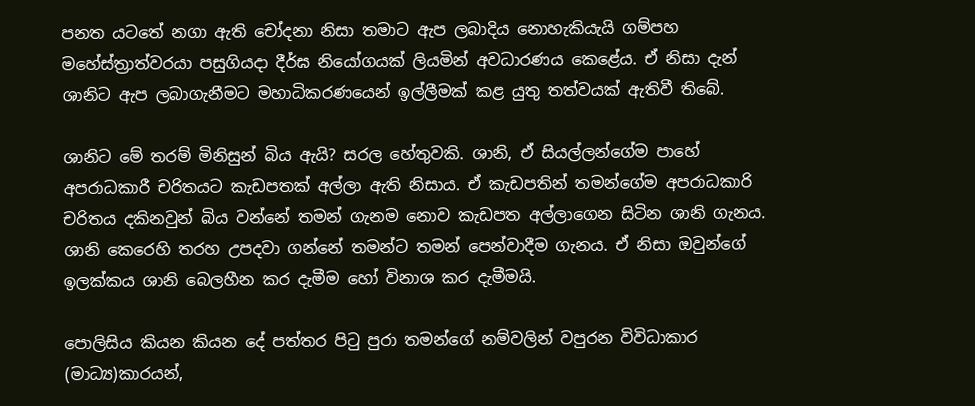පනත යටතේ නගා ඇති චෝදනා නිසා තමාට ඇප ලබාදිය නොහැකියැයි ගම්පහ මහේස්ත්‍රාත්වරයා පසුගියදා දීර්ඝ නියෝගයක් ලියමින් අවධාරණය කෙළේය. ඒ නිසා දැන් ශානිට ඇප ලබාගැනීමට මහාධිකරණයෙන් ඉල්ලීමක් කළ යුතු තත්වයක් ඇතිවී තිබේ.

ශානිට මේ තරම් මිනිසුන් බිය ඇයි? සරල හේතුවකි. ශානි, ඒ සියල්ලන්ගේම පාහේ අපරාධකාරී චරිතයට කැඩපතක් අල්ලා ඇති නිසාය. ඒ කැඩපතින් තමන්ගේම අපරාධකාරි චරිතය දකිනවුන් බිය වන්නේ තමන් ගැනම නොව කැඩපත අල්ලාගෙන සිටින ශානි ගැනය. ශානි කෙරෙහි තරහ උපදවා ගන්නේ තමන්ට තමන් පෙන්වාදීම ගැනය. ඒ නිසා ඔවුන්ගේ ඉලක්කය ශානි බෙලහීන කර දැමීම හෝ විනාශ කර දැමීමයි.

පොලිසිය කියන කියන දේ පත්තර පිටු පුරා තමන්ගේ නම්වලින් වපුරන විවිධාකාර (මාධ්‍ය)කාරයන්,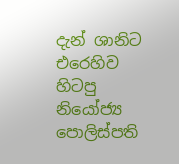දැන් ශානිට එරෙහිව හිටපු නියෝජ්‍ය පොලිස්පති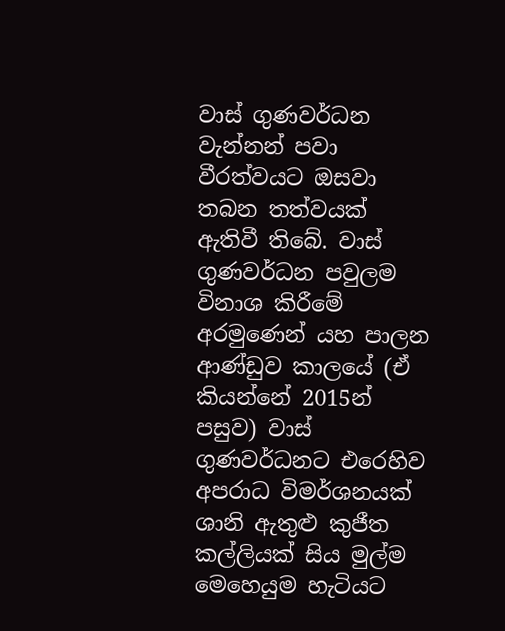වාස් ගුණවර්ධන වැන්නන් පවා වීරත්වයට ඔසවා තබන තත්වයක් ඇතිවී තිබේ. වාස් ගුණවර්ධන පවුලම විනාශ කිරීමේ අරමුණෙන් යහ පාලන ආණ්ඩුව කාලයේ (ඒ කියන්නේ 2015න් පසුව) වාස් ගුණවර්ධනට එරෙහිව අපරාධ විමර්ශනයක් ශානි ඇතුළු කුජීත කල්ලියක් සිය මුල්ම මෙහෙයුම හැටියට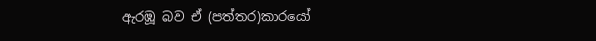ඇරඹූ බව ඒ (පත්තර)කාරයෝ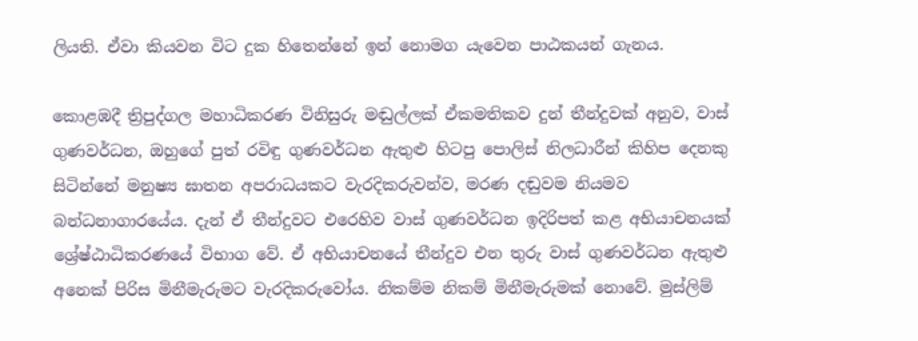ලියති. ඒවා කියවන විට දුක හිතෙන්නේ ඉන් නොමග යැවෙන පාඨකයන් ගැනය.

කොළඹදී ත්‍රිපුද්ගල මහාධිකරණ විනිසුරු මඬුල්ලක් ඒකමතිකව දුන් තීන්දුවක් අනුව, වාස් ගුණවර්ධන, ඔහුගේ පුත් රවිඳු ගුණවර්ධන ඇතුළු හිටපු පොලිස් නිලධාරීන් කිහිප දෙනකු සිටින්නේ මනුෂ්‍ය ඝාතන අපරාධයකට වැරදිකරුවන්ව, මරණ දඬුවම නියමව බන්ධනාගාරයේය. දැන් ඒ තීන්දුවට එරෙහිව වාස් ගුණවර්ධන ඉදිරිපත් කළ අභියාචනයක් ශ්‍රේෂ්ඨාධිකරණයේ විභාග වේ. ඒ අභියාචනයේ තීන්දුව එන තුරු වාස් ගුණවර්ධන ඇතුළු අනෙක් පිරිස මිනීමැරුමට වැරදිකරුවෝය. නිකම්ම නිකම් මිනීමැරුමක් නොවේ. මුස්ලිම්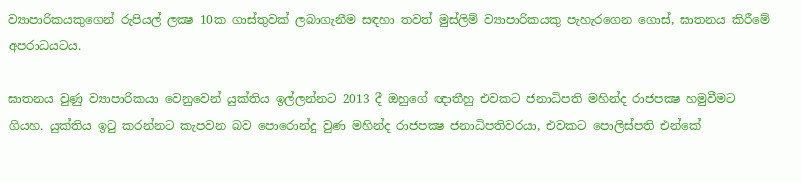ව්‍යාපාරිකයකුගෙන් රුපියල් ලක්‍ෂ 10ක ගාස්තුවක් ලබාගැනීම සඳහා තවත් මුස්ලිම් ව්‍යාපාරිකයකු පැහැරගෙන ගොස්, ඝාතනය කිරීමේ අපරාධයටය.

ඝාතනය වුණු ව්‍යාපාරිකයා වෙනුවෙන් යුක්තිය ඉල්ලන්නට 2013 දී ඔහුගේ ඥාතීහු එවකට ජනාධිපති මහින්ද රාජපක්‍ෂ හමුවීමට ගියහ. යුක්තිය ඉටු කරන්නට කැපවන බව පොරොන්දු වුණ මහින්ද රාජපක්‍ෂ ජනාධිපතිවරයා, එවකට පොලිස්පති එන්කේ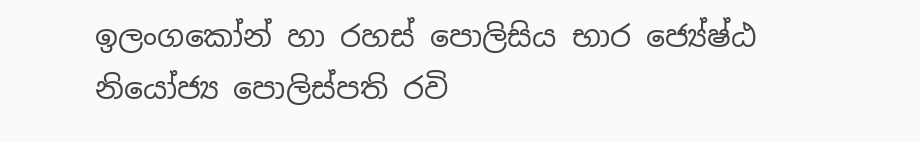ඉලංගකෝන් හා රහස් පොලිසිය භාර ජ්‍යේෂ්ඨ නියෝජ්‍ය පොලිස්පති රවි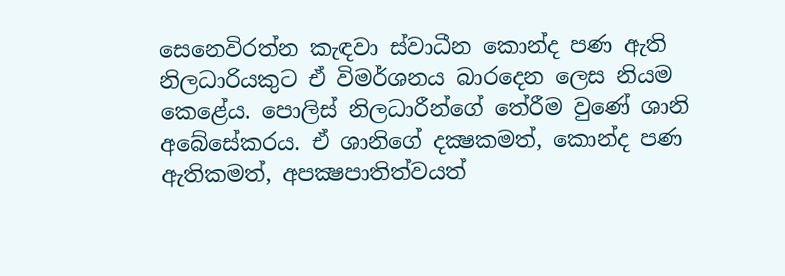සෙනෙවිරත්න කැඳවා ස්වාධීන කොන්ද පණ ඇති නිලධාරියකුට ඒ විමර්ශනය බාරදෙන ලෙස නියම කෙළේය. පොලිස් නිලධාරීන්ගේ තේරීම වුණේ ශානි අබේසේකරය. ඒ ශානිගේ දක්‍ෂකමත්, කොන්ද පණ ඇතිකමත්, අපක්‍ෂපාතිත්වයත්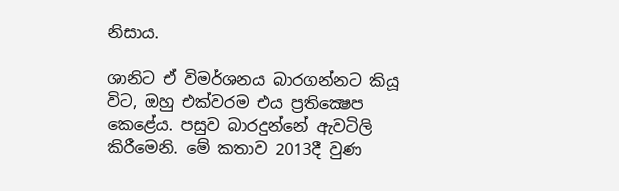නිසාය.

ශානිට ඒ විමර්ශනය බාරගන්නට කියූ විට, ඔහු එක්වරම එය ප්‍රතික්‍ෂෙප කෙළේය. පසුව බාරදුන්නේ ඇවටිලි කිරීමෙනි. මේ කතාව 2013දී වුණ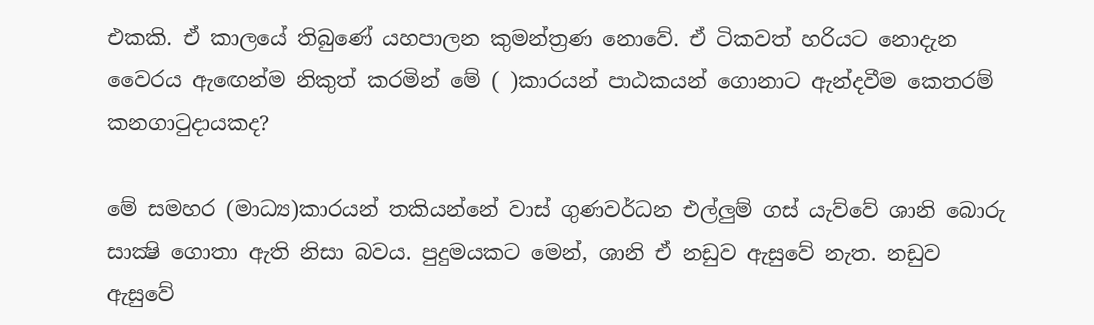එකකි. ඒ කාලයේ තිබුණේ යහපාලන කුමන්ත්‍රණ නොවේ. ඒ ටිකවත් හරියට නොදැන වෛරය ඇඟෙන්ම නිකුත් කරමින් මේ ( )කාරයන් පාඨකයන් ගොනාට ඇන්දවීම කෙතරම් කනගාටුදායකද?

මේ සමහර (මාධ්‍ය)කාරයන් තකියන්නේ වාස් ගුණවර්ධන එල්ලුම් ගස් යැව්වේ ශානි බොරු සාක්‍ෂි ගොතා ඇති නිසා බවය. පුදුමයකට මෙන්, ශානි ඒ නඩුව ඇසුවේ නැත. නඩුව ඇසුවේ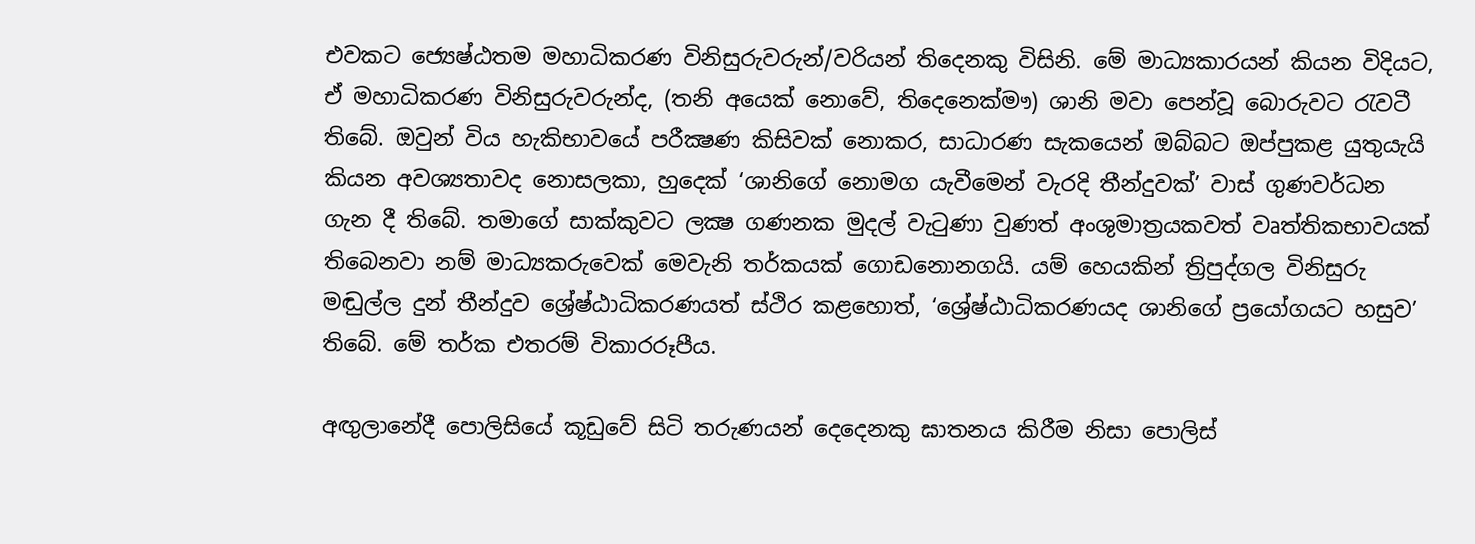එවකට ජ්‍යෙෂ්ඨතම මහාධිකරණ විනිසුරුවරුන්/වරියන් තිදෙනකු විසිනි. මේ මාධ්‍යකාරයන් කියන විදියට, ඒ මහාධිකරණ විනිසුරුවරුන්ද, (තනි අයෙක් නොවේ, තිදෙනෙක්මෟ) ශානි මවා පෙන්වූ බොරුවට රැවටී තිබේ. ඔවුන් විය හැකිභාවයේ පරීක්‍ෂණ කිසිවක් නොකර, සාධාරණ සැකයෙන් ඔබ්බට ඔප්පුකළ යුතුයැයි කියන අවශ්‍යතාවද නොසලකා, හුදෙක් ‘ශානිගේ නොමග යැවීමෙන් වැරදි තීන්දුවක්’ වාස් ගුණවර්ධන ගැන දී තිබේ. තමාගේ සාක්කුවට ලක්‍ෂ ගණනක මුදල් වැටුණා වුණත් අංශුමාත්‍රයකවත් වෘත්තිකභාවයක් තිබෙනවා නම් මාධ්‍යකරුවෙක් මෙවැනි තර්කයක් ගොඩනොනගයි. යම් හෙයකින් ත්‍රිපුද්ගල විනිසුරු මඬුල්ල දුන් තීන්දුව ශ්‍රේෂ්ඨාධිකරණයත් ස්ථිර කළහොත්, ‘ශ්‍රේෂ්ඨාධිකරණයද ශානිගේ ප්‍රයෝගයට හසුව’ තිබේ. මේ තර්ක එතරම් විකාරරූපීය.

අඟුලානේදී පොලිසියේ කූඩුවේ සිටි තරුණයන් දෙදෙනකු ඝාතනය කිරීම නිසා පොලිස්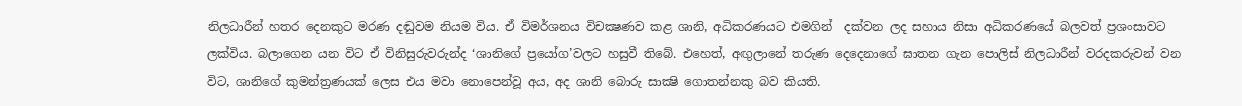නිලධාරීන් හතර දෙනකුට මරණ දඬුවම නියම විය. ඒ විමර්ශනය විචක්‍ෂණව කළ ශානි, අධිකරණයට එමගින්  දක්වන ලද සහාය නිසා අධිකරණයේ බලවත් ප්‍රශංසාවට ලක්විය. බලාගෙන යන විට ඒ විනිසුරුවරුන්ද ‘ශානිගේ ප්‍රයෝග’වලට හසුවී තිබේ. එහෙත්, අඟුලානේ තරුණ දෙදෙනාගේ ඝාතන ගැන පොලිස් නිලධාරීන් වරදකරුවන් වන විට, ශානිගේ කුමන්ත්‍රණයක් ලෙස එය මවා නොපෙන්වූ අය, අද ශානි බොරු සාක්‍ෂි ගොතන්නකු බව කියති.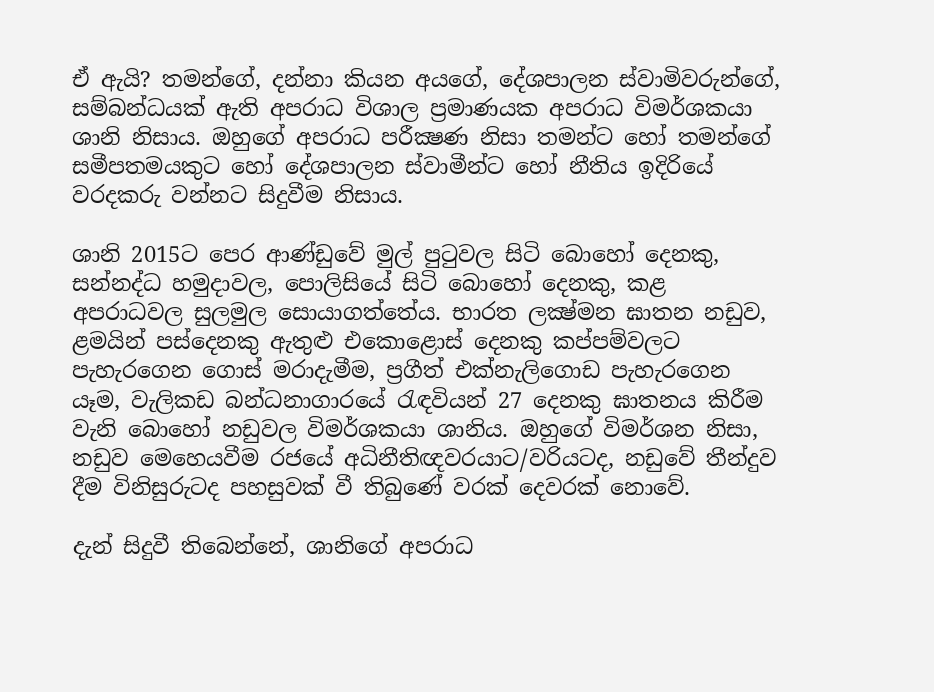ඒ ඇයි? තමන්ගේ, දන්නා කියන අයගේ, දේශපාලන ස්වාමිවරුන්ගේ, සම්බන්ධයක් ඇති අපරාධ විශාල ප්‍රමාණයක අපරාධ විමර්ශකයා ශානි නිසාය. ඔහුගේ අපරාධ පරීක්‍ෂණ නිසා තමන්ට හෝ තමන්ගේ සමීපතමයකුට හෝ දේශපාලන ස්වාමීන්ට හෝ නීතිය ඉදිරියේ වරදකරු වන්නට සිදුවීම නිසාය.

ශානි 2015ට පෙර ආණ්ඩුවේ මුල් පුටුවල සිටි බොහෝ දෙනකු, සන්නද්ධ හමුදාවල, පොලිසියේ සිටි බොහෝ දෙනකු, කළ අපරාධවල සුලමුල සොයාගත්තේය. භාරත ලක්‍ෂ්මන ඝාතන නඩුව, ළමයින් පස්දෙනකු ඇතුළු එකොළොස් දෙනකු කප්පම්වලට පැහැරගෙන ගොස් මරාදැමීම, ප්‍රගීත් එක්නැලිගොඩ පැහැරගෙන යෑම, වැලිකඩ බන්ධනාගාරයේ රැඳවියන් 27 දෙනකු ඝාතනය කිරීම වැනි බොහෝ නඩුවල විමර්ශකයා ශානිය. ඔහුගේ විමර්ශන නිසා, නඩුව මෙහෙයවීම රජයේ අධිනීතිඥවරයාට/වරියටද, නඩුවේ තීන්දුව දීම විනිසුරුටද පහසුවක් වී තිබුණේ වරක් දෙවරක් නොවේ.

දැන් සිදුවී තිබෙන්නේ, ශානිගේ අපරාධ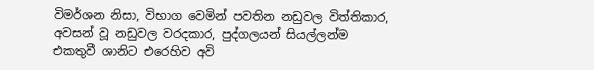විමර්ශන නිසා, විභාග වෙමින් පවතින නඩුවල විත්තිකාර, අවසන් වූ නඩුවල වරදකාර, පුද්ගලයන් සියල්ලන්ම එකතුවී ශානිට එරෙහිව අවි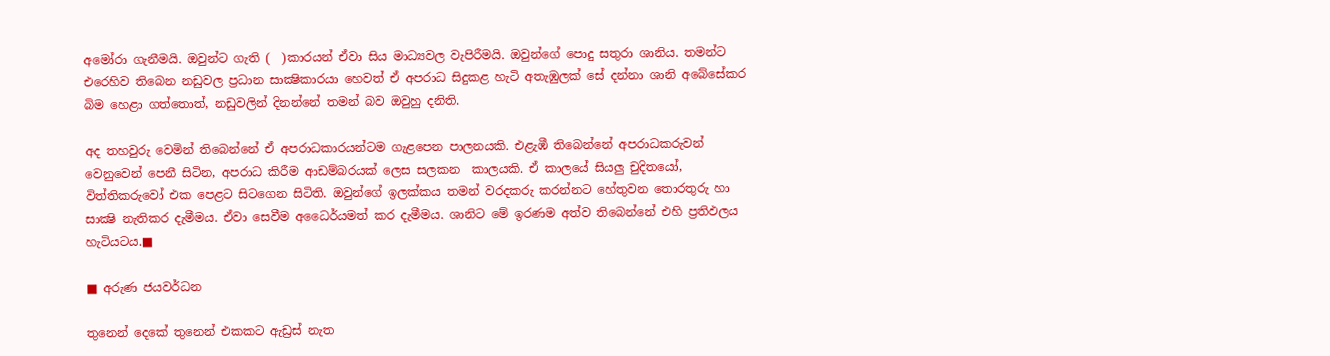අමෝරා ගැනීමයි. ඔවුන්ට ගැති (  )කාරයන් ඒවා සිය මාධ්‍යවල වැපිරීමයි. ඔවුන්ගේ පොදු සතුරා ශානිය. තමන්ට එරෙහිව තිබෙන නඩුවල ප්‍රධාන සාක්‍ෂිකාරයා හෙවත් ඒ අපරාධ සිදුකළ හැටි අතැඹුලක් සේ දන්නා ශානි අබේසේකර බිම හෙළා ගත්තොත්, නඩුවලින් දිනන්නේ තමන් බව ඔවුහු දනිති.

අද තහවුරු වෙමින් තිබෙන්නේ ඒ අපරාධකාරයන්ටම ගැළපෙන පාලනයකි. එළැඹී තිබෙන්නේ අපරාධකරුවන් වෙනුවෙන් පෙනී සිටින, අපරාධ කිරීම ආඩම්බරයක් ලෙස සලකන  කාලයකි. ඒ කාලයේ සියලු චුදිතයෝ, විත්තිකරුවෝ එක පෙළට සිටගෙන සිටිති. ඔවුන්ගේ ඉලක්කය තමන් වරදකරු කරන්නට හේතුවන තොරතුරු හා සාක්‍ෂි නැතිකර දැමීමය. ඒවා සෙවීම අධෛර්යමත් කර දැමීමය. ශානිට මේ ඉරණම අත්ව තිබෙන්නේ එහි ප්‍රතිඵලය හැටියටය.■

■ අරුණ ජයවර්ධන

තුනෙන් දෙකේ තුනෙන් එකකට ඇඩ්‍රස් නැත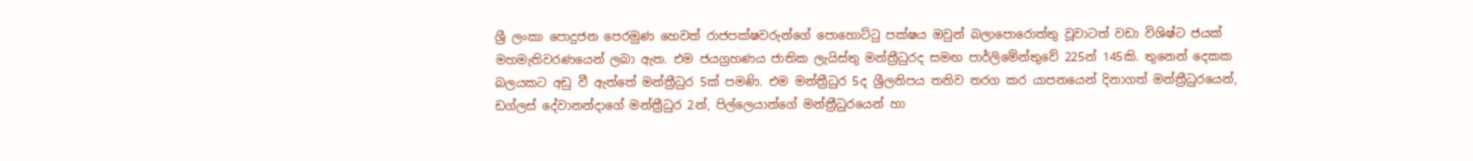ශ්‍රී ලංකා පොදුජන පෙරමුණ හෙවත් රාජපක්ෂවරුන්ගේ පොහොට්ටු පක්ෂය ඔවුන් බලාපොරොත්තු වූවාටත් වඩා විශිෂ්ට ජයක් මහමැතිවරණයෙන් ලබා ඇත. එම ජයග්‍රහණය ජාතික ලැයිස්තු මන්ත්‍රීධුරද සමඟ පාර්ලිමේන්තුවේ 225න් 145කි. තුනෙන් දෙකක බලයකට අඩු වී ඇත්තේ මන්ත්‍රීධුර 5ක් පමණි. එම මන්ත්‍රීධුර 5ද ශ්‍රීලනිපය තනිව තරග කර යාපනයෙන් දිනාගත් මන්ත්‍රීධුරයෙන්, ඩග්ලස් දේවානන්දාගේ මන්ත්‍රීධුර 2න්, පිල්ලෙයාන්ගේ මන්ත්‍රීධුරයෙන් හා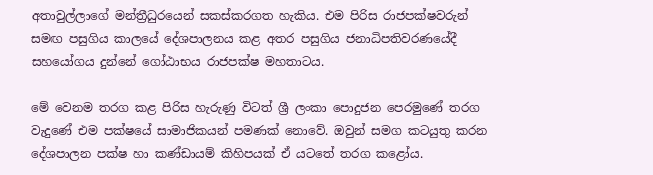අතාවුල්ලාගේ මන්ත්‍රීධුරයෙන් සකස්කරගත හැකිය. එම පිරිස රාජපක්ෂවරුන් සමඟ පසුගිය කාලයේ දේශපාලනය කළ අතර පසුගිය ජනාධිපතිවරණයේදී සහයෝගය දුන්නේ ගෝඨාභය රාජපක්ෂ මහතාටය.

මේ වෙනම තරග කළ පිරිස හැරුණු විටත් ශ්‍රී ලංකා පොදුජන පෙරමුණේ තරග වැදුණේ එම පක්ෂයේ සාමාජිකයන් පමණක් නොවේ. ඔවුන් සමග කටයුතු කරන දේශපාලන පක්ෂ හා කණ්ඩායම් කිහිපයක් ඒ යටතේ තරග කළෝය.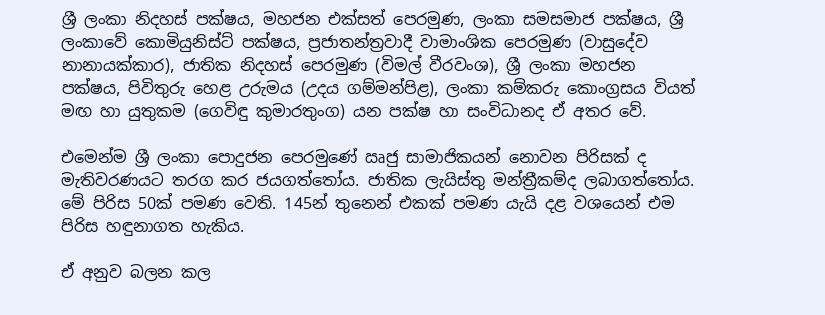ශ්‍රී ලංකා නිදහස් පක්ෂය, මහජන එක්සත් පෙරමුණ, ලංකා සමසමාජ පක්ෂය, ශ්‍රී ලංකාවේ කොමියුනිස්ට් පක්ෂය, ප්‍රජාතන්ත්‍රවාදී වාමාංශික පෙරමුණ (වාසුදේව නානායක්කාර), ජාතික නිදහස් පෙරමුණ (විමල් වීරවංශ), ශ්‍රී ලංකා මහජන පක්ෂය, පිවිතුරු හෙළ උරුමය (උදය ගම්මන්පිළ), ලංකා කම්කරු කොංග්‍රසය වියත් මඟ හා යුතුකම (ගෙවිඳු කුමාරතුංග) යන පක්ෂ හා සංවිධානද ඒ අතර වේ.

එමෙන්ම ශ්‍රී ලංකා පොදුජන පෙරමුණේ ඍජු සාමාජිකයන් නොවන පිරිසක් ද මැතිවරණයට තරග කර ජයගත්තෝය. ජාතික ලැයිස්තු මන්ත්‍රීකම්ද ලබාගත්තෝය. මේ පිරිස 50ක් පමණ වෙති. 145න් තුනෙන් එකක් පමණ යැයි දළ වශයෙන් එම පිරිස හඳුනාගත හැකිය.

ඒ අනුව බලන කල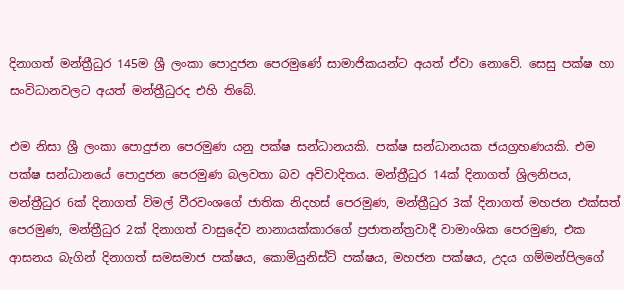දිනාගත් මන්ත්‍රීධුර 145ම ශ්‍රී ලංකා පොදුජන පෙරමුණේ සාමාජිකයන්ට අයත් ඒවා නොවේ. සෙසු පක්ෂ හා සංවිධානවලට අයත් මන්ත්‍රීධුරද එහි තිබේ.

එම නිසා ශ්‍රී ලංකා පොදුජන පෙරමුණ යනු පක්ෂ සන්ධානයකි. පක්ෂ සන්ධානයක ජයග්‍රහණයකි. එම පක්ෂ සන්ධානයේ පොදුජන පෙරමුණ බලවතා බව අවිවාදිතය. මන්ත්‍රීධුර 14ක් දිනාගත් ශ්‍රිලනිපය, මන්ත්‍රීධුර 6ක් දිනාගත් විමල් වීරවංශගේ ජාතික නිදහස් පෙරමුණ, මන්ත්‍රීධුර 3ක් දිනාගත් මහජන එක්සත් පෙරමුණ, මන්ත්‍රීධුර 2ක් දිනාගත් වාසුදේව නානායක්කාරගේ ප්‍රජාතන්ත්‍රවාදී වාමාංශික පෙරමුණ, එක ආසනය බැගින් දිනාගත් සමසමාජ පක්ෂය, කොමියුනිස්ට් පක්ෂය, මහජන පක්ෂය, උදය ගම්මන්පිලගේ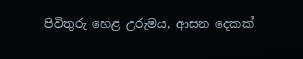පිවිතුරු හෙළ උරුමය, ආසන දෙකක්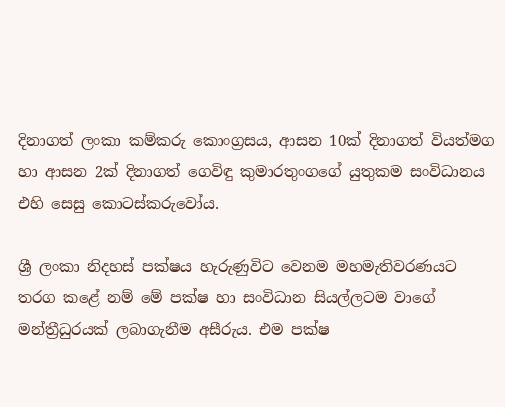දිනාගත් ලංකා කම්කරු කොංග්‍රසය, ආසන 10ක් දිනාගත් වියත්මග හා ආසන 2ක් දිනාගත් ගෙවිඳු කුමාරතුංගගේ යුතුකම සංවිධානය එහි සෙසු කොටස්කරුවෝය.

ශ්‍රී ලංකා නිදහස් පක්ෂය හැරුණුවිට වෙනම මහමැතිවරණයට තරග කළේ නම් මේ පක්ෂ හා සංවිධාන සියල්ලටම වාගේ මන්ත්‍රීධුරයක් ලබාගැනීම අසීරුය. එම පක්ෂ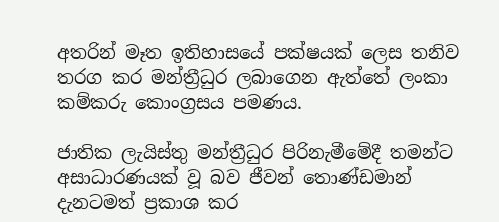අතරින් මෑත ඉතිහාසයේ පක්ෂයක් ලෙස තනිව තරග කර මන්ත්‍රීධුර ලබාගෙන ඇත්තේ ලංකා කම්කරු කොංග්‍රසය පමණය.

ජාතික ලැයිස්තු මන්ත්‍රීධුර පිරිනැමීමේදී තමන්ට අසාධාරණයක් වූ බව ජීවන් තොණ්ඩමාන් දැනටමත් ප්‍රකාශ කර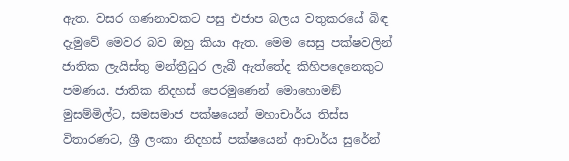ඇත. වසර ගණනාවකට පසු එජාප බලය වතුකරයේ බිඳ දැමුවේ මෙවර බව ඔහු කියා ඇත. මෙම සෙසු පක්ෂවලින් ජාතික ලැයිස්තු මන්ත්‍රීධුර ලැබී ඇත්තේද කිහිපදෙනෙකුට පමණය. ජාතික නිදහස් පෙරමුණෙන් මොහොමඞ් මුසම්මිල්ට, සමසමාජ පක්ෂයෙන් මහාචාර්ය තිස්ස විතාරණට, ශ්‍රී ලංකා නිදහස් පක්ෂයෙන් ආචාර්ය සුරේන්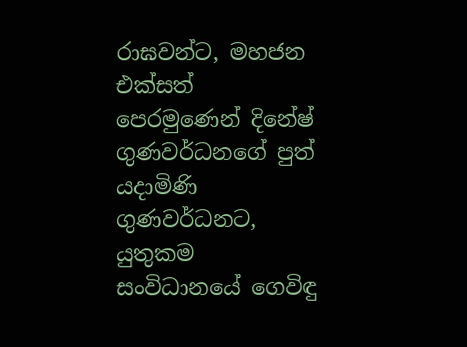රාඝවන්ට, මහජන එක්සත් පෙරමුණෙන් දිනේෂ් ගුණවර්ධනගේ පුත් යදාමිණි ගුණවර්ධනට, යුතුකම සංවිධානයේ ගෙවිඳු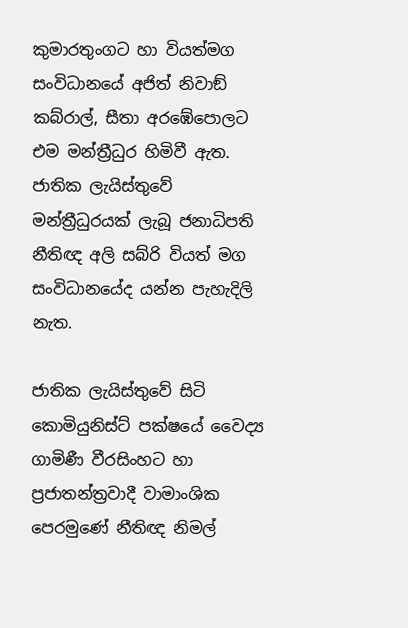කුමාරතුංගට හා වියත්මග සංවිධානයේ අජිත් නිවාඞ් කබ්රාල්, සීතා අරඹේපොලට එම මන්ත්‍රීධුර හිමිවී ඇත. ජාතික ලැයිස්තුවේ මන්ත්‍රීධුරයක් ලැබූ ජනාධිපති නීතිඥ අලි සබ්රි වියත් මග සංවිධානයේද යන්න පැහැදිලි නැත.

ජාතික ලැයිස්තුවේ සිටි කොමියුනිස්ට් පක්ෂයේ වෛද්‍ය ගාමිණී වීරසිංහට හා ප්‍රජාතන්ත්‍රවාදී වාමාංශික පෙරමුණේ නීතිඥ නිමල්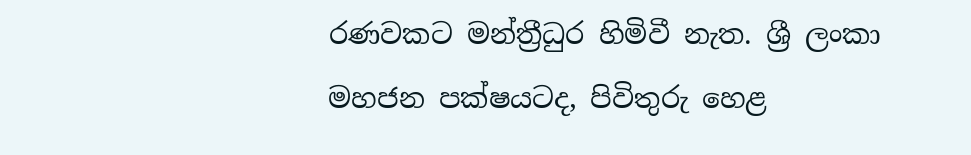රණවකට මන්ත්‍රීධුර හිමිවී නැත. ශ්‍රී ලංකා මහජන පක්ෂයටද, පිවිතුරු හෙළ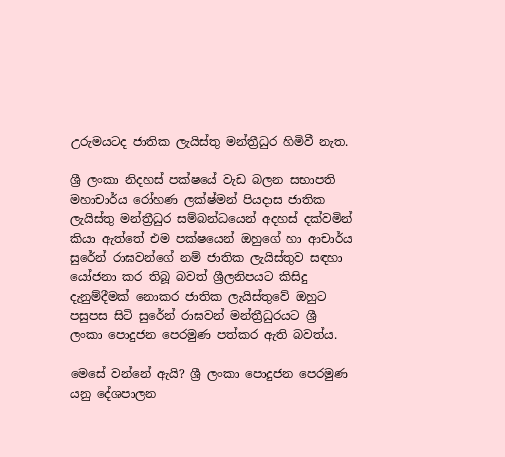උරුමයටද ජාතික ලැයිස්තු මන්ත්‍රීධුර හිමිවී නැත.

ශ්‍රී ලංකා නිදහස් පක්ෂයේ වැඩ බලන සභාපති මහාචාර්ය රෝහණ ලක්ෂ්මන් පියදාස ජාතික ලැයිස්තු මන්ත්‍රීධුර සම්බන්ධයෙන් අදහස් දක්වමින් කියා ඇත්තේ එම පක්ෂයෙන් ඔහුගේ හා ආචාර්ය සුරේන් රාඝවන්ගේ නම් ජාතික ලැයිස්තුව සඳහා යෝජනා කර තිබූ බවත් ශ්‍රීලනිපයට කිසිදු දැනුම්දීමක් නොකර ජාතික ලැයිස්තුවේ ඔහුට පසුපස සිටි සුරේන් රාඝවන් මන්ත්‍රීධුරයට ශ්‍රී ලංකා පොදුජන පෙරමුණ පත්කර ඇති බවත්ය.

මෙසේ වන්නේ ඇයි? ශ්‍රී ලංකා පොදුජන පෙරමුණ යනු දේශපාලන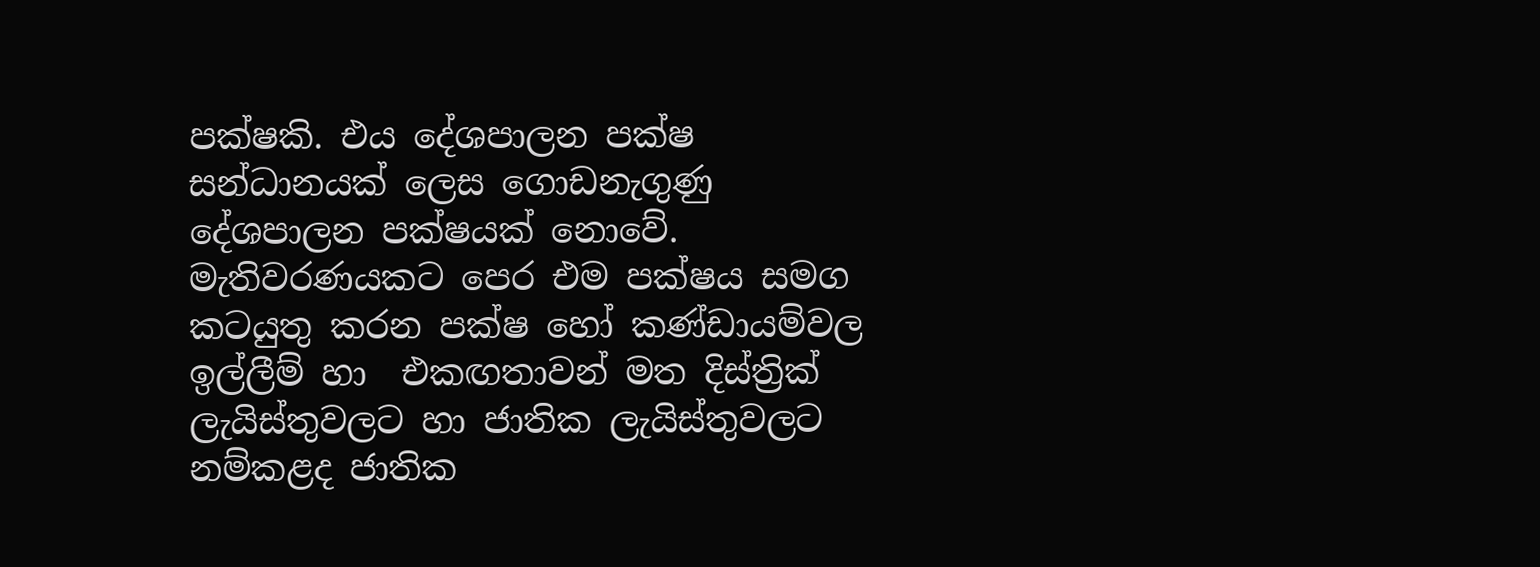පක්ෂකි. එය දේශපාලන පක්ෂ සන්ධානයක් ලෙස ගොඩනැගුණු දේශපාලන පක්ෂයක් නොවේ. මැතිවරණයකට පෙර එම පක්ෂය සමග කටයුතු කරන පක්ෂ හෝ කණ්ඩායම්වල ඉල්ලීම් හා  එකඟතාවන් මත දිස්ත්‍රික් ලැයිස්තුවලට හා ජාතික ලැයිස්තුවලට නම්කළද ජාතික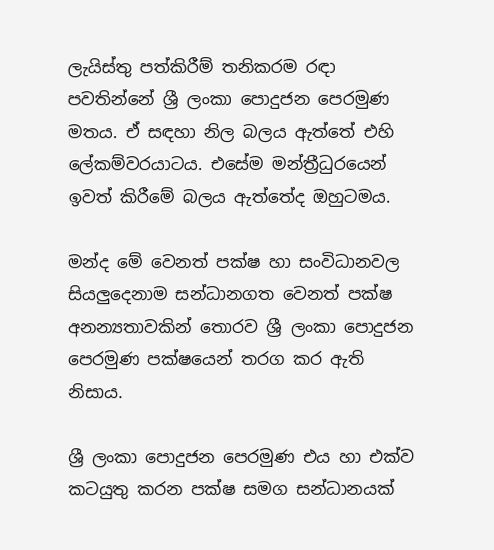ලැයිස්තු පත්කිරීම් තනිකරම රඳා පවතින්නේ ශ්‍රී ලංකා පොදුජන පෙරමුණ මතය. ඒ සඳහා නිල බලය ඇත්තේ එහි ලේකම්වරයාටය. එසේම මන්ත්‍රීධුරයෙන් ඉවත් කිරීමේ බලය ඇත්තේද ඔහුටමය.

මන්ද මේ වෙනත් පක්ෂ හා සංවිධානවල සියලුදෙනාම සන්ධානගත වෙනත් පක්ෂ අනන්‍යතාවකින් තොරව ශ්‍රී ලංකා පොදුජන පෙරමුණ පක්ෂයෙන් තරග කර ඇති නිසාය.

ශ්‍රී ලංකා පොදුජන පෙරමුණ එය හා එක්ව කටයුතු කරන පක්ෂ සමග සන්ධානයක්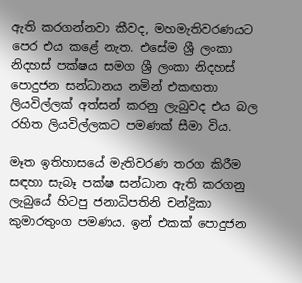ඇති කරගන්නවා කීවද, මහමැතිවරණයට පෙර එය කළේ නැත. එසේම ශ්‍රී ලංකා නිදහස් පක්ෂය සමග ශ්‍රී ලංකා නිදහස් පොදුජන සන්ධානය නමින් එකඟතා ලියවිල්ලක් අත්සන් කරනු ලැබුවද එය බල රහිත ලියවිල්ලකට පමණක් සීමා විය.

මෑත ඉතිහාසයේ මැතිවරණ තරග කිරීම සඳහා සැබෑ පක්ෂ සන්ධාන ඇති කරගනු ලැබුයේ හිටපු ජනාධිපතිනි චන්ද්‍රිකා කුමාරතුංග පමණය. ඉන් එකක් පොදුජන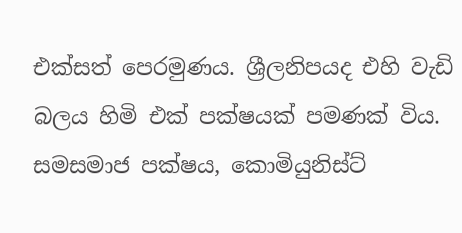එක්සත් පෙරමුණය. ශ්‍රීලනිපයද එහි වැඩි බලය හිමි එක් පක්ෂයක් පමණක් විය. සමසමාජ පක්ෂය, කොමියුනිස්ට්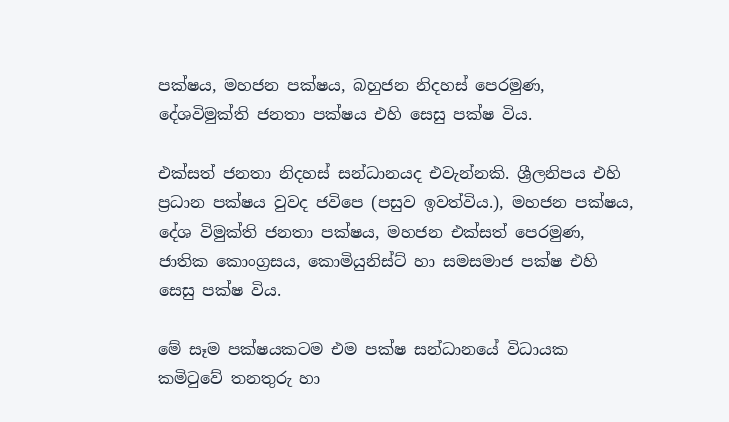පක්ෂය, මහජන පක්ෂය, බහුජන නිදහස් පෙරමුණ, දේශවිමුක්ති ජනතා පක්ෂය එහි සෙසු පක්ෂ විය.

එක්සත් ජනතා නිදහස් සන්ධානයද එවැන්නකි. ශ්‍රීලනිපය එහි ප්‍රධාන පක්ෂය වුවද ජවිපෙ (පසුව ඉවත්විය.), මහජන පක්ෂය, දේශ විමුක්ති ජනතා පක්ෂය, මහජන එක්සත් පෙරමුණ, ජාතික කොංග්‍රසය, කොමියුනිස්ට් හා සමසමාජ පක්ෂ එහි සෙසු පක්ෂ විය.

මේ සෑම පක්ෂයකටම එම පක්ෂ සන්ධානයේ විධායක කමිටුවේ තනතුරු හා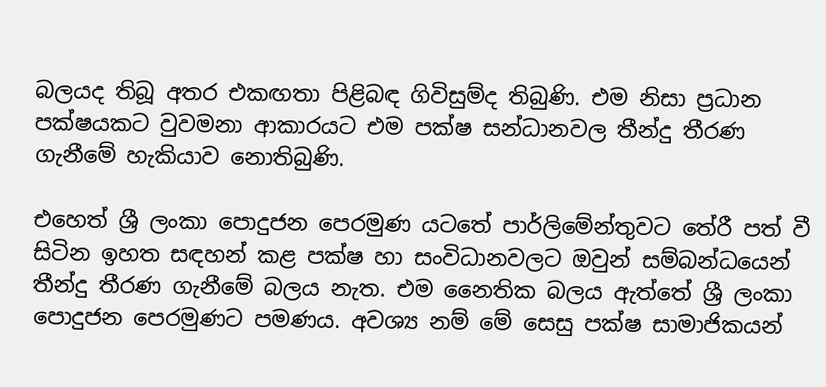බලයද තිබූ අතර එකඟතා පිළිබඳ ගිවිසුම්ද තිබුණි. එම නිසා ප්‍රධාන පක්ෂයකට වුවමනා ආකාරයට එම පක්ෂ සන්ධානවල තීන්දු තීරණ ගැනීමේ හැකියාව නොතිබුණි.

එහෙත් ශ්‍රී ලංකා පොදුජන පෙරමුණ යටතේ පාර්ලිමේන්තුවට තේරී පත් වී සිටින ඉහත සඳහන් කළ පක්ෂ හා සංවිධානවලට ඔවුන් සම්බන්ධයෙන් තීන්දු තීරණ ගැනීමේ බලය නැත. එම නෛතික බලය ඇත්තේ ශ්‍රී ලංකා පොදුජන පෙරමුණට පමණය. අවශ්‍ය නම් මේ සෙසු පක්ෂ සාමාජිකයන්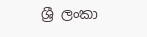ශ්‍රී ලංකා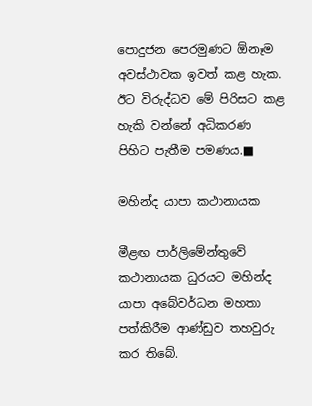පොදුජන පෙරමුණට ඕනෑම අවස්ථාවක ඉවත් කළ හැක. ඊට විරුද්ධව මේ පිරිසට කළ හැකි වන්නේ අධිකරණ පිහිට පැතීම පමණය.■

මහින්ද යාපා කථානායක

මීළඟ පාර්ලිමේන්තුවේ කථානායක ධුරයට මහින්ද යාපා අබේවර්ධන මහතා පත්කිරීම ආණ්ඩුව තහවුරු කර තිබේ.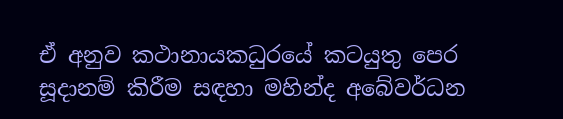ඒ අනුව කථානායකධුරයේ කටයුතු පෙර සූදානම් කිරීම සඳහා මහින්ද අබේවර්ධන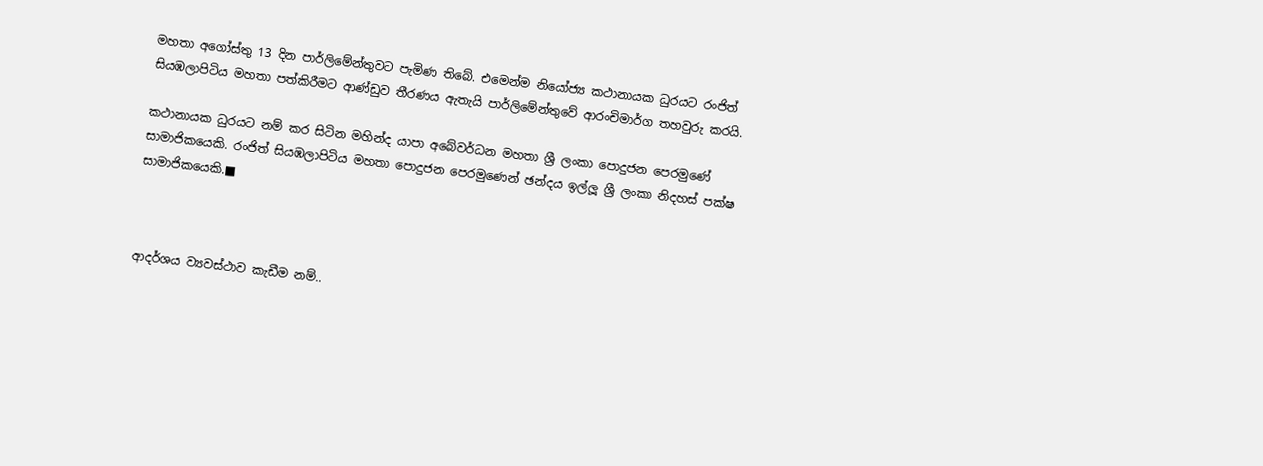මහතා අගෝස්තු 13 දින පාර්ලිමේන්තුවට පැමිණ තිබේ. එමෙන්ම නියෝජ්‍ය කථානායක ධුරයට රංජිත් සියඹලාපිටිය මහතා පත්කිරීමට ආණ්ඩුව තීරණය ඇතැයි පාර්ලිමේන්තුවේ ආරංචිමාර්ග තහවුරු කරයි.

කථානායක ධුරයට නම් කර සිටින මහින්ද යාපා අබේවර්ධන මහතා ශ්‍රී ලංකා පොදුජන පෙරමුණේ සාමාජිකයෙකි. රංජිත් සියඹලාපිටිය මහතා පොදුජන පෙරමුණෙන් ඡන්දය ඉල්ලූ ශ්‍රී ලංකා නිදහස් පක්ෂ සාමාජිකයෙකි.■



ආදර්ශය ව්‍යවස්ථාව කැඩීම නම්..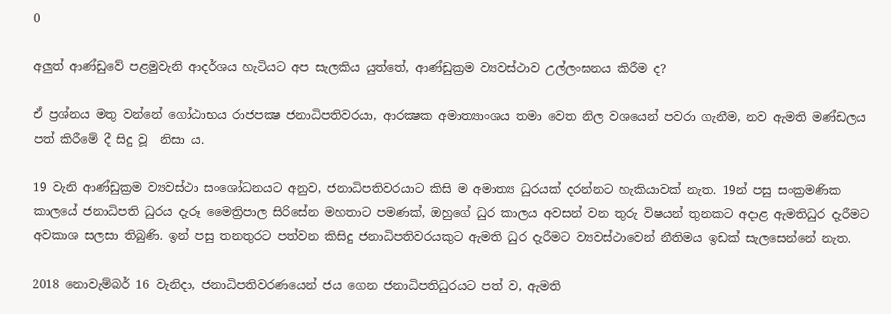0

අලුත් ආණ්ඩුවේ පළමුවැනි ආදර්ශය හැටියට අප සැලකිය යුත්තේ, ආණ්ඩුක්‍රම ව්‍යවස්ථාව උල්ලංඝනය කිරීම ද?

ඒ ප්‍රශ්නය මතු වන්නේ ගෝඨාභය රාජපක්‍ෂ ජනාධිපතිවරයා, ආරක්‍ෂක අමාත්‍යාංශය තමා වෙත නිල වශයෙන් පවරා ගැනීම, නව ඇමති මණ්ඩලය පත් කිරීමේ දී සිදු වූ  නිසා ය.

19 වැනි ආණ්ඩුක්‍රම ව්‍යවස්ථා සංශෝධනයට අනුව, ජනාධිපතිවරයාට කිසි ම අමාත්‍ය ධුරයක් දරන්නට හැකියාවක් නැත. 19න් පසු සංක්‍රමණික කාලයේ ජනාධිපති ධුරය දැරූ මෛත්‍රිපාල සිරිසේන මහතාට පමණක්, ඔහුගේ ධුර කාලය අවසන් වන තුරු විෂයන් තුනකට අදාළ ඇමතිධුර දැරීමට අවකාශ සලසා තිබුණි. ඉන් පසු තනතුරට පත්වන කිසිදු ජනාධිපතිවරයකුට ඇමති ධුර දැරීමට ව්‍යවස්ථාවෙන් නීතිමය ඉඩක් සැලසෙන්නේ නැත.

2018 නොවැම්බර් 16 වැනිදා, ජනාධිපතිවරණයෙන් ජය ගෙන ජනාධිපතිධුරයට පත් ව, ඇමති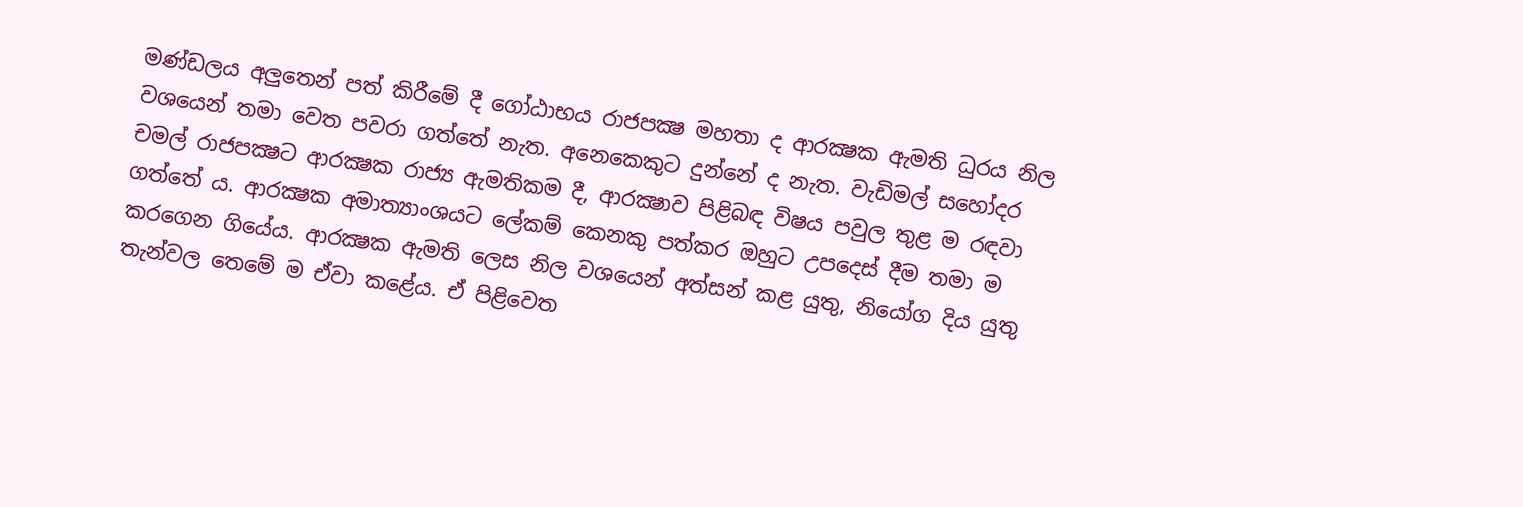මණ්ඩලය අලුතෙන් පත් කිරීමේ දී ගෝඨාභය රාජපක්‍ෂ මහතා ද ආරක්‍ෂක ඇමති ධුරය නිල වශයෙන් තමා වෙත පවරා ගත්තේ නැත. අනෙකෙකුට දුන්නේ ද නැත. වැඩිමල් සහෝදර චමල් රාජපක්‍ෂට ආරක්‍ෂක රාජ්‍ය ඇමතිකම දී, ආරක්‍ෂාව පිළිබඳ විෂය පවුල තුළ ම රඳවා ගත්තේ ය. ආරක්‍ෂක අමාත්‍යාංශයට ලේකම් කෙනකු පත්කර ඔහුට උපදෙස් දීම තමා ම කරගෙන ගියේය. ආරක්‍ෂක ඇමති ලෙස නිල වශයෙන් අත්සන් කළ යුතු, නියෝග දිය යුතු තැන්වල තෙමේ ම ඒවා කළේය. ඒ පිළිවෙත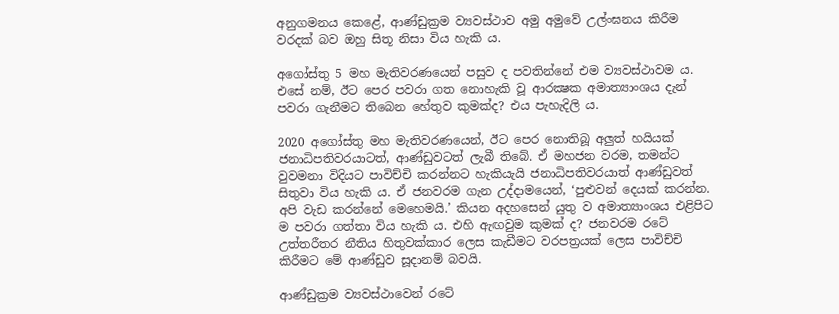අනුගමනය කෙළේ, ආණ්ඩුක්‍රම ව්‍යවස්ථාව අමු අමුවේ උල්ංඝනය කිරීම වරදක් බව ඔහු සිතූ නිසා විය හැකි ය.

අගෝස්තු 5 මහ මැතිවරණයෙන් පසුව ද පවතින්නේ එම ව්‍යවස්ථාවම ය. එසේ නම්, ඊට පෙර පවරා ගත නොහැකි වූ ආරක්‍ෂක අමාත්‍යාංශය දැන් පවරා ගැනීමට තිබෙන හේතුව කුමක්ද? එය පැහැදිලි ය.

2020 අගෝස්තු මහ මැතිවරණයෙන්, ඊට පෙර නොතිබූ අලුත් හයියක් ජනාධිපතිවරයාටත්, ආණ්ඩුවටත් ලැබී තිබේ. ඒ මහජන වරම, තමන්ට වුවමනා විදියට පාවිච්චි කරන්නට හැකියැයි ජනාධිපතිවරයාත් ආණ්ඩුවත් සිතුවා විය හැකි ය. ඒ ජනවරම ගැන උද්දාමයෙන්, ‘පුළුවන් දෙයක් කරන්න. අපි වැඩ කරන්නේ මෙහෙමයි.’ කියන අදහසෙන් යුතු ව අමාත්‍යාංශය එළිපිට ම පවරා ගත්තා විය හැකි ය. එහි ඇඟවුම කුමක් ද? ජනවරම රටේ උත්තරීතර නීතිය හිතුවක්කාර ලෙස කැඩීමට වරපත්‍රයක් ලෙස පාවිච්චි කිරීමට මේ ආණ්ඩුව සූදානම් බවයි.

ආණ්ඩුක්‍රම ව්‍යවස්ථාවෙන් රටේ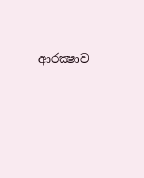ආරක්‍ෂාව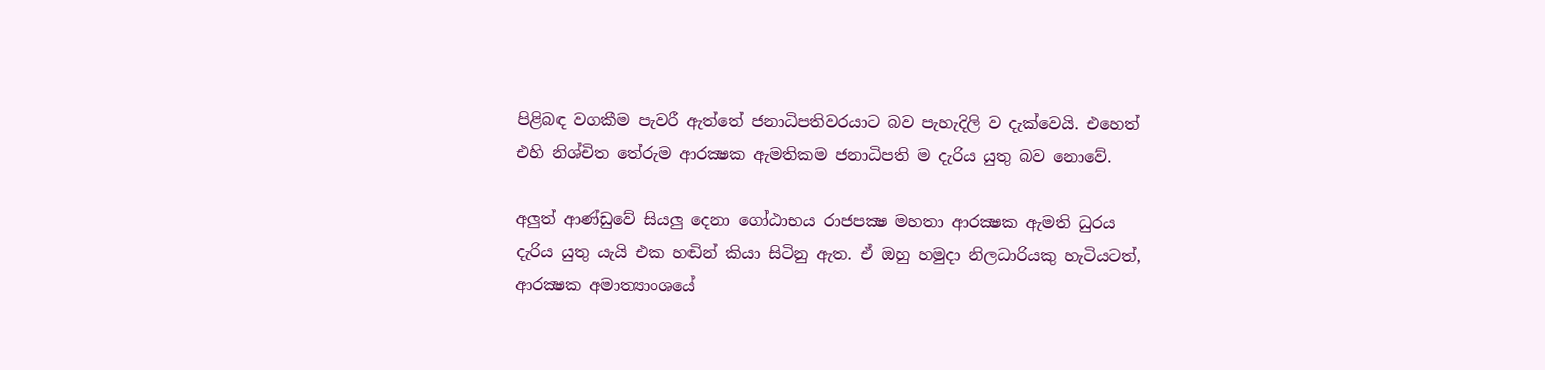පිළිබඳ වගකීම පැවරී ඇත්තේ ජනාධිපතිවරයාට බව පැහැදිලි ව දැක්වෙයි. එහෙත් එහි නිශ්චිත තේරුම ආරක්‍ෂක ඇමතිකම ජනාධිපති ම දැරිය යුතු බව නොවේ.

අලුත් ආණ්ඩුවේ සියලු දෙනා ගෝඨාභය රාජපක්‍ෂ මහතා ආරක්‍ෂක ඇමති ධුරය දැරිය යුතු යැයි එක හඬින් කියා සිටිනු ඇත. ඒ ඔහු හමුදා නිලධාරියකු හැටියටත්, ආරක්‍ෂක අමාත්‍යාංශයේ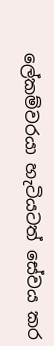ලේකම්වරයා හැටියටත් සේවය කර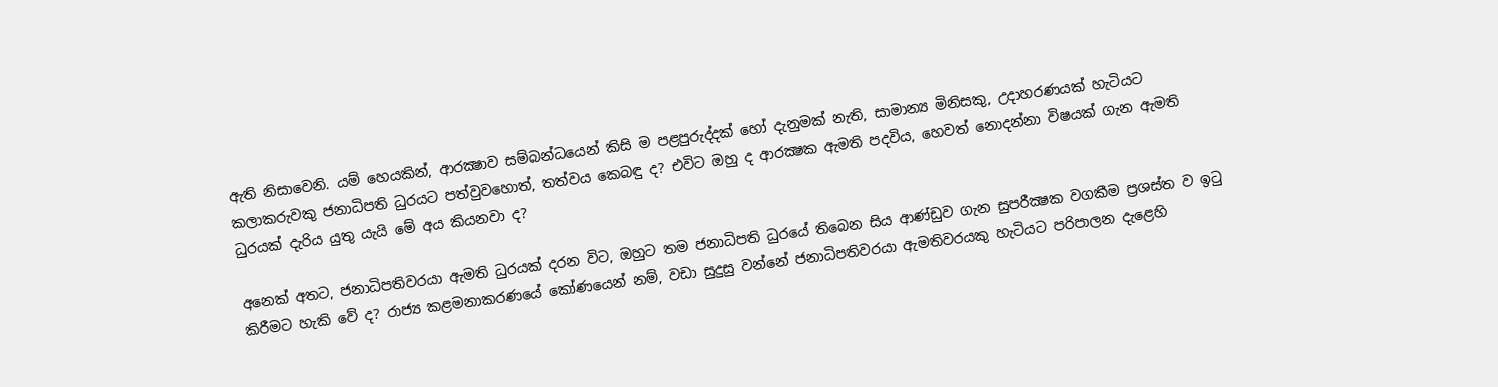ඇති නිසාවෙනි. යම් හෙයකින්, ආරක්‍ෂාව සම්බන්ධයෙන් කිසි ම පළපුරුද්දක් හෝ දැනුමක් නැති, සාමාන්‍ය මිනිසකු, උදාහරණයක් හැටියට කලාකරුවකු ජනාධිපති ධුරයට පත්වුවහොත්, තත්වය කෙබඳු ද? එවිට ඔහු ද ආරක්‍ෂක ඇමති පදවිය, හෙවත් නොදන්නා විෂයක් ගැන ඇමති ධුරයක් දැරිය යුතු යැයි මේ අය කියනවා ද?

අනෙක් අතට, ජනාධිපතිවරයා ඇමති ධුරයක් දරන විට, ඔහුට තම ජනාධිපති ධුරයේ තිබෙන සිය ආණ්ඩුව ගැන සුපරීක්‍ෂක වගකීම ප්‍රශස්ත ව ඉටු කිරීමට හැකි වේ ද? රාජ්‍ය කළමනාකරණයේ කෝණයෙන් නම්, වඩා සුදුසු වන්නේ ජනාධිපතිවරයා ඇමතිවරයකු හැටියට පරිපාලන දැළෙහි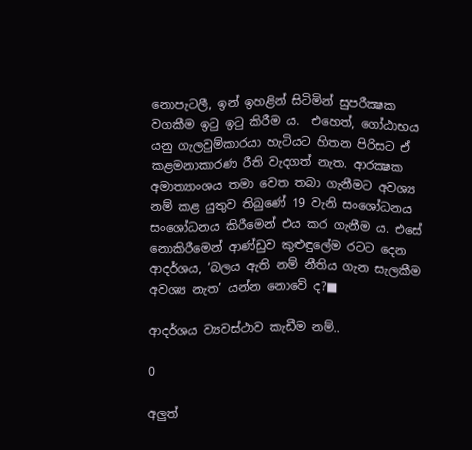නොපැටලී, ඉන් ඉහළින් සිටිමින් සුපරීක්‍ෂක වගකීම ඉටු ඉටු කිරීම ය.  එහෙත්, ගෝඨාභය යනු ගැලවුම්කාරයා හැටියට හිතන පිරිසට ඒ කළමනාකාරණ රීති වැදගත් නැත. ආරක්‍ෂක අමාත්‍යාංශය තමා වෙත තබා ගැනීමට අවශ්‍ය නම් කළ යුතුව තිබුණේ 19 වැනි සංශෝධනය සංශෝධනය කිරීමෙන් එය කර ගැනීම ය. එසේ නොකිරීමෙන් ආණ්ඩුව කුළුඳුලේම රටට දෙන ආදර්ශය, ‘බලය ඇති නම් නීතිය ගැන සැලකීම අවශ්‍ය නැත’ යන්න නොවේ ද?■

ආදර්ශය ව්‍යවස්ථාව කැඩීම නම්..

0

අලුත්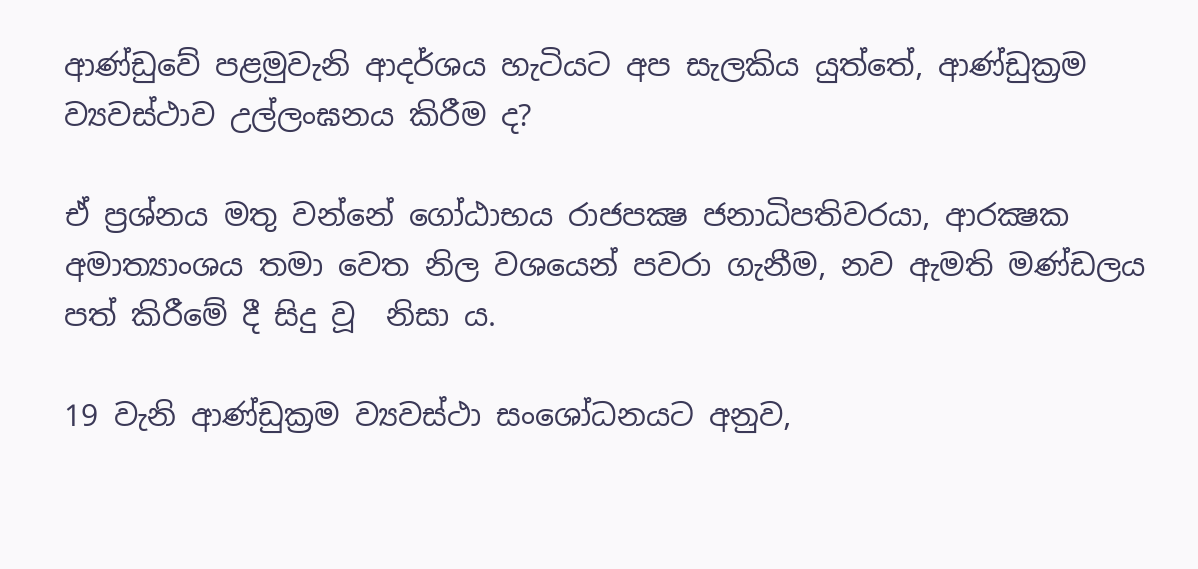ආණ්ඩුවේ පළමුවැනි ආදර්ශය හැටියට අප සැලකිය යුත්තේ, ආණ්ඩුක්‍රම ව්‍යවස්ථාව උල්ලංඝනය කිරීම ද?

ඒ ප්‍රශ්නය මතු වන්නේ ගෝඨාභය රාජපක්‍ෂ ජනාධිපතිවරයා, ආරක්‍ෂක අමාත්‍යාංශය තමා වෙත නිල වශයෙන් පවරා ගැනීම, නව ඇමති මණ්ඩලය පත් කිරීමේ දී සිදු වූ  නිසා ය.

19 වැනි ආණ්ඩුක්‍රම ව්‍යවස්ථා සංශෝධනයට අනුව,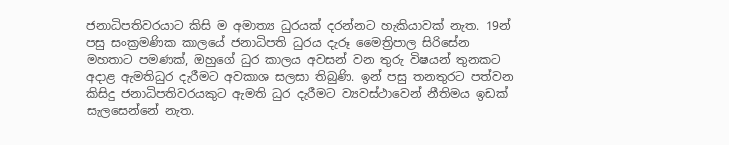ජනාධිපතිවරයාට කිසි ම අමාත්‍ය ධුරයක් දරන්නට හැකියාවක් නැත. 19න් පසු සංක්‍රමණික කාලයේ ජනාධිපති ධුරය දැරූ මෛත්‍රිපාල සිරිසේන මහතාට පමණක්, ඔහුගේ ධුර කාලය අවසන් වන තුරු විෂයන් තුනකට අදාළ ඇමතිධුර දැරීමට අවකාශ සලසා තිබුණි. ඉන් පසු තනතුරට පත්වන කිසිදු ජනාධිපතිවරයකුට ඇමති ධුර දැරීමට ව්‍යවස්ථාවෙන් නීතිමය ඉඩක් සැලසෙන්නේ නැත.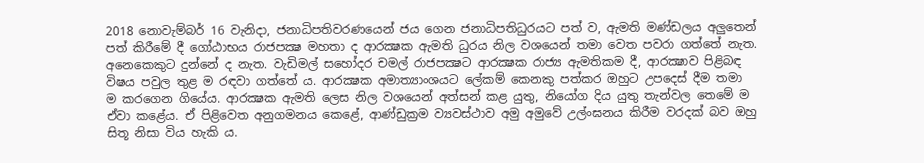2018 නොවැම්බර් 16 වැනිදා, ජනාධිපතිවරණයෙන් ජය ගෙන ජනාධිපතිධුරයට පත් ව, ඇමති මණ්ඩලය අලුතෙන් පත් කිරීමේ දී ගෝඨාභය රාජපක්‍ෂ මහතා ද ආරක්‍ෂක ඇමති ධුරය නිල වශයෙන් තමා වෙත පවරා ගත්තේ නැත. අනෙකෙකුට දුන්නේ ද නැත. වැඩිමල් සහෝදර චමල් රාජපක්‍ෂට ආරක්‍ෂක රාජ්‍ය ඇමතිකම දී, ආරක්‍ෂාව පිළිබඳ විෂය පවුල තුළ ම රඳවා ගත්තේ ය. ආරක්‍ෂක අමාත්‍යාංශයට ලේකම් කෙනකු පත්කර ඔහුට උපදෙස් දීම තමා ම කරගෙන ගියේය. ආරක්‍ෂක ඇමති ලෙස නිල වශයෙන් අත්සන් කළ යුතු, නියෝග දිය යුතු තැන්වල තෙමේ ම ඒවා කළේය. ඒ පිළිවෙත අනුගමනය කෙළේ, ආණ්ඩුක්‍රම ව්‍යවස්ථාව අමු අමුවේ උල්ංඝනය කිරීම වරදක් බව ඔහු සිතූ නිසා විය හැකි ය.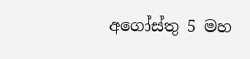අගෝස්තු 5 මහ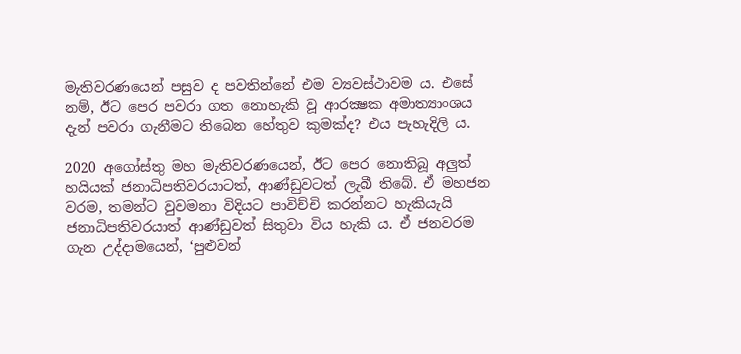මැතිවරණයෙන් පසුව ද පවතින්නේ එම ව්‍යවස්ථාවම ය. එසේ නම්, ඊට පෙර පවරා ගත නොහැකි වූ ආරක්‍ෂක අමාත්‍යාංශය දැන් පවරා ගැනීමට තිබෙන හේතුව කුමක්ද? එය පැහැදිලි ය.

2020 අගෝස්තු මහ මැතිවරණයෙන්, ඊට පෙර නොතිබූ අලුත් හයියක් ජනාධිපතිවරයාටත්, ආණ්ඩුවටත් ලැබී තිබේ. ඒ මහජන වරම, තමන්ට වුවමනා විදියට පාවිච්චි කරන්නට හැකියැයි ජනාධිපතිවරයාත් ආණ්ඩුවත් සිතුවා විය හැකි ය. ඒ ජනවරම ගැන උද්දාමයෙන්, ‘පුළුවන්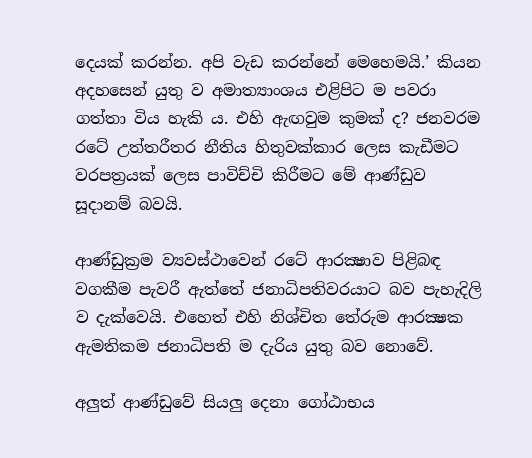දෙයක් කරන්න. අපි වැඩ කරන්නේ මෙහෙමයි.’ කියන අදහසෙන් යුතු ව අමාත්‍යාංශය එළිපිට ම පවරා ගත්තා විය හැකි ය. එහි ඇඟවුම කුමක් ද? ජනවරම රටේ උත්තරීතර නීතිය හිතුවක්කාර ලෙස කැඩීමට වරපත්‍රයක් ලෙස පාවිච්චි කිරීමට මේ ආණ්ඩුව සූදානම් බවයි.

ආණ්ඩුක්‍රම ව්‍යවස්ථාවෙන් රටේ ආරක්‍ෂාව පිළිබඳ වගකීම පැවරී ඇත්තේ ජනාධිපතිවරයාට බව පැහැදිලි ව දැක්වෙයි. එහෙත් එහි නිශ්චිත තේරුම ආරක්‍ෂක ඇමතිකම ජනාධිපති ම දැරිය යුතු බව නොවේ.

අලුත් ආණ්ඩුවේ සියලු දෙනා ගෝඨාභය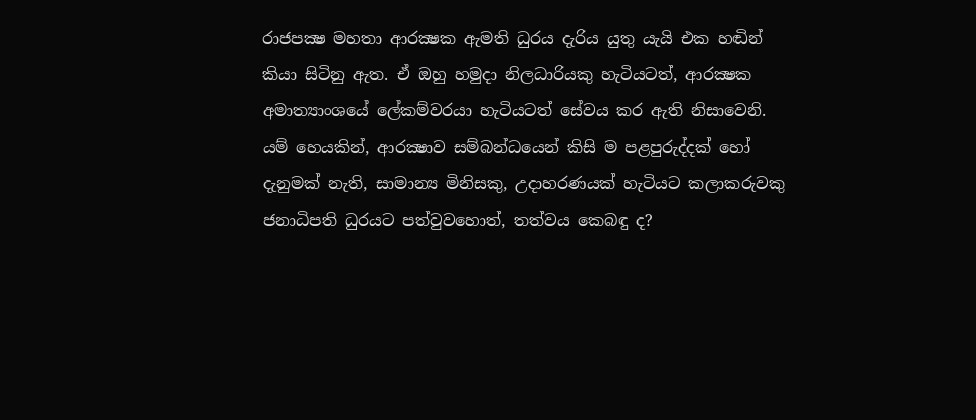රාජපක්‍ෂ මහතා ආරක්‍ෂක ඇමති ධුරය දැරිය යුතු යැයි එක හඬින් කියා සිටිනු ඇත. ඒ ඔහු හමුදා නිලධාරියකු හැටියටත්, ආරක්‍ෂක අමාත්‍යාංශයේ ලේකම්වරයා හැටියටත් සේවය කර ඇති නිසාවෙනි. යම් හෙයකින්, ආරක්‍ෂාව සම්බන්ධයෙන් කිසි ම පළපුරුද්දක් හෝ දැනුමක් නැති, සාමාන්‍ය මිනිසකු, උදාහරණයක් හැටියට කලාකරුවකු ජනාධිපති ධුරයට පත්වුවහොත්, තත්වය කෙබඳු ද?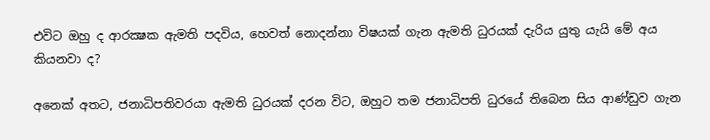එවිට ඔහු ද ආරක්‍ෂක ඇමති පදවිය, හෙවත් නොදන්නා විෂයක් ගැන ඇමති ධුරයක් දැරිය යුතු යැයි මේ අය කියනවා ද?

අනෙක් අතට, ජනාධිපතිවරයා ඇමති ධුරයක් දරන විට, ඔහුට තම ජනාධිපති ධුරයේ තිබෙන සිය ආණ්ඩුව ගැන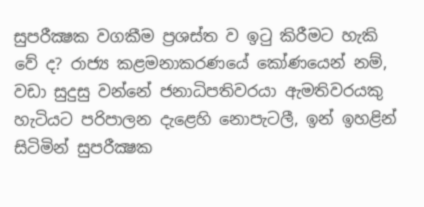සුපරීක්‍ෂක වගකීම ප්‍රශස්ත ව ඉටු කිරීමට හැකි වේ ද? රාජ්‍ය කළමනාකරණයේ කෝණයෙන් නම්, වඩා සුදුසු වන්නේ ජනාධිපතිවරයා ඇමතිවරයකු හැටියට පරිපාලන දැළෙහි නොපැටලී, ඉන් ඉහළින් සිටිමින් සුපරීක්‍ෂක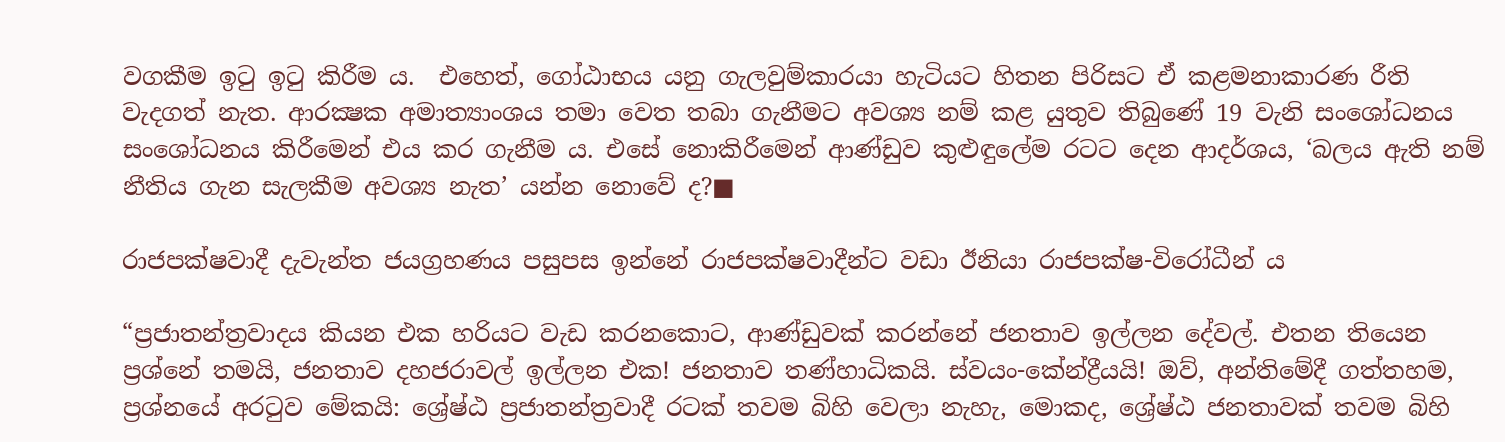වගකීම ඉටු ඉටු කිරීම ය.  එහෙත්, ගෝඨාභය යනු ගැලවුම්කාරයා හැටියට හිතන පිරිසට ඒ කළමනාකාරණ රීති වැදගත් නැත. ආරක්‍ෂක අමාත්‍යාංශය තමා වෙත තබා ගැනීමට අවශ්‍ය නම් කළ යුතුව තිබුණේ 19 වැනි සංශෝධනය සංශෝධනය කිරීමෙන් එය කර ගැනීම ය. එසේ නොකිරීමෙන් ආණ්ඩුව කුළුඳුලේම රටට දෙන ආදර්ශය, ‘බලය ඇති නම් නීතිය ගැන සැලකීම අවශ්‍ය නැත’ යන්න නොවේ ද?■

රාජපක්ෂවාදී දැවැන්ත ජයග්‍රහණය පසුපස ඉන්නේ රාජපක්ෂවාදීන්ට වඩා ඊනියා රාජපක්ෂ-විරෝධීන් ය

“ප්‍රජාතන්ත්‍රවාදය කියන එක හරියට වැඩ කරනකොට, ආණ්ඩුවක් කරන්නේ ජනතාව ඉල්ලන දේවල්. එතන තියෙන ප්‍රශ්නේ තමයි, ජනතාව දහජරාවල් ඉල්ලන එක! ජනතාව තණ්හාධිකයි. ස්වයං-කේන්ද්‍රීයයි! ඔව්, අන්තිමේදී ගත්තහම, ප්‍රශ්නයේ අරටුව මේකයි: ශ්‍රේෂ්ඨ ප්‍රජාතන්ත්‍රවාදී රටක් තවම බිහි වෙලා නැහැ, මොකද, ශ්‍රේෂ්ඨ ජනතාවක් තවම බිහි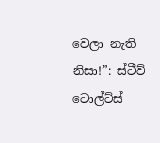වෙලා නැති නිසා!”: ස්ටීව් ටොල්ට්ස්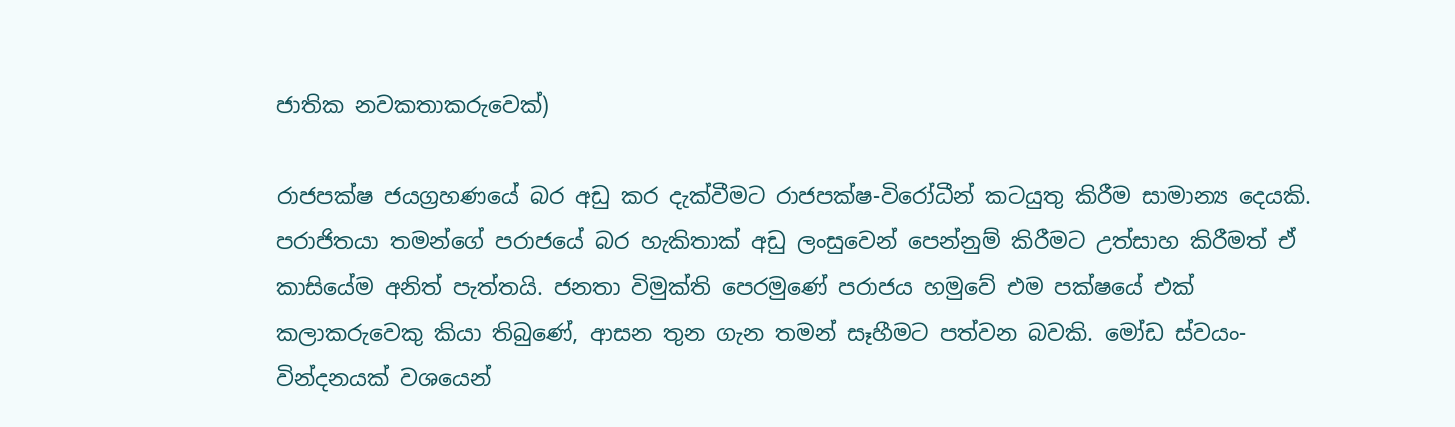ජාතික නවකතාකරුවෙක්)

රාජපක්ෂ ජයග්‍රහණයේ බර අඩු කර දැක්වීමට රාජපක්ෂ-විරෝධීන් කටයුතු කිරීම සාමාන්‍ය දෙයකි. පරාජිතයා තමන්ගේ පරාජයේ බර හැකිතාක් අඩු ලංසුවෙන් පෙන්නුම් කිරීමට උත්සාහ කිරීමත් ඒ කාසියේම අනිත් පැත්තයි. ජනතා විමුක්ති පෙරමුණේ පරාජය හමුවේ එම පක්ෂයේ එක් කලාකරුවෙකු කියා තිබුණේ, ආසන තුන ගැන තමන් සෑහීමට පත්වන බවකි. මෝඩ ස්වයං-වින්දනයක් වශයෙන්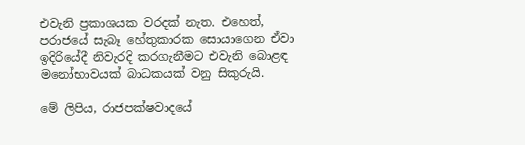එවැනි ප්‍රකාශයක වරදක් නැත. එහෙත්, පරාජයේ සැබෑ හේතුකාරක සොයාගෙන ඒවා ඉදිරියේදී නිවැරදි කරගැනීමට එවැනි බොළඳ මනෝභාවයක් බාධකයක් වනු සිකුරුයි.

මේ ලිපිය, රාජපක්ෂවාදයේ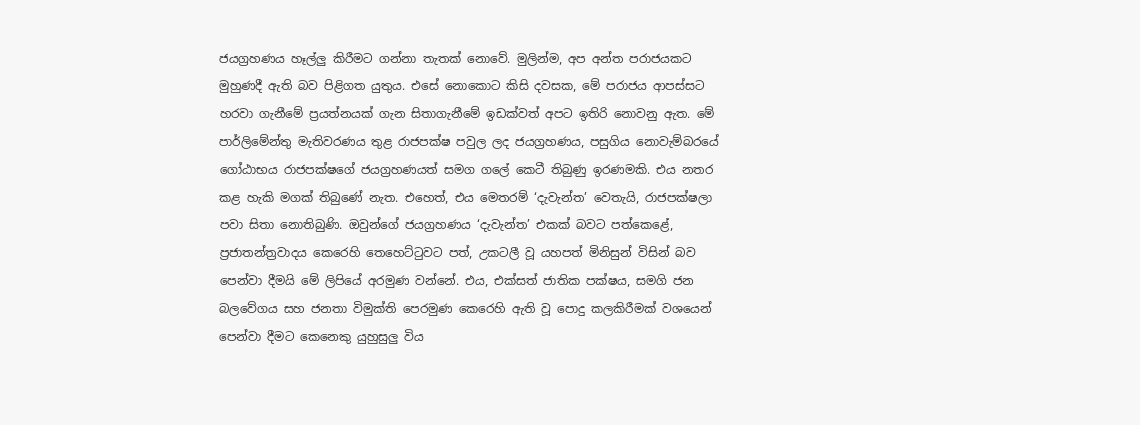ජයග්‍රහණය හෑල්ලු කිරීමට ගන්නා තැතක් නොවේ. මුලින්ම, අප අන්ත පරාජයකට මුහුණදී ඇති බව පිළිගත යුතුය. එසේ නොකොට කිසි දවසක, මේ පරාජය ආපස්සට හරවා ගැනීමේ ප්‍රයත්නයක් ගැන සිතාගැනීමේ ඉඩක්වත් අපට ඉතිරි නොවනු ඇත. මේ පාර්ලිමේන්තු මැතිවරණය තුළ රාජපක්ෂ පවුල ලද ජයග්‍රහණය, පසුගිය නොවැම්බරයේ ගෝඨාභය රාජපක්ෂගේ ජයග්‍රහණයත් සමග ගලේ කෙටී තිබුණු ඉරණමකි. එය නතර කළ හැකි මගක් තිබුණේ නැත. එහෙත්, එය මෙතරම් ‘දැවැන්ත’ වෙතැයි, රාජපක්ෂලා පවා සිතා නොතිබුණි. ඔවුන්ගේ ජයග්‍රහණය ‘දැවැන්ත’ එකක් බවට පත්කෙළේ, ප්‍රජාතන්ත්‍රවාදය කෙරෙහි තෙහෙට්ටුවට පත්, උකටලී වූ යහපත් මිනිසුන් විසින් බව පෙන්වා දීමයි මේ ලිපියේ අරමුණ වන්නේ. එය, එක්සත් ජාතික පක්ෂය, සමගි ජන බලවේගය සහ ජනතා විමුක්ති පෙරමුණ කෙරෙහි ඇති වූ පොදු කලකිරීමක් වශයෙන් පෙන්වා දීමට කෙනෙකු යුහුසුලු විය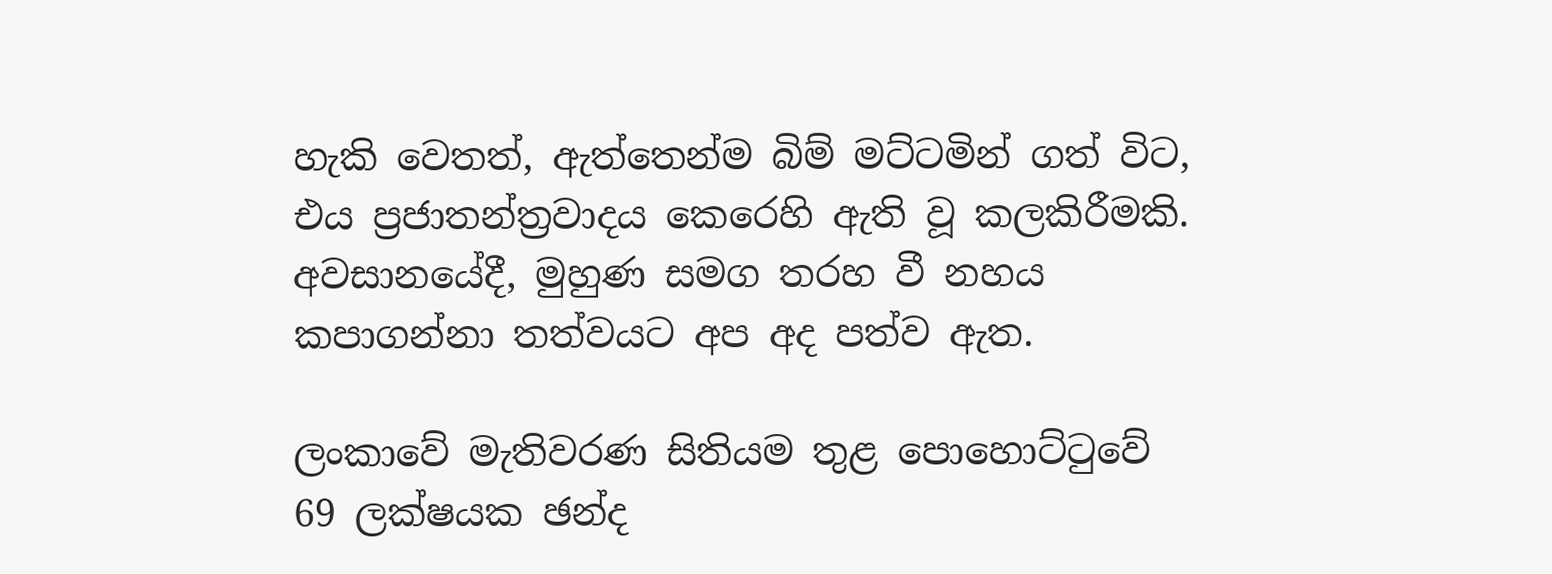හැකි වෙතත්, ඇත්තෙන්ම බිම් මට්ටමින් ගත් විට, එය ප්‍රජාතන්ත්‍රවාදය කෙරෙහි ඇති වූ කලකිරීමකි. අවසානයේදී, මුහුණ සමග තරහ වී නහය කපාගන්නා තත්වයට අප අද පත්ව ඇත.

ලංකාවේ මැතිවරණ සිතියම තුළ පොහොට්ටුවේ 69 ලක්ෂයක ඡන්ද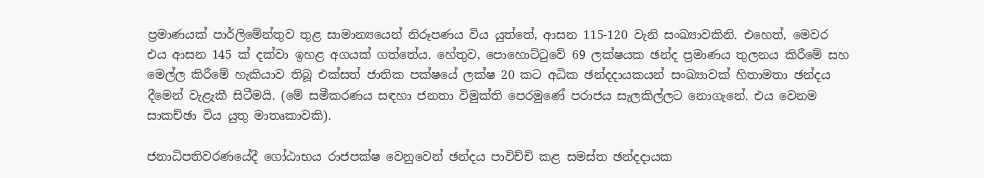ප්‍රමාණයක් පාර්ලිමේන්තුව තුළ සාමාන්‍යයෙන් නිරූපණය විය යුත්තේ, ආසන 115-120 වැනි සංඛ්‍යාවකිනි. එහෙත්, මෙවර එය ආසන 145 ක් දක්වා ඉහළ අගයක් ගත්තේය. හේතුව, පොහොට්ටුවේ 69 ලක්ෂයක ඡන්ද ප්‍රමාණය තුලනය කිරීමේ සහ මෙල්ල කිරීමේ හැකියාව තිබූ එක්සත් ජාතික පක්ෂයේ ලක්ෂ 20 කට අධික ඡන්දදායකයන් සංඛ්‍යාවක් හිතාමතා ඡන්දය දීමෙන් වැළැකී සිටීමයි. (මේ සමීකරණය සඳහා ජනතා විමුක්ති පෙරමුණේ පරාජය සැලකිල්ලට නොගැනේ. එය වෙනම සාකච්ඡා විය යුතු මාතෘකාවකි).

ජනාධිපතිවරණයේදී ගෝඨාභය රාජපක්ෂ වෙනුවෙන් ඡන්දය පාවිච්චි කළ සමස්ත ඡන්දදායක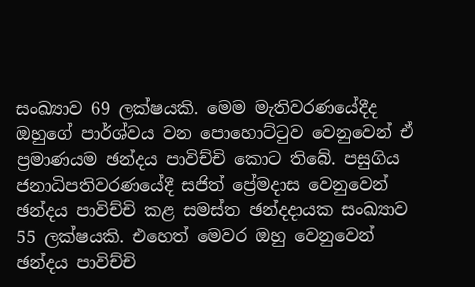සංඛ්‍යාව 69 ලක්ෂයකි. මෙම මැතිවරණයේදීද ඔහුගේ පාර්ශ්වය වන පොහොට්ටුව වෙනුවෙන් ඒ ප්‍රමාණයම ඡන්දය පාවිච්චි කොට තිබේ. පසුගිය ජනාධිපතිවරණයේදී සජිත් ප්‍රේමදාස වෙනුවෙන් ඡන්දය පාවිච්චි කළ සමස්ත ඡන්දදායක සංඛ්‍යාව 55 ලක්ෂයකි. එහෙත් මෙවර ඔහු වෙනුවෙන් ඡන්දය පාවිච්චි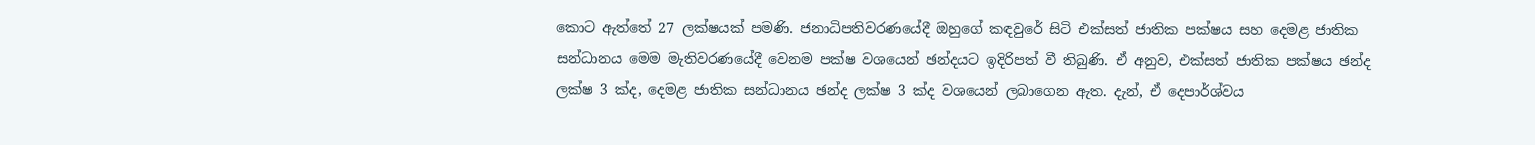කොට ඇත්තේ 27 ලක්ෂයක් පමණි. ජනාධිපතිවරණයේදී ඔහුගේ කඳවුරේ සිටි එක්සත් ජාතික පක්ෂය සහ දෙමළ ජාතික සන්ධානය මෙම මැතිවරණයේදී වෙනම පක්ෂ වශයෙන් ඡන්දයට ඉදිරිපත් වී තිබුණි. ඒ අනුව, එක්සත් ජාතික පක්ෂය ඡන්ද ලක්ෂ 3 ක්ද, දෙමළ ජාතික සන්ධානය ඡන්ද ලක්ෂ 3 ක්ද වශයෙන් ලබාගෙන ඇත. දැන්, ඒ දෙපාර්ශ්වය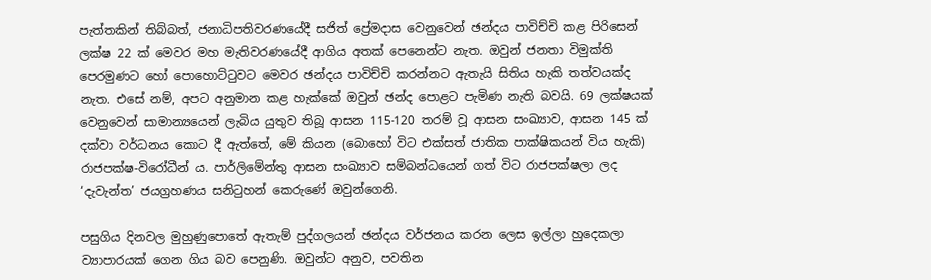පැත්තකින් තිබ්බත්, ජනාධිපතිවරණයේදී සජිත් ප්‍රේමදාස වෙනුවෙන් ඡන්දය පාවිච්චි කළ පිරිසෙන් ලක්ෂ 22 ක් මෙවර මහ මැතිවරණයේදී ආගිය අතක් පෙනෙන්ට නැත. ඔවුන් ජනතා විමුක්ති පෙරමුණට හෝ පොහොට්ටුවට මෙවර ඡන්දය පාවිච්චි කරන්නට ඇතැයි සිතිය හැකි තත්වයක්ද නැත. එසේ නම්, අපට අනුමාන කළ හැක්කේ ඔවුන් ඡන්ද පොළට පැමිණ නැති බවයි. 69 ලක්ෂයක් වෙනුවෙන් සාමාන්‍යයෙන් ලැබිය යුතුව තිබූ ආසන 115-120 තරම් වූ ආසන සංඛ්‍යාව, ආසන 145 ක් දක්වා වර්ධනය කොට දී ඇත්තේ, මේ කියන (බොහෝ විට එක්සත් ජාතික පාක්ෂිකයන් විය හැකි) රාජපක්ෂ-විරෝධීන් ය. පාර්ලිමේන්තු ආසන සංඛ්‍යාව සම්බන්ධයෙන් ගත් විට රාජපක්ෂලා ලද ‘දැවැන්ත’ ජයග්‍රහණය සනිටුහන් කෙරුණේ ඔවුන්ගෙනි.

පසුගිය දිනවල මුහුණුපොතේ ඇතැම් පුද්ගලයන් ඡන්දය වර්ජනය කරන ලෙස ඉල්ලා හුදෙකලා ව්‍යාපාරයක් ගෙන ගිය බව පෙනුණි. ඔවුන්ට අනුව, පවතින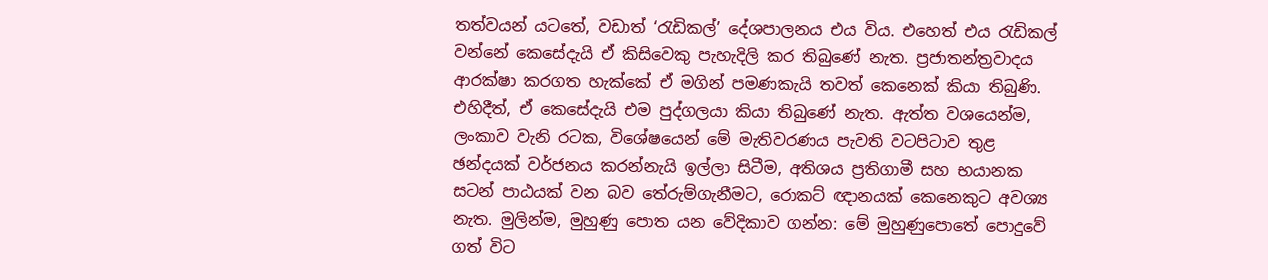තත්වයන් යටතේ, වඩාත් ‘රැඩිකල්’ දේශපාලනය එය විය. එහෙත් එය රැඩිකල් වන්නේ කෙසේදැයි ඒ කිසිවෙකු පැහැදිලි කර තිබුණේ නැත. ප්‍රජාතන්ත්‍රවාදය ආරක්ෂා කරගත හැක්කේ ඒ මගින් පමණකැයි තවත් කෙනෙක් කියා තිබුණි. එහිදීත්, ඒ කෙසේදැයි එම පුද්ගලයා කියා තිබුණේ නැත. ඇත්ත වශයෙන්ම, ලංකාව වැනි රටක, විශේෂයෙන් මේ මැතිවරණය පැවති වටපිටාව තුළ ඡන්දයක් වර්ජනය කරන්නැයි ඉල්ලා සිටීම, අතිශය ප්‍රතිගාමී සහ භයානක සටන් පාඨයක් වන බව තේරුම්ගැනීමට, රොකට් ඥානයක් කෙනෙකුට අවශ්‍ය නැත. මුලින්ම, මුහුණු පොත යන වේදිකාව ගන්න: මේ මුහුණුපොතේ පොදුවේ ගත් විට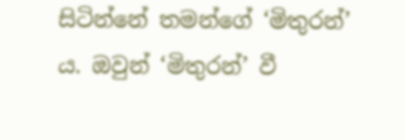සිටින්නේ තමන්ගේ ‘මිතුරන්’ ය. ඔවුන් ‘මිතුරන්’ වී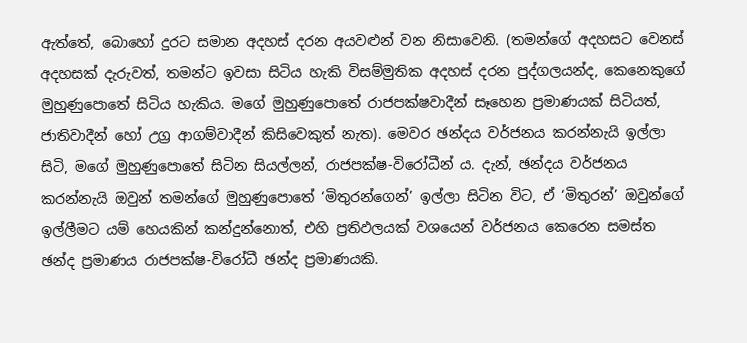ඇත්තේ, බොහෝ දුරට සමාන අදහස් දරන අයවළුන් වන නිසාවෙනි. (තමන්ගේ අදහසට වෙනස් අදහසක් දැරුවත්, තමන්ට ඉවසා සිටිය හැකි විසම්මුතික අදහස් දරන පුද්ගලයන්ද, කෙනෙකුගේ මුහුණුපොතේ සිටිය හැකිය. මගේ මුහුණුපොතේ රාජපක්ෂවාදීන් සෑහෙන ප්‍රමාණයක් සිටියත්, ජාතිවාදීන් හෝ උග්‍ර ආගම්වාදීන් කිසිවෙකුත් නැත). මෙවර ඡන්දය වර්ජනය කරන්නැයි ඉල්ලා සිටි, මගේ මුහුණුපොතේ සිටින සියල්ලන්, රාජපක්ෂ-විරෝධීන් ය. දැන්, ඡන්දය වර්ජනය කරන්නැයි ඔවුන් තමන්ගේ මුහුණුපොතේ ‘මිතුරන්ගෙන්’ ඉල්ලා සිටින විට, ඒ ‘මිතුරන්’ ඔවුන්ගේ ඉල්ලීමට යම් හෙයකින් කන්දුන්නොත්, එහි ප්‍රතිඵලයක් වශයෙන් වර්ජනය කෙරෙන සමස්ත ඡන්ද ප්‍රමාණය රාජපක්ෂ-විරෝධී ඡන්ද ප්‍රමාණයකි.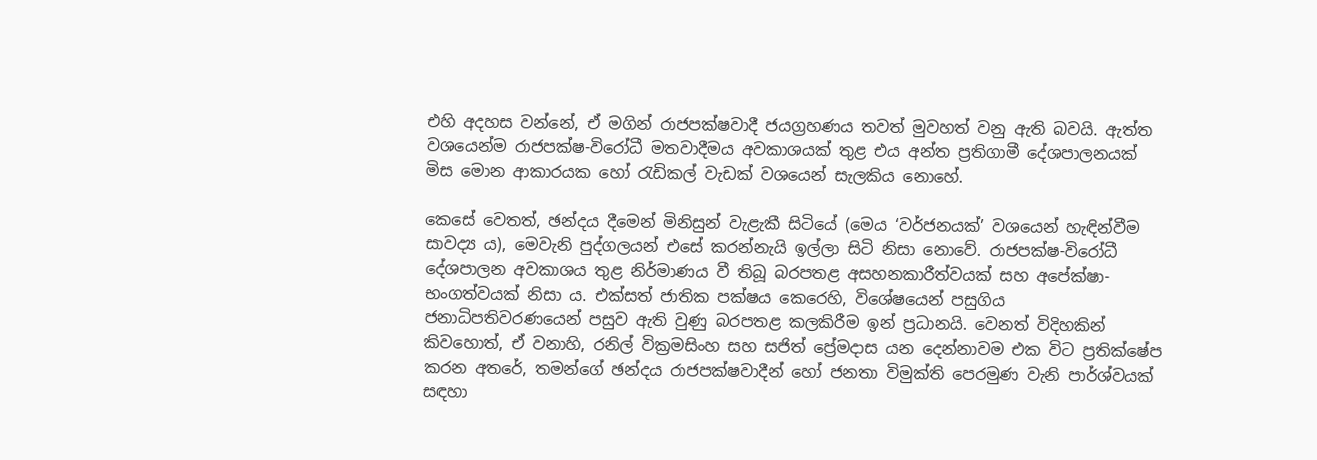එහි අදහස වන්නේ, ඒ මගින් රාජපක්ෂවාදී ජයග්‍රහණය තවත් මුවහත් වනු ඇති බවයි. ඇත්ත වශයෙන්ම රාජපක්ෂ-විරෝධී මතවාදීමය අවකාශයක් තුළ එය අන්ත ප්‍රතිගාමී දේශපාලනයක් මිස මොන ආකාරයක හෝ රැඩිකල් වැඩක් වශයෙන් සැලකිය නොහේ.

කෙසේ වෙතත්, ඡන්දය දීමෙන් මිනිසුන් වැළැකී සිටියේ (මෙය ‘වර්ජනයක්’ වශයෙන් හැඳින්වීම සාවද්‍ය ය), මෙවැනි පුද්ගලයන් එසේ කරන්නැයි ඉල්ලා සිටි නිසා නොවේ. රාජපක්ෂ-විරෝධී දේශපාලන අවකාශය තුළ නිර්මාණය වී තිබූ බරපතළ අසහනකාරීත්වයක් සහ අපේක්ෂා-භංගත්වයක් නිසා ය. එක්සත් ජාතික පක්ෂය කෙරෙහි, විශේෂයෙන් පසුගිය ජනාධිපතිවරණයෙන් පසුව ඇති වුණු බරපතළ කලකිරීම ඉන් ප්‍රධානයි. වෙනත් විදිහකින් කිවහොත්, ඒ වනාහි, රනිල් වික්‍රමසිංහ සහ සජිත් ප්‍රේමදාස යන දෙන්නාවම එක විට ප්‍රතික්ෂේප කරන අතරේ, තමන්ගේ ඡන්දය රාජපක්ෂවාදීන් හෝ ජනතා විමුක්ති පෙරමුණ වැනි පාර්ශ්වයක් සඳහා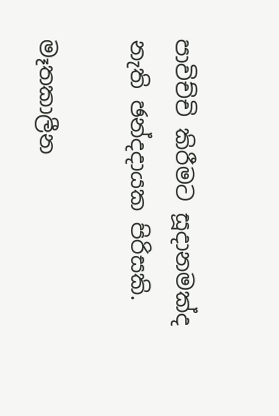පාවිච්චි කිරීමට සූදානමක්ද නැති ඡන්දදායක පිරිසකි.

මෑතකාලීන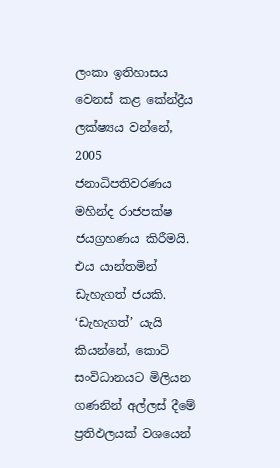ලංකා ඉතිහාසය වෙනස් කළ කේන්ද්‍රීය ලක්ෂ්‍යය වන්නේ, 2005 ජනාධිපතිවරණය මහින්ද රාජපක්ෂ ජයග්‍රහණය කිරීමයි. එය යාන්තමින් ඩැහැගත් ජයකි. ‘ඩැහැගත්’ යැයි කියන්නේ, කොටි සංවිධානයට මිලියන ගණනින් අල්ලස් දීමේ ප්‍රතිඵලයක් වශයෙන්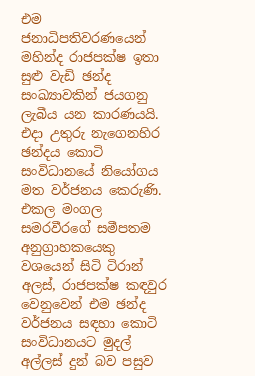එම ජනාධිපතිවරණයෙන් මහින්ද රාජපක්ෂ ඉතා සුළු වැඩි ඡන්ද සංඛ්‍යාවකින් ජයගනු ලැබීය යන කාරණයයි. එදා උතුරු නැගෙනහිර ඡන්දය කොටි සංවිධානයේ නියෝගය මත වර්ජනය කෙරුණි. එකල මංගල සමරවීරගේ සමීපතම අනුග්‍රාහකයෙකු වශයෙන් සිටි ටිරාන් අලස්, රාජපක්ෂ කඳවුර වෙනුවෙන් එම ඡන්ද වර්ජනය සඳහා කොටි සංවිධානයට මුදල් අල්ලස් දුන් බව පසුව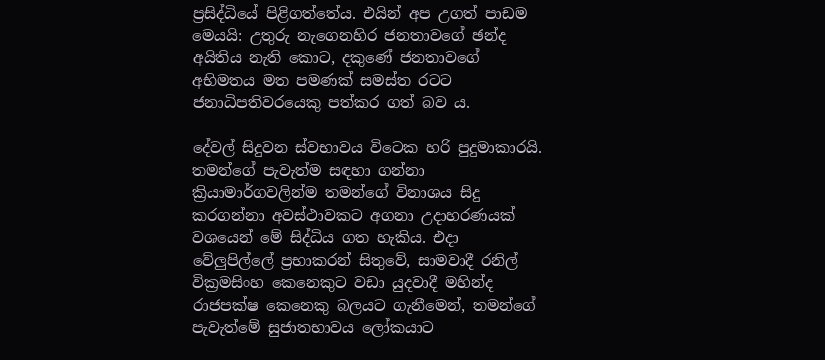ප්‍රසිද්ධියේ පිළිගත්තේය. එයින් අප උගත් පාඩම මෙයයි: උතුරු නැගෙනහිර ජනතාවගේ ඡන්ද අයිතිය නැති කොට, දකුණේ ජනතාවගේ අභිමතය මත පමණක් සමස්ත රටට ජනාධිපතිවරයෙකු පත්කර ගත් බව ය.

දේවල් සිදුවන ස්වභාවය විටෙක හරි පුදුමාකාරයි. තමන්ගේ පැවැත්ම සඳහා ගන්නා ක්‍රියාමාර්ගවලින්ම තමන්ගේ විනාශය සිදු කරගන්නා අවස්ථාවකට අගනා උදාහරණයක් වශයෙන් මේ සිද්ධිය ගත හැකිය. එදා වේලුපිල්ලේ ප්‍රභාකරන් සිතුවේ, සාමවාදී රනිල් වික්‍රමසිංහ කෙනෙකුට වඩා යුදවාදී මහින්ද රාජපක්ෂ කෙනෙකු බලයට ගැනීමෙන්, තමන්ගේ පැවැත්මේ සුජාතභාවය ලෝකයාට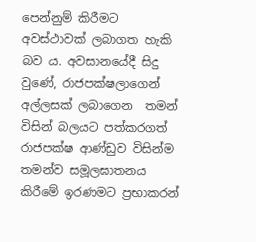පෙන්නුම් කිරීමට අවස්ථාවක් ලබාගත හැකි බව ය. අවසානයේදී සිදු වුණේ, රාජපක්ෂලාගෙන් අල්ලසක් ලබාගෙන  තමන් විසින් බලයට පත්කරගත් රාජපක්ෂ ආණ්ඩුව විසින්ම තමන්ව සමූලඝාතනය කිරීමේ ඉරණමට ප්‍රභාකරන්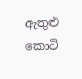ඇතුළු කොටි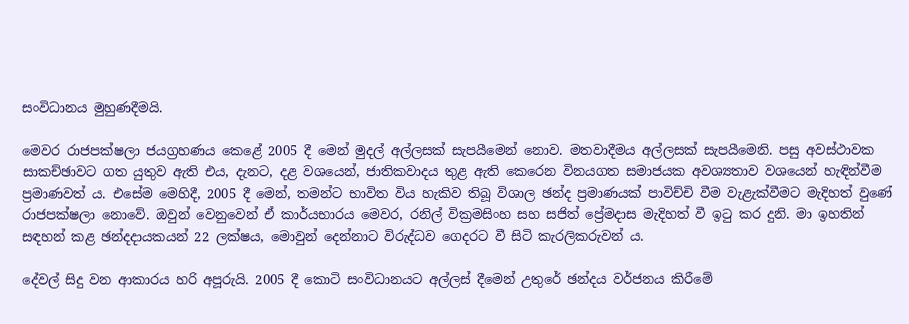සංවිධානය මුහුණදීමයි.

මෙවර රාජපක්ෂලා ජයග්‍රහණය කෙළේ 2005 දී මෙන් මුදල් අල්ලසක් සැපයීමෙන් නොව. මතවාදීමය අල්ලසක් සැපයීමෙනි. පසු අවස්ථාවක සාකච්ඡාවට ගත යුතුව ඇති එය, දැනට, දළ වශයෙන්, ජාතිකවාදය තුළ ඇති කෙරෙන විනයගත සමාජයක අවශ්‍යතාව වශයෙන් හැඳින්වීම ප්‍රමාණවත් ය. එසේම මෙහිදී, 2005 දී මෙන්, තමන්ට භාවිත විය හැකිව තිබූ විශාල ඡන්ද ප්‍රමාණයක් පාවිච්චි වීම වැළැක්වීමට මැදිහත් වුණේ රාජපක්ෂලා නොවේ. ඔවුන් වෙනුවෙන් ඒ කාර්යභාරය මෙවර, රනිල් වික්‍රමසිංහ සහ සජිත් ප්‍රේමදාස මැදිහත් වී ඉටු කර දුනි. මා ඉහතින් සඳහන් කළ ඡන්දදායකයන් 22 ලක්ෂය, මොවුන් දෙන්නාට විරුද්ධව ගෙදරට වී සිටි කැරලිකරුවන් ය.

දේවල් සිදු වන ආකාරය හරි අපූරුයි. 2005 දී කොටි සංවිධානයට අල්ලස් දීමෙන් උතුරේ ඡන්දය වර්ජනය කිරීමේ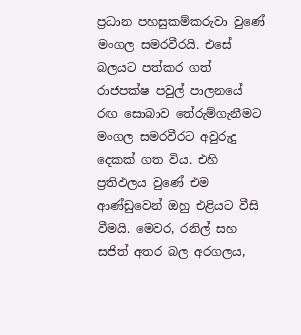ප්‍රධාන පහසුකම්කරුවා වුණේ මංගල සමරවීරයි. එසේ බලයට පත්කර ගත් රාජපක්ෂ පවුල් පාලනයේ රඟ සොබාව තේරුම්ගැනීමට මංගල සමරවීරට අවුරුදු දෙකක් ගත විය. එහි ප්‍රතිඵලය වුණේ එම ආණ්ඩුවෙන් ඔහු එළියට වීසි වීමයි. මෙවර, රනිල් සහ සජිත් අතර බල අරගලය,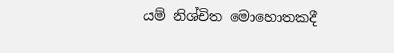යම් නිශ්චිත මොහොතකදී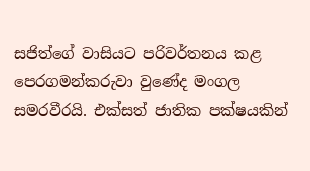සජිත්ගේ වාසියට පරිවර්තනය කළ පෙරගමන්කරුවා වුණේද මංගල සමරවීරයි. එක්සත් ජාතික පක්ෂයකින්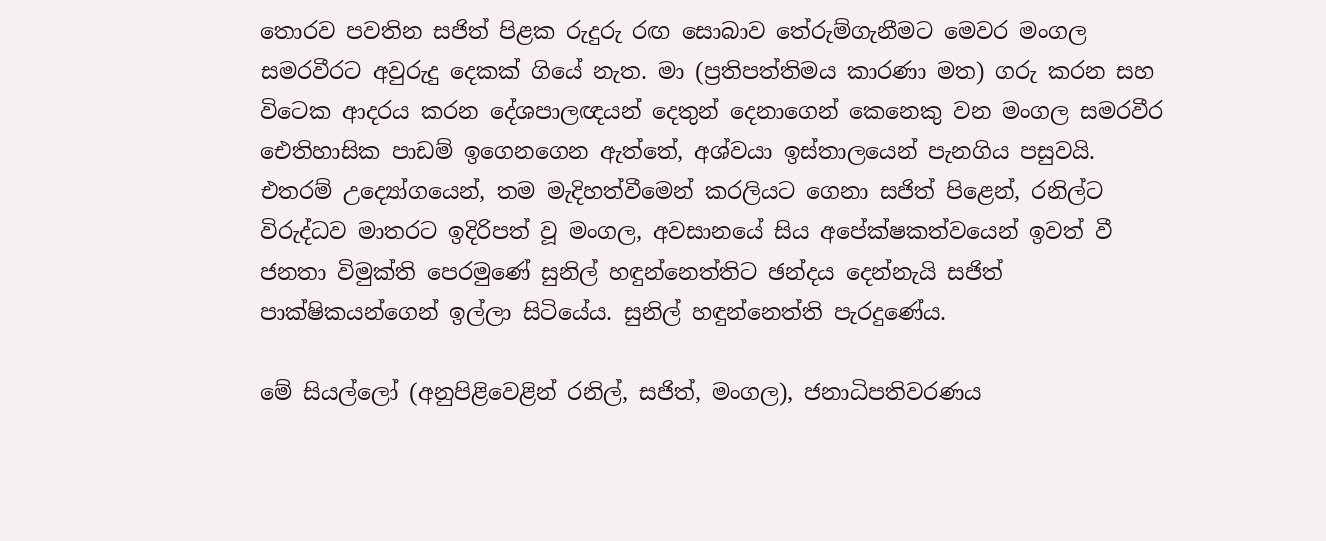තොරව පවතින සජිත් පිළක රුදුරු රඟ සොබාව තේරුම්ගැනීමට මෙවර මංගල සමරවීරට අවුරුදු දෙකක් ගියේ නැත. මා (ප්‍රතිපත්තිමය කාරණා මත) ගරු කරන සහ විටෙක ආදරය කරන දේශපාලඥයන් දෙතුන් දෙනාගෙන් කෙනෙකු වන මංගල සමරවීර ඓතිහාසික පාඩම් ඉගෙනගෙන ඇත්තේ, අශ්වයා ඉස්තාලයෙන් පැනගිය පසුවයි. එතරම් උද්‍යෝගයෙන්, තම මැදිහත්වීමෙන් කරලියට ගෙනා සජිත් පිළෙන්, රනිල්ට විරුද්ධව මාතරට ඉදිරිපත් වූ මංගල, අවසානයේ සිය අපේක්ෂකත්වයෙන් ඉවත් වී ජනතා විමුක්ති පෙරමුණේ සුනිල් හඳුන්නෙත්තිට ඡන්දය දෙන්නැයි සජිත් පාක්ෂිකයන්ගෙන් ඉල්ලා සිටියේය. සුනිල් හඳුන්නෙත්ති පැරදුණේය.

මේ සියල්ලෝ (අනුපිළිවෙළින් රනිල්, සජිත්, මංගල), ජනාධිපතිවරණය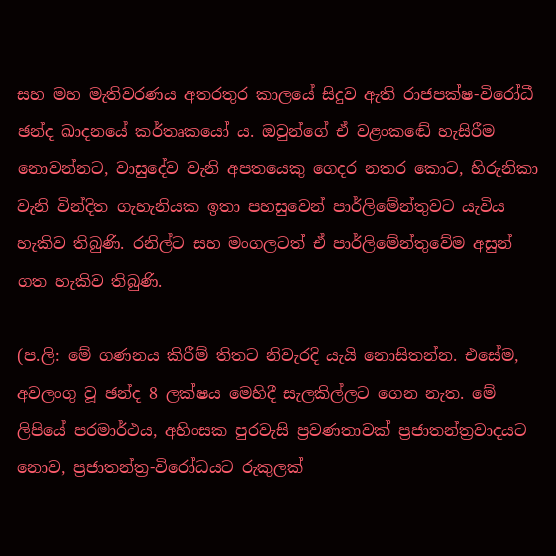සහ මහ මැතිවරණය අතරතුර කාලයේ සිදුව ඇති රාජපක්ෂ-විරෝධී ඡන්ද ඛාදනයේ කර්තෘකයෝ ය. ඔවුන්ගේ ඒ වළංකඬේ හැසිරීම නොවන්නට, වාසුදේව වැනි අපතයෙකු ගෙදර නතර කොට, හිරුනිකා වැනි වින්දිත ගැහැනියක ඉතා පහසුවෙන් පාර්ලිමේන්තුවට යැවිය හැකිව තිබුණි. රනිල්ට සහ මංගලටත් ඒ පාර්ලිමේන්තුවේම අසුන් ගත හැකිව තිබුණි.

(ප.ලි: මේ ගණනය කිරීම් තිතට නිවැරදි යැයි නොසිතන්න. එසේම, අවලංගු වූ ඡන්ද 8 ලක්ෂය මෙහිදී සැලකිල්ලට ගෙන නැත. මේ ලිපියේ පරමාර්ථය, අහිංසක පුරවැසි ප්‍රවණතාවක් ප්‍රජාතන්ත්‍රවාදයට නොව, ප්‍රජාතන්ත්‍ර-විරෝධයට රුකුලක්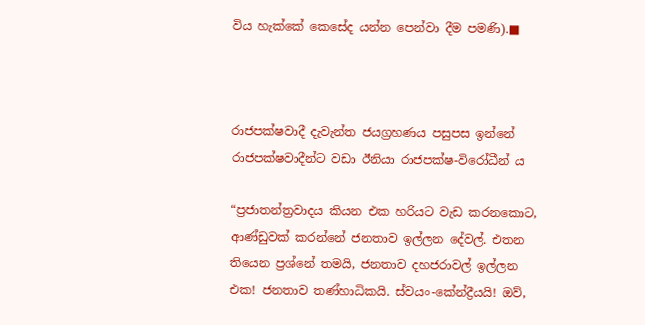විය හැක්කේ කෙසේද යන්න පෙන්වා දීම පමණි).■



රාජපක්ෂවාදී දැවැන්ත ජයග්‍රහණය පසුපස ඉන්නේ රාජපක්ෂවාදීන්ට වඩා ඊනියා රාජපක්ෂ-විරෝධීන් ය

“ප්‍රජාතන්ත්‍රවාදය කියන එක හරියට වැඩ කරනකොට, ආණ්ඩුවක් කරන්නේ ජනතාව ඉල්ලන දේවල්. එතන තියෙන ප්‍රශ්නේ තමයි, ජනතාව දහජරාවල් ඉල්ලන එක! ජනතාව තණ්හාධිකයි. ස්වයං-කේන්ද්‍රීයයි! ඔව්,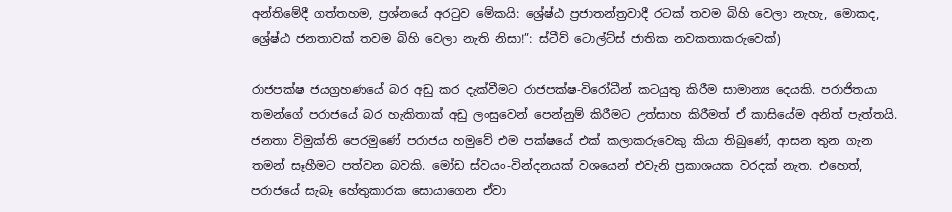අන්තිමේදී ගත්තහම, ප්‍රශ්නයේ අරටුව මේකයි: ශ්‍රේෂ්ඨ ප්‍රජාතන්ත්‍රවාදී රටක් තවම බිහි වෙලා නැහැ, මොකද, ශ්‍රේෂ්ඨ ජනතාවක් තවම බිහි වෙලා නැති නිසා!”: ස්ටීව් ටොල්ට්ස් ජාතික නවකතාකරුවෙක්)

රාජපක්ෂ ජයග්‍රහණයේ බර අඩු කර දැක්වීමට රාජපක්ෂ-විරෝධීන් කටයුතු කිරීම සාමාන්‍ය දෙයකි. පරාජිතයා තමන්ගේ පරාජයේ බර හැකිතාක් අඩු ලංසුවෙන් පෙන්නුම් කිරීමට උත්සාහ කිරීමත් ඒ කාසියේම අනිත් පැත්තයි. ජනතා විමුක්ති පෙරමුණේ පරාජය හමුවේ එම පක්ෂයේ එක් කලාකරුවෙකු කියා තිබුණේ, ආසන තුන ගැන තමන් සෑහීමට පත්වන බවකි. මෝඩ ස්වයං-වින්දනයක් වශයෙන් එවැනි ප්‍රකාශයක වරදක් නැත. එහෙත්, පරාජයේ සැබෑ හේතුකාරක සොයාගෙන ඒවා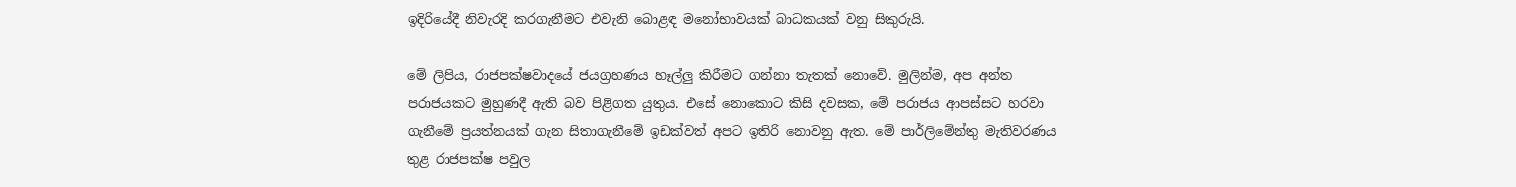ඉදිරියේදී නිවැරදි කරගැනීමට එවැනි බොළඳ මනෝභාවයක් බාධකයක් වනු සිකුරුයි.

මේ ලිපිය, රාජපක්ෂවාදයේ ජයග්‍රහණය හෑල්ලු කිරීමට ගන්නා තැතක් නොවේ. මුලින්ම, අප අන්ත පරාජයකට මුහුණදී ඇති බව පිළිගත යුතුය. එසේ නොකොට කිසි දවසක, මේ පරාජය ආපස්සට හරවා ගැනීමේ ප්‍රයත්නයක් ගැන සිතාගැනීමේ ඉඩක්වත් අපට ඉතිරි නොවනු ඇත. මේ පාර්ලිමේන්තු මැතිවරණය තුළ රාජපක්ෂ පවුල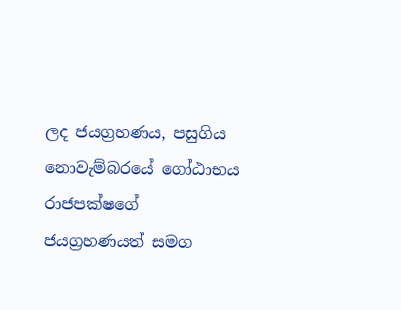ලද ජයග්‍රහණය, පසුගිය නොවැම්බරයේ ගෝඨාභය රාජපක්ෂගේ ජයග්‍රහණයත් සමග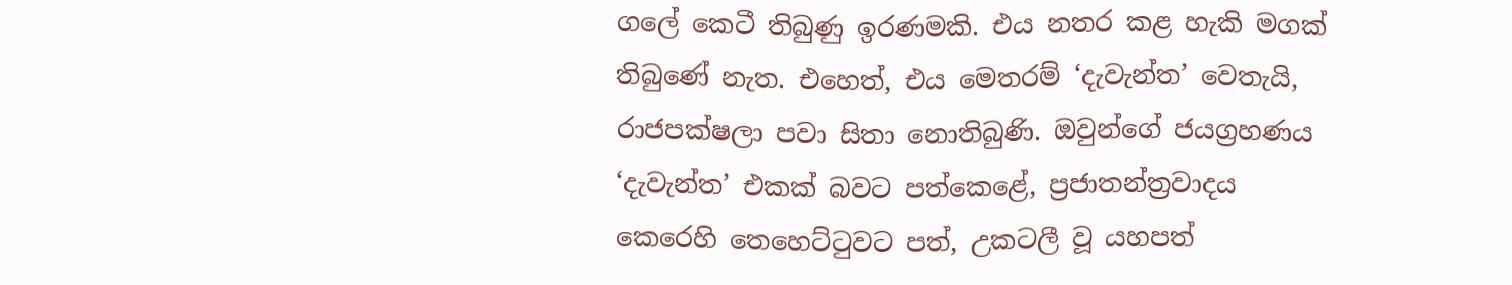ගලේ කෙටී තිබුණු ඉරණමකි. එය නතර කළ හැකි මගක් තිබුණේ නැත. එහෙත්, එය මෙතරම් ‘දැවැන්ත’ වෙතැයි, රාජපක්ෂලා පවා සිතා නොතිබුණි. ඔවුන්ගේ ජයග්‍රහණය ‘දැවැන්ත’ එකක් බවට පත්කෙළේ, ප්‍රජාතන්ත්‍රවාදය කෙරෙහි තෙහෙට්ටුවට පත්, උකටලී වූ යහපත්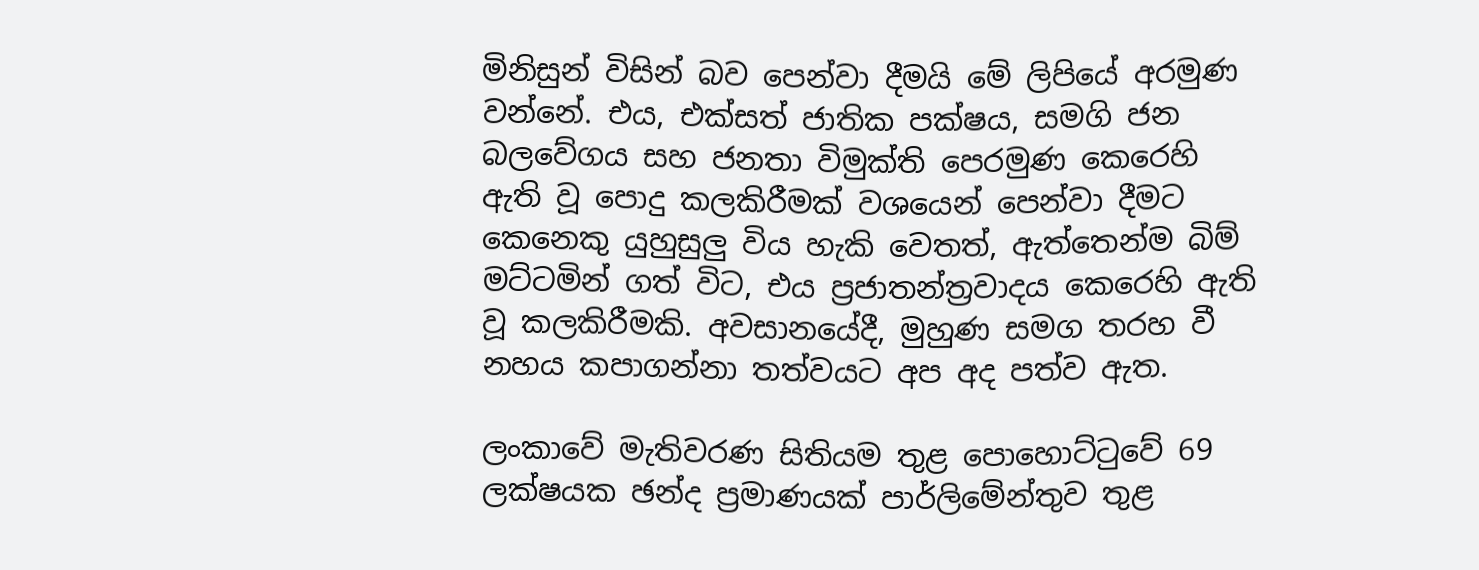මිනිසුන් විසින් බව පෙන්වා දීමයි මේ ලිපියේ අරමුණ වන්නේ. එය, එක්සත් ජාතික පක්ෂය, සමගි ජන බලවේගය සහ ජනතා විමුක්ති පෙරමුණ කෙරෙහි ඇති වූ පොදු කලකිරීමක් වශයෙන් පෙන්වා දීමට කෙනෙකු යුහුසුලු විය හැකි වෙතත්, ඇත්තෙන්ම බිම් මට්ටමින් ගත් විට, එය ප්‍රජාතන්ත්‍රවාදය කෙරෙහි ඇති වූ කලකිරීමකි. අවසානයේදී, මුහුණ සමග තරහ වී නහය කපාගන්නා තත්වයට අප අද පත්ව ඇත.

ලංකාවේ මැතිවරණ සිතියම තුළ පොහොට්ටුවේ 69 ලක්ෂයක ඡන්ද ප්‍රමාණයක් පාර්ලිමේන්තුව තුළ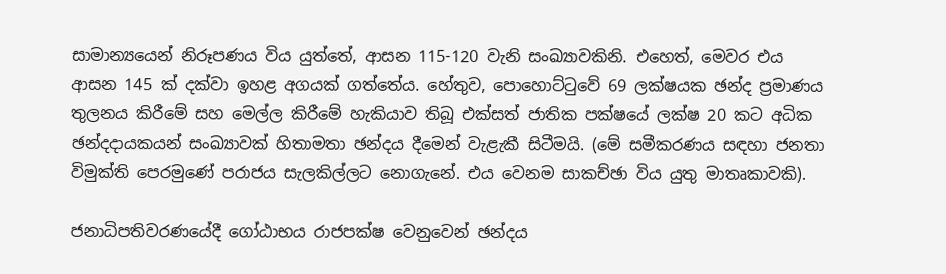සාමාන්‍යයෙන් නිරූපණය විය යුත්තේ, ආසන 115-120 වැනි සංඛ්‍යාවකිනි. එහෙත්, මෙවර එය ආසන 145 ක් දක්වා ඉහළ අගයක් ගත්තේය. හේතුව, පොහොට්ටුවේ 69 ලක්ෂයක ඡන්ද ප්‍රමාණය තුලනය කිරීමේ සහ මෙල්ල කිරීමේ හැකියාව තිබූ එක්සත් ජාතික පක්ෂයේ ලක්ෂ 20 කට අධික ඡන්දදායකයන් සංඛ්‍යාවක් හිතාමතා ඡන්දය දීමෙන් වැළැකී සිටීමයි. (මේ සමීකරණය සඳහා ජනතා විමුක්ති පෙරමුණේ පරාජය සැලකිල්ලට නොගැනේ. එය වෙනම සාකච්ඡා විය යුතු මාතෘකාවකි).

ජනාධිපතිවරණයේදී ගෝඨාභය රාජපක්ෂ වෙනුවෙන් ඡන්දය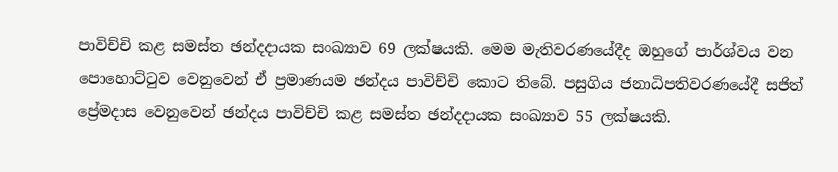පාවිච්චි කළ සමස්ත ඡන්දදායක සංඛ්‍යාව 69 ලක්ෂයකි. මෙම මැතිවරණයේදීද ඔහුගේ පාර්ශ්වය වන පොහොට්ටුව වෙනුවෙන් ඒ ප්‍රමාණයම ඡන්දය පාවිච්චි කොට තිබේ. පසුගිය ජනාධිපතිවරණයේදී සජිත් ප්‍රේමදාස වෙනුවෙන් ඡන්දය පාවිච්චි කළ සමස්ත ඡන්දදායක සංඛ්‍යාව 55 ලක්ෂයකි.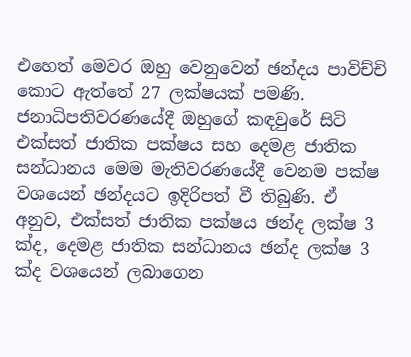එහෙත් මෙවර ඔහු වෙනුවෙන් ඡන්දය පාවිච්චි කොට ඇත්තේ 27 ලක්ෂයක් පමණි. ජනාධිපතිවරණයේදී ඔහුගේ කඳවුරේ සිටි එක්සත් ජාතික පක්ෂය සහ දෙමළ ජාතික සන්ධානය මෙම මැතිවරණයේදී වෙනම පක්ෂ වශයෙන් ඡන්දයට ඉදිරිපත් වී තිබුණි. ඒ අනුව, එක්සත් ජාතික පක්ෂය ඡන්ද ලක්ෂ 3 ක්ද, දෙමළ ජාතික සන්ධානය ඡන්ද ලක්ෂ 3 ක්ද වශයෙන් ලබාගෙන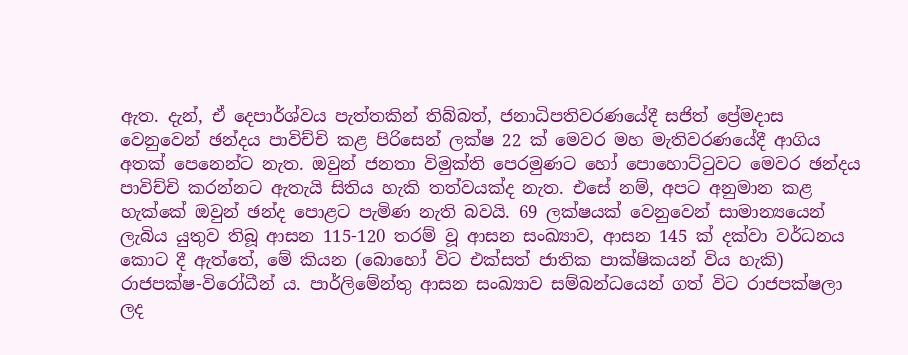ඇත. දැන්, ඒ දෙපාර්ශ්වය පැත්තකින් තිබ්බත්, ජනාධිපතිවරණයේදී සජිත් ප්‍රේමදාස වෙනුවෙන් ඡන්දය පාවිච්චි කළ පිරිසෙන් ලක්ෂ 22 ක් මෙවර මහ මැතිවරණයේදී ආගිය අතක් පෙනෙන්ට නැත. ඔවුන් ජනතා විමුක්ති පෙරමුණට හෝ පොහොට්ටුවට මෙවර ඡන්දය පාවිච්චි කරන්නට ඇතැයි සිතිය හැකි තත්වයක්ද නැත. එසේ නම්, අපට අනුමාන කළ හැක්කේ ඔවුන් ඡන්ද පොළට පැමිණ නැති බවයි. 69 ලක්ෂයක් වෙනුවෙන් සාමාන්‍යයෙන් ලැබිය යුතුව තිබූ ආසන 115-120 තරම් වූ ආසන සංඛ්‍යාව, ආසන 145 ක් දක්වා වර්ධනය කොට දී ඇත්තේ, මේ කියන (බොහෝ විට එක්සත් ජාතික පාක්ෂිකයන් විය හැකි) රාජපක්ෂ-විරෝධීන් ය. පාර්ලිමේන්තු ආසන සංඛ්‍යාව සම්බන්ධයෙන් ගත් විට රාජපක්ෂලා ලද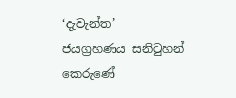‘දැවැන්ත’ ජයග්‍රහණය සනිටුහන් කෙරුණේ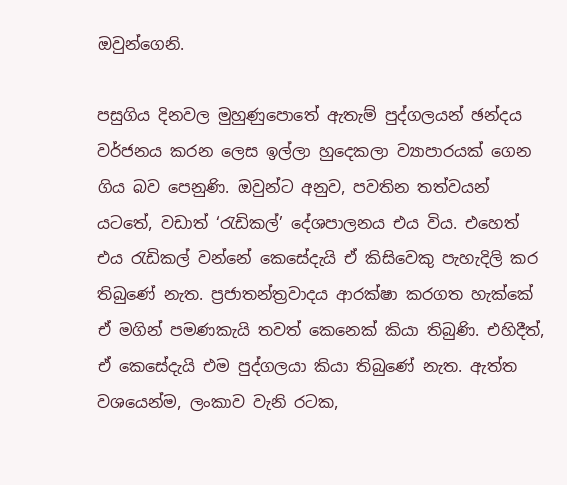ඔවුන්ගෙනි.

පසුගිය දිනවල මුහුණුපොතේ ඇතැම් පුද්ගලයන් ඡන්දය වර්ජනය කරන ලෙස ඉල්ලා හුදෙකලා ව්‍යාපාරයක් ගෙන ගිය බව පෙනුණි. ඔවුන්ට අනුව, පවතින තත්වයන් යටතේ, වඩාත් ‘රැඩිකල්’ දේශපාලනය එය විය. එහෙත් එය රැඩිකල් වන්නේ කෙසේදැයි ඒ කිසිවෙකු පැහැදිලි කර තිබුණේ නැත. ප්‍රජාතන්ත්‍රවාදය ආරක්ෂා කරගත හැක්කේ ඒ මගින් පමණකැයි තවත් කෙනෙක් කියා තිබුණි. එහිදීත්, ඒ කෙසේදැයි එම පුද්ගලයා කියා තිබුණේ නැත. ඇත්ත වශයෙන්ම, ලංකාව වැනි රටක,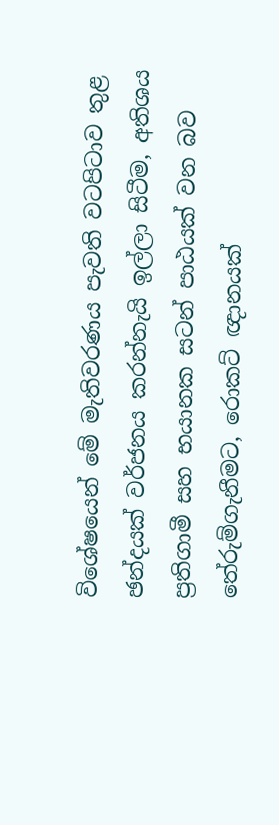විශේෂයෙන් මේ මැතිවරණය පැවති වටපිටාව තුළ ඡන්දයක් වර්ජනය කරන්නැයි ඉල්ලා සිටීම, අතිශය ප්‍රතිගාමී සහ භයානක සටන් පාඨයක් වන බව තේරුම්ගැනීමට, රොකට් ඥානයක්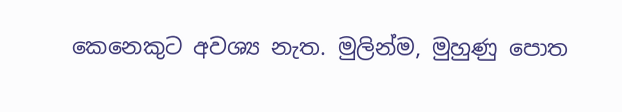කෙනෙකුට අවශ්‍ය නැත. මුලින්ම, මුහුණු පොත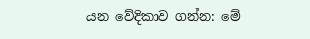යන වේදිකාව ගන්න: මේ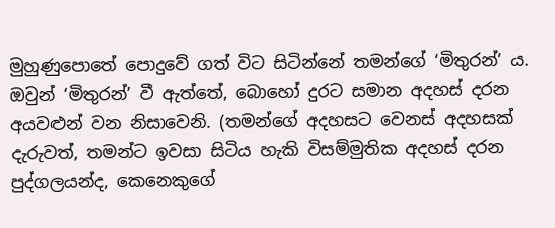මුහුණුපොතේ පොදුවේ ගත් විට සිටින්නේ තමන්ගේ ‘මිතුරන්’ ය. ඔවුන් ‘මිතුරන්’ වී ඇත්තේ, බොහෝ දුරට සමාන අදහස් දරන අයවළුන් වන නිසාවෙනි. (තමන්ගේ අදහසට වෙනස් අදහසක් දැරුවත්, තමන්ට ඉවසා සිටිය හැකි විසම්මුතික අදහස් දරන පුද්ගලයන්ද, කෙනෙකුගේ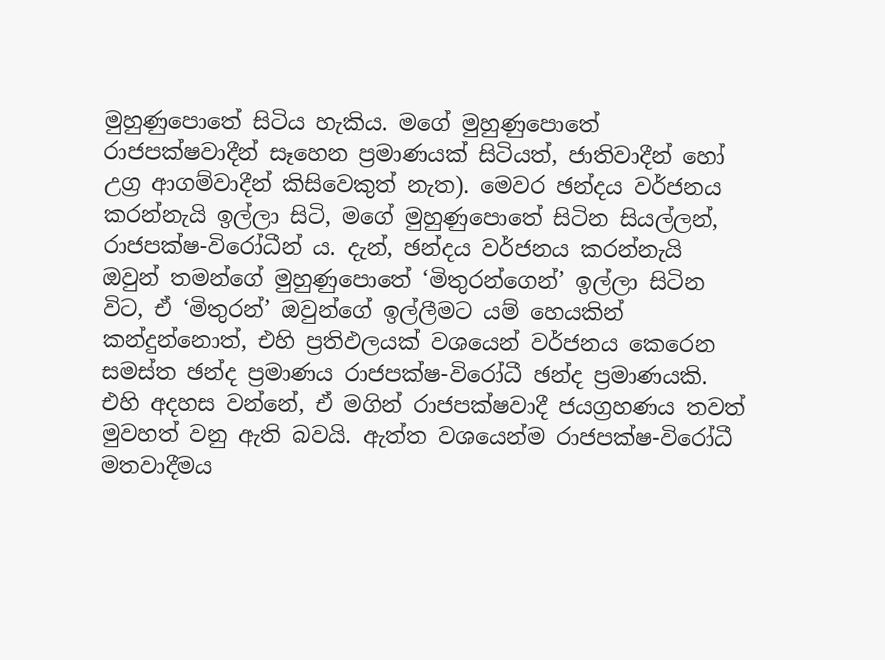මුහුණුපොතේ සිටිය හැකිය. මගේ මුහුණුපොතේ රාජපක්ෂවාදීන් සෑහෙන ප්‍රමාණයක් සිටියත්, ජාතිවාදීන් හෝ උග්‍ර ආගම්වාදීන් කිසිවෙකුත් නැත). මෙවර ඡන්දය වර්ජනය කරන්නැයි ඉල්ලා සිටි, මගේ මුහුණුපොතේ සිටින සියල්ලන්, රාජපක්ෂ-විරෝධීන් ය. දැන්, ඡන්දය වර්ජනය කරන්නැයි ඔවුන් තමන්ගේ මුහුණුපොතේ ‘මිතුරන්ගෙන්’ ඉල්ලා සිටින විට, ඒ ‘මිතුරන්’ ඔවුන්ගේ ඉල්ලීමට යම් හෙයකින් කන්දුන්නොත්, එහි ප්‍රතිඵලයක් වශයෙන් වර්ජනය කෙරෙන සමස්ත ඡන්ද ප්‍රමාණය රාජපක්ෂ-විරෝධී ඡන්ද ප්‍රමාණයකි. එහි අදහස වන්නේ, ඒ මගින් රාජපක්ෂවාදී ජයග්‍රහණය තවත් මුවහත් වනු ඇති බවයි. ඇත්ත වශයෙන්ම රාජපක්ෂ-විරෝධී මතවාදීමය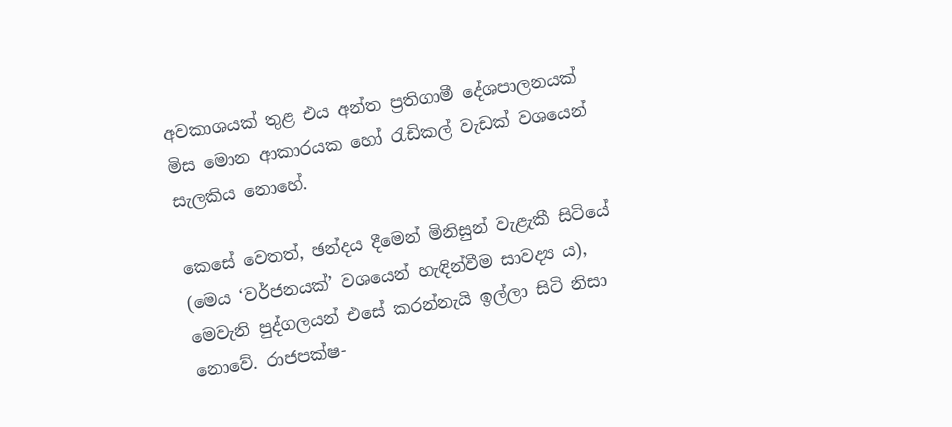අවකාශයක් තුළ එය අන්ත ප්‍රතිගාමී දේශපාලනයක් මිස මොන ආකාරයක හෝ රැඩිකල් වැඩක් වශයෙන් සැලකිය නොහේ.

කෙසේ වෙතත්, ඡන්දය දීමෙන් මිනිසුන් වැළැකී සිටියේ (මෙය ‘වර්ජනයක්’ වශයෙන් හැඳින්වීම සාවද්‍ය ය), මෙවැනි පුද්ගලයන් එසේ කරන්නැයි ඉල්ලා සිටි නිසා නොවේ. රාජපක්ෂ-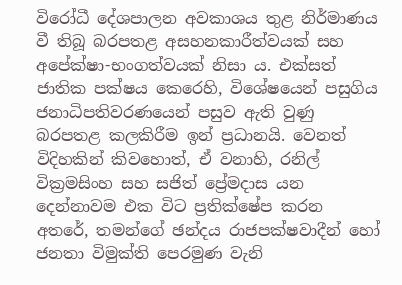විරෝධී දේශපාලන අවකාශය තුළ නිර්මාණය වී තිබූ බරපතළ අසහනකාරීත්වයක් සහ අපේක්ෂා-භංගත්වයක් නිසා ය. එක්සත් ජාතික පක්ෂය කෙරෙහි, විශේෂයෙන් පසුගිය ජනාධිපතිවරණයෙන් පසුව ඇති වුණු බරපතළ කලකිරීම ඉන් ප්‍රධානයි. වෙනත් විදිහකින් කිවහොත්, ඒ වනාහි, රනිල් වික්‍රමසිංහ සහ සජිත් ප්‍රේමදාස යන දෙන්නාවම එක විට ප්‍රතික්ෂේප කරන අතරේ, තමන්ගේ ඡන්දය රාජපක්ෂවාදීන් හෝ ජනතා විමුක්ති පෙරමුණ වැනි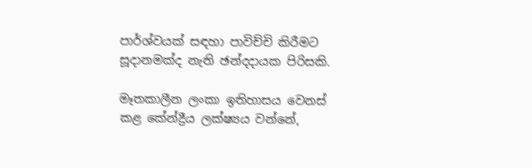පාර්ශ්වයක් සඳහා පාවිච්චි කිරීමට සූදානමක්ද නැති ඡන්දදායක පිරිසකි.

මෑතකාලීන ලංකා ඉතිහාසය වෙනස් කළ කේන්ද්‍රීය ලක්ෂ්‍යය වන්නේ,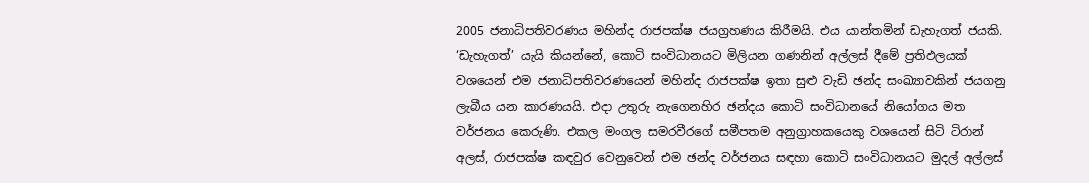2005 ජනාධිපතිවරණය මහින්ද රාජපක්ෂ ජයග්‍රහණය කිරීමයි. එය යාන්තමින් ඩැහැගත් ජයකි. ‘ඩැහැගත්’ යැයි කියන්නේ, කොටි සංවිධානයට මිලියන ගණනින් අල්ලස් දීමේ ප්‍රතිඵලයක් වශයෙන් එම ජනාධිපතිවරණයෙන් මහින්ද රාජපක්ෂ ඉතා සුළු වැඩි ඡන්ද සංඛ්‍යාවකින් ජයගනු ලැබීය යන කාරණයයි. එදා උතුරු නැගෙනහිර ඡන්දය කොටි සංවිධානයේ නියෝගය මත වර්ජනය කෙරුණි. එකල මංගල සමරවීරගේ සමීපතම අනුග්‍රාහකයෙකු වශයෙන් සිටි ටිරාන් අලස්, රාජපක්ෂ කඳවුර වෙනුවෙන් එම ඡන්ද වර්ජනය සඳහා කොටි සංවිධානයට මුදල් අල්ලස්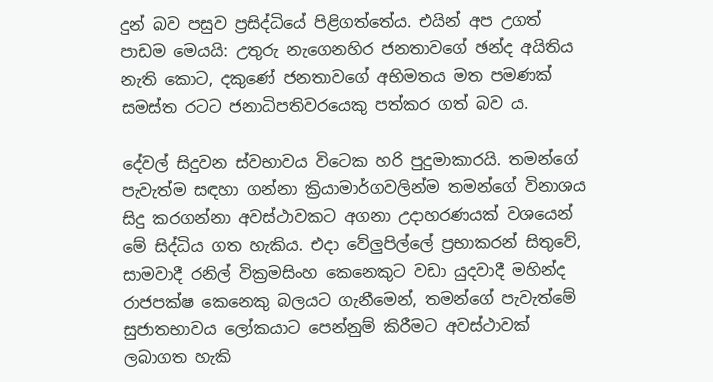දුන් බව පසුව ප්‍රසිද්ධියේ පිළිගත්තේය. එයින් අප උගත් පාඩම මෙයයි: උතුරු නැගෙනහිර ජනතාවගේ ඡන්ද අයිතිය නැති කොට, දකුණේ ජනතාවගේ අභිමතය මත පමණක් සමස්ත රටට ජනාධිපතිවරයෙකු පත්කර ගත් බව ය.

දේවල් සිදුවන ස්වභාවය විටෙක හරි පුදුමාකාරයි. තමන්ගේ පැවැත්ම සඳහා ගන්නා ක්‍රියාමාර්ගවලින්ම තමන්ගේ විනාශය සිදු කරගන්නා අවස්ථාවකට අගනා උදාහරණයක් වශයෙන් මේ සිද්ධිය ගත හැකිය. එදා වේලුපිල්ලේ ප්‍රභාකරන් සිතුවේ, සාමවාදී රනිල් වික්‍රමසිංහ කෙනෙකුට වඩා යුදවාදී මහින්ද රාජපක්ෂ කෙනෙකු බලයට ගැනීමෙන්, තමන්ගේ පැවැත්මේ සුජාතභාවය ලෝකයාට පෙන්නුම් කිරීමට අවස්ථාවක් ලබාගත හැකි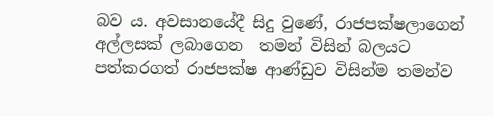බව ය. අවසානයේදී සිදු වුණේ, රාජපක්ෂලාගෙන් අල්ලසක් ලබාගෙන  තමන් විසින් බලයට පත්කරගත් රාජපක්ෂ ආණ්ඩුව විසින්ම තමන්ව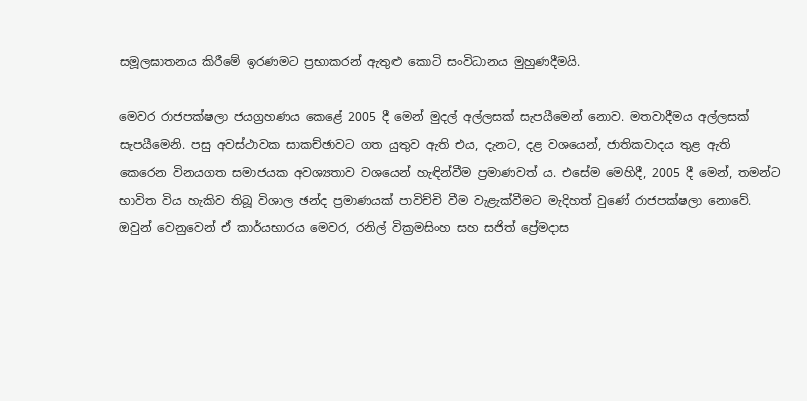සමූලඝාතනය කිරීමේ ඉරණමට ප්‍රභාකරන් ඇතුළු කොටි සංවිධානය මුහුණදීමයි.

මෙවර රාජපක්ෂලා ජයග්‍රහණය කෙළේ 2005 දී මෙන් මුදල් අල්ලසක් සැපයීමෙන් නොව. මතවාදීමය අල්ලසක් සැපයීමෙනි. පසු අවස්ථාවක සාකච්ඡාවට ගත යුතුව ඇති එය, දැනට, දළ වශයෙන්, ජාතිකවාදය තුළ ඇති කෙරෙන විනයගත සමාජයක අවශ්‍යතාව වශයෙන් හැඳින්වීම ප්‍රමාණවත් ය. එසේම මෙහිදී, 2005 දී මෙන්, තමන්ට භාවිත විය හැකිව තිබූ විශාල ඡන්ද ප්‍රමාණයක් පාවිච්චි වීම වැළැක්වීමට මැදිහත් වුණේ රාජපක්ෂලා නොවේ. ඔවුන් වෙනුවෙන් ඒ කාර්යභාරය මෙවර, රනිල් වික්‍රමසිංහ සහ සජිත් ප්‍රේමදාස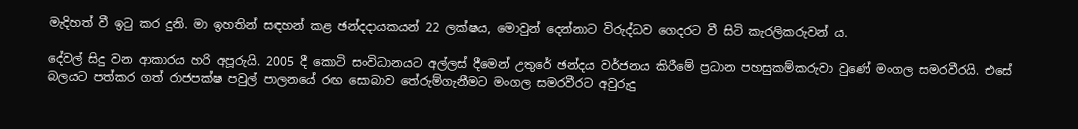මැදිහත් වී ඉටු කර දුනි. මා ඉහතින් සඳහන් කළ ඡන්දදායකයන් 22 ලක්ෂය, මොවුන් දෙන්නාට විරුද්ධව ගෙදරට වී සිටි කැරලිකරුවන් ය.

දේවල් සිදු වන ආකාරය හරි අපූරුයි. 2005 දී කොටි සංවිධානයට අල්ලස් දීමෙන් උතුරේ ඡන්දය වර්ජනය කිරීමේ ප්‍රධාන පහසුකම්කරුවා වුණේ මංගල සමරවීරයි. එසේ බලයට පත්කර ගත් රාජපක්ෂ පවුල් පාලනයේ රඟ සොබාව තේරුම්ගැනීමට මංගල සමරවීරට අවුරුදු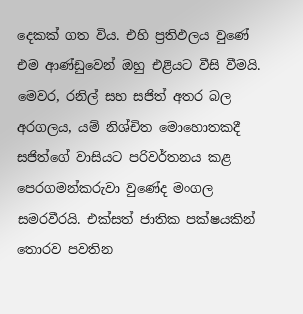දෙකක් ගත විය. එහි ප්‍රතිඵලය වුණේ එම ආණ්ඩුවෙන් ඔහු එළියට වීසි වීමයි. මෙවර, රනිල් සහ සජිත් අතර බල අරගලය, යම් නිශ්චිත මොහොතකදී සජිත්ගේ වාසියට පරිවර්තනය කළ පෙරගමන්කරුවා වුණේද මංගල සමරවීරයි. එක්සත් ජාතික පක්ෂයකින් තොරව පවතින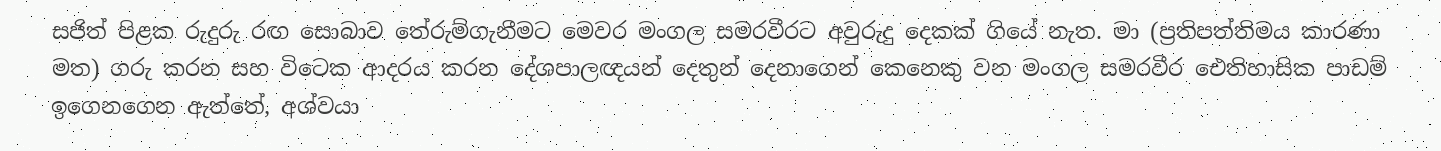සජිත් පිළක රුදුරු රඟ සොබාව තේරුම්ගැනීමට මෙවර මංගල සමරවීරට අවුරුදු දෙකක් ගියේ නැත. මා (ප්‍රතිපත්තිමය කාරණා මත) ගරු කරන සහ විටෙක ආදරය කරන දේශපාලඥයන් දෙතුන් දෙනාගෙන් කෙනෙකු වන මංගල සමරවීර ඓතිහාසික පාඩම් ඉගෙනගෙන ඇත්තේ, අශ්වයා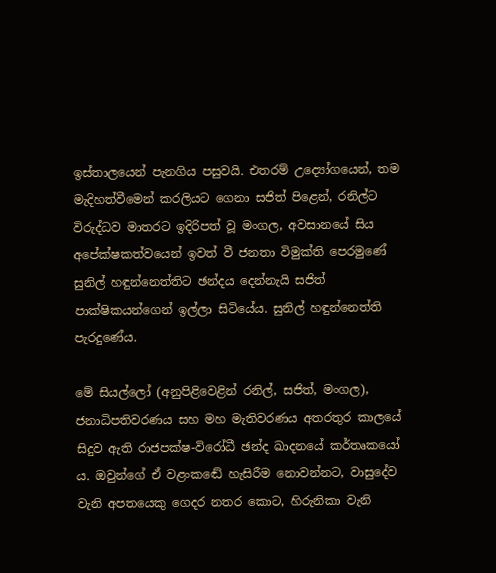ඉස්තාලයෙන් පැනගිය පසුවයි. එතරම් උද්‍යෝගයෙන්, තම මැදිහත්වීමෙන් කරලියට ගෙනා සජිත් පිළෙන්, රනිල්ට විරුද්ධව මාතරට ඉදිරිපත් වූ මංගල, අවසානයේ සිය අපේක්ෂකත්වයෙන් ඉවත් වී ජනතා විමුක්ති පෙරමුණේ සුනිල් හඳුන්නෙත්තිට ඡන්දය දෙන්නැයි සජිත් පාක්ෂිකයන්ගෙන් ඉල්ලා සිටියේය. සුනිල් හඳුන්නෙත්ති පැරදුණේය.

මේ සියල්ලෝ (අනුපිළිවෙළින් රනිල්, සජිත්, මංගල), ජනාධිපතිවරණය සහ මහ මැතිවරණය අතරතුර කාලයේ සිදුව ඇති රාජපක්ෂ-විරෝධී ඡන්ද ඛාදනයේ කර්තෘකයෝ ය. ඔවුන්ගේ ඒ වළංකඬේ හැසිරීම නොවන්නට, වාසුදේව වැනි අපතයෙකු ගෙදර නතර කොට, හිරුනිකා වැනි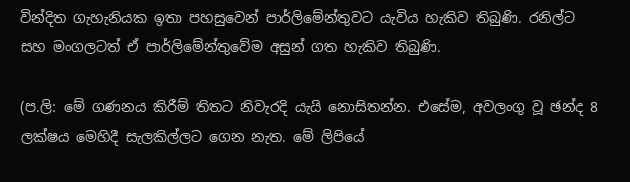වින්දිත ගැහැනියක ඉතා පහසුවෙන් පාර්ලිමේන්තුවට යැවිය හැකිව තිබුණි. රනිල්ට සහ මංගලටත් ඒ පාර්ලිමේන්තුවේම අසුන් ගත හැකිව තිබුණි.

(ප.ලි: මේ ගණනය කිරීම් තිතට නිවැරදි යැයි නොසිතන්න. එසේම, අවලංගු වූ ඡන්ද 8 ලක්ෂය මෙහිදී සැලකිල්ලට ගෙන නැත. මේ ලිපියේ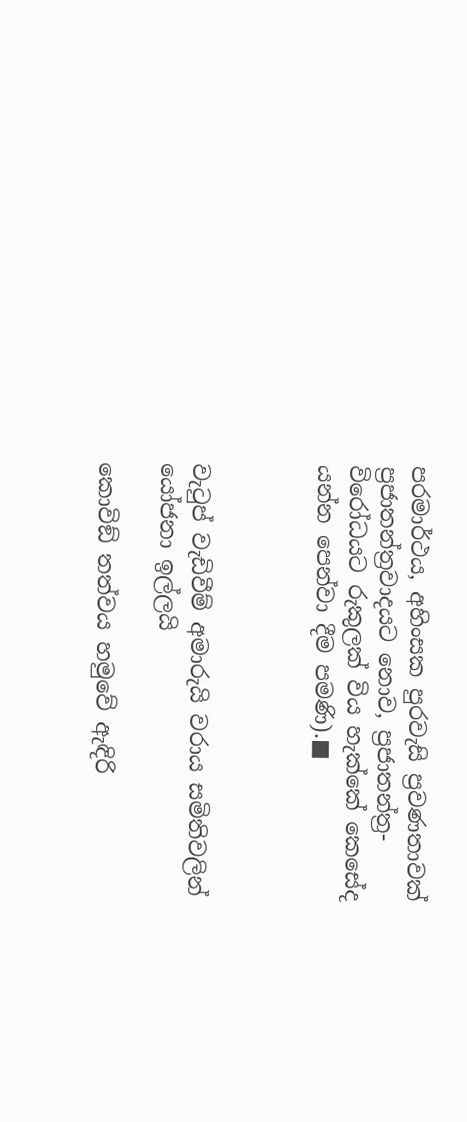පරමාර්ථය, අහිංසක පුරවැසි ප්‍රවණතාවක් ප්‍රජාතන්ත්‍රවාදයට නොව, ප්‍රජාතන්ත්‍ර-විරෝධයට රුකුලක් විය හැක්කේ කෙසේද යන්න පෙන්වා දීම පමණි).■



වැටුප් වැඩිවීම් අමාරුයි වරාය සමිතිවලින් යෝජනා ඉල්ලයි

කොවිඞ් තත්වය හමුවේ ඇඳිරි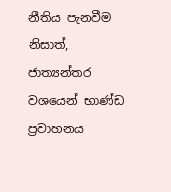නීතිය පැනවීම නිසාත්, ජාත්‍යන්තර වශයෙන් භාණ්ඩ ප්‍රවාහනය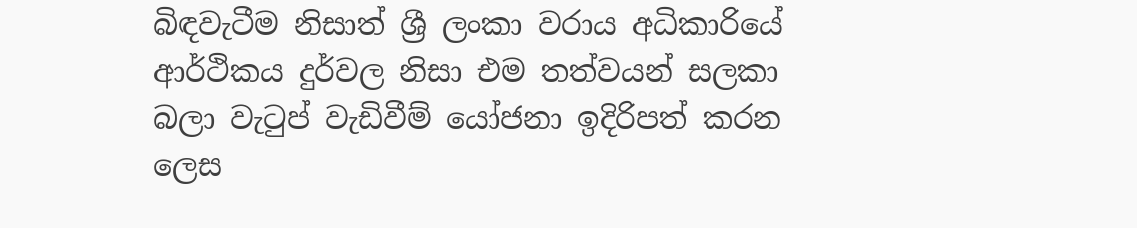බිඳවැටීම නිසාත් ශ්‍රී ලංකා වරාය අධිකාරියේ ආර්ථිකය දුර්වල නිසා එම තත්වයන් සලකා බලා වැටුප් වැඩිවීම් යෝජනා ඉදිරිපත් කරන ලෙස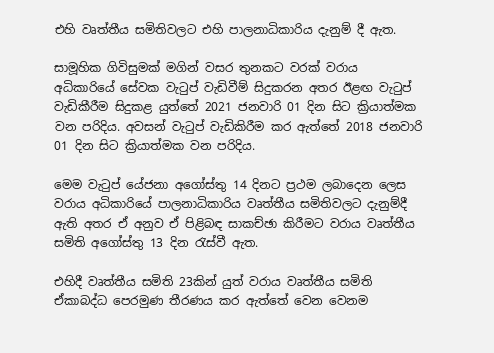එහි වෘත්තීය සමිතිවලට එහි පාලනාධිකාරිය දැනුම් දී ඇත.

සාමූහික ගිවිසුමක් මගින් වසර තුනකට වරක් වරාය අධිකාරියේ සේවක වැටුප් වැඩිවීම් සිදුකරන අතර ඊළඟ වැටුප් වැඩිකීරීම සිදුකළ යුත්තේ 2021 ජනවාරි 01 දින සිට ක්‍රියාත්මක වන පරිදිය. අවසන් වැටුප් වැඩිකිරීම කර ඇත්තේ 2018 ජනවාරි 01 දින සිට ක්‍රියාත්මක වන පරිදිය.

මෙම වැටුප් යේජනා අගෝස්තු 14 දිනට ප්‍රථම ලබාදෙන ලෙස වරාය අධිකාරියේ පාලනාධිකාරිය වෘත්තීය සමිතිවලට දැනුම්දී ඇති අතර ඒ අනුව ඒ පිළිබඳ සාකච්ඡා කිරීමට වරාය වෘත්තීය සමිති අගෝස්තු 13 දින රැස්වී ඇත.

එහිදී වෘත්තීය සමිති 23කින් යුත් වරාය වෘත්තීය සමිති ඒකාබද්ධ පෙරමුණ තීරණය කර ඇත්තේ වෙන වෙනම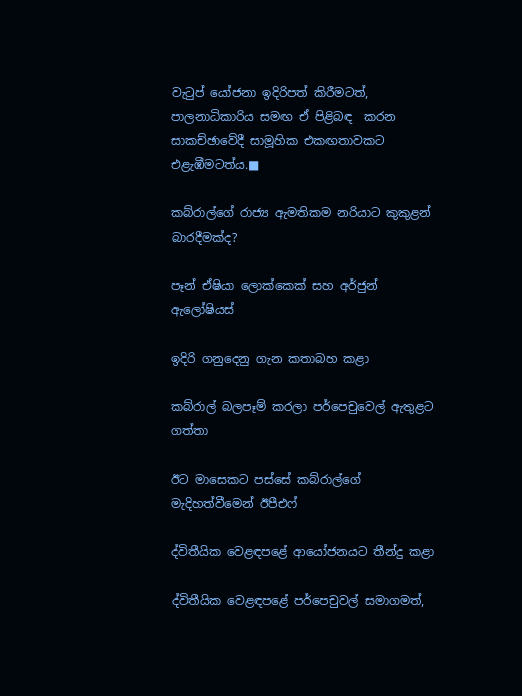වැටුප් යෝජනා ඉදිරිපත් කිරීමටත්, පාලනාධිකාරිය සමඟ ඒ පිළිබඳ  කරන සාකච්ඡාවේදී සාමූහික එකඟතාවකට එළැඹීමටත්ය.■

කබ්රාල්ගේ රාජ්‍ය ඇමතිකම නරියාට කුකුළන් බාරදීමක්ද?

පෑන් ඒෂියා ලොක්කෙක් සහ අර්ජුන් ඇලෝෂියස්

ඉදිරි ගනුදෙනු ගැන කතාබහ කළා

කබ්රාල් බලපෑම් කරලා පර්පෙචුවෙල් ඇතුළට ගත්තා

ඊට මාසෙකට පස්සේ කබ්රාල්ගේ මැදිහත්වීමෙන් ඊපීඑෆ්

ද්විතීයික වෙළඳපළේ ආයෝජනයට තීන්දු කළා

ද්විතීයික වෙළඳපළේ පර්පෙචුවල් සමාගමත්,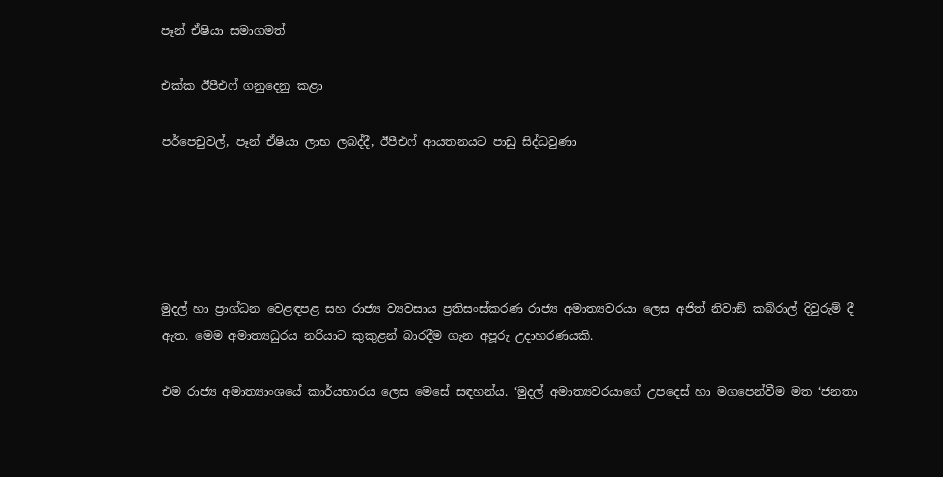පෑන් ඒෂියා සමාගමත්

එක්ක ඊපීඑෆ් ගනුදෙනු කළා

පර්පෙචුවල්, පෑන් ඒෂියා ලාභ ලබද්දී, ඊපීඑෆ් ආයතනයට පාඩු සිද්ධවුණා





මුදල් හා ප්‍රාග්ධන වෙළඳපළ සහ රාජ්‍ය ව්‍යවසාය ප්‍රතිසංස්කරණ රාජ්‍ය අමාත්‍යවරයා ලෙස අජිත් නිවාඞ් කබ්රාල් දිවුරුම් දී ඇත. මෙම අමාත්‍යධුරය නරියාට කුකුළන් බාරදීම ගැන අපූරු උදාහරණයකි.

එම රාජ්‍ය අමාත්‍යාංශයේ කාර්යභාරය ලෙස මෙසේ සඳහන්ය. ‘මුදල් අමාත්‍යවරයාගේ උපදෙස් හා මගපෙන්වීම මත ‘ජනතා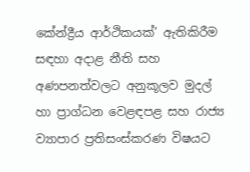කේන්ද්‍රීය ආර්ථිකයක්’ ඇතිකිරීම සඳහා අදාළ නීති සහ අණපනත්වලට අනුකූලව මුදල් හා ප්‍රාග්ධන වෙළඳපළ සහ රාජ්‍ය ව්‍යාපාර ප්‍රතිසංස්කරණ විෂයට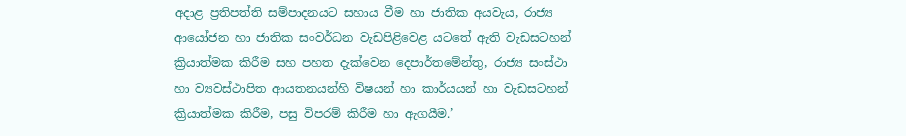අදාළ ප්‍රතිපත්ති සම්පාදනයට සහාය වීම හා ජාතික අයවැය, රාජ්‍ය ආයෝජන හා ජාතික සංවර්ධන වැඩපිළිවෙළ යටතේ ඇති වැඩසටහන් ක්‍රියාත්මක කිරීම සහ පහත දැක්වෙන දෙපාර්තමේන්තු, රාජ්‍ය සංස්ථා හා ව්‍යවස්ථාපිත ආයතනයන්හි විෂයන් හා කාර්යයන් හා වැඩසටහන් ක්‍රියාත්මක කිරීම, පසු විපරම් කිරීම හා ඇගයීම.’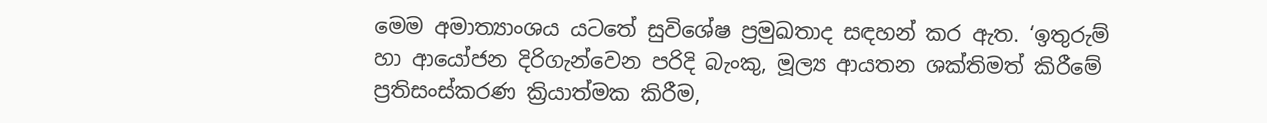මෙම අමාත්‍යාංශය යටතේ සුවිශේෂ ප්‍රමුඛතාද සඳහන් කර ඇත. ‘ඉතුරුම් හා ආයෝජන දිරිගැන්වෙන පරිදි බැංකු, මූල්‍ය ආයතන ශක්තිමත් කිරීමේ ප්‍රතිසංස්කරණ ක්‍රියාත්මක කිරීම,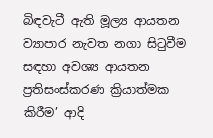බිඳවැටී ඇති මූල්‍ය ආයතන ව්‍යාපාර නැවත නගා සිටුවීම සඳහා අවශ්‍ය ආයතන ප්‍රතිසංස්කරණ ක්‍රියාත්මක කිරීම’ ආදි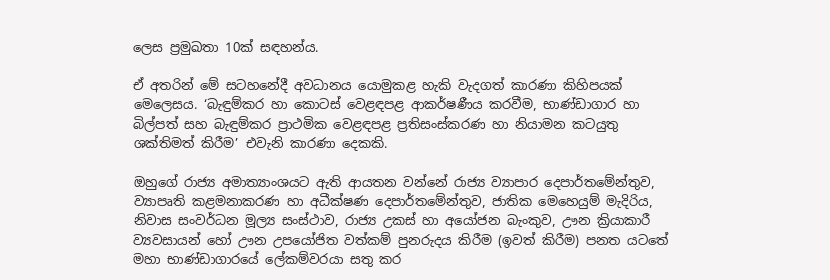ලෙස ප්‍රමුඛතා 10ක් සඳහන්ය.

ඒ අතරින් මේ සටහනේදී අවධානය යොමුකළ හැකි වැදගත් කාරණා කිහිපයක් මෙලෙසය. ‘බැඳුම්කර හා කොටස් වෙළඳපළ ආකර්ෂණීය කරවීම, භාණ්ඩාගාර හා බිල්පත් සහ බැඳුම්කර ප්‍රාථමික වෙළඳපළ ප්‍රතිසංස්කරණ හා නියාමන කටයුතු ශක්තිමත් කිරීම’ එවැනි කාරණා දෙකකි.

ඔහුගේ රාජ්‍ය අමාත්‍යාංශයට ඇති ආයතන වන්නේ රාජ්‍ය ව්‍යාපාර දෙපාර්තමේන්තුව, ව්‍යාපෘති කළමනාකරණ හා අධීක්ෂණ දෙපාර්තමේන්තුව, ජාතික මෙහෙයුම් මැදිරිය, නිවාස සංවර්ධන මූල්‍ය සංස්ථාව, රාජ්‍ය උකස් හා අයෝජන බැංකුව, ඌන ක්‍රියාකාරී ව්‍යවසායන් හෝ ඌන උපයෝජිත වත්කම් පුනරුදය කිරීම (ඉවත් කිරීම) පනත යටතේ මහා භාණ්ඩාගාරයේ ලේකම්වරයා සතු කර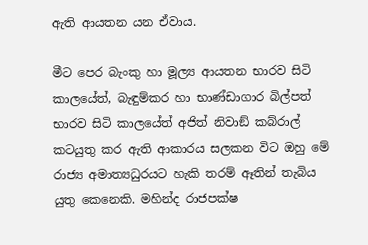ඇති ආයතන යන ඒවාය.

මීට පෙර බැංකු හා මූල්‍ය ආයතන භාරව සිටි කාලයේත්, බැඳුම්කර හා භාණ්ඩාගාර බිල්පත් භාරව සිටි කාලයේත් අජිත් නිවාඞ් කබ්රාල් කටයුතු කර ඇති ආකාරය සලකන විට ඔහු මේ රාජ්‍ය අමාත්‍යධුරයට හැකි තරම් ඈතින් තැබිය යුතු කෙනෙකි. මහින්ද රාජපක්ෂ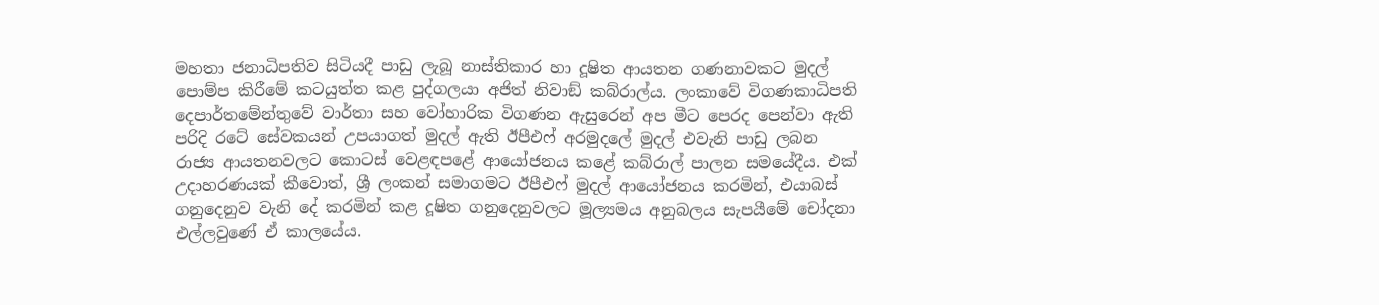මහතා ජනාධිපතිව සිටියදී පාඩු ලැබූ නාස්තිකාර හා දූෂිත ආයතන ගණනාවකට මුදල් පොම්ප කිරීමේ කටයුත්ත කළ පුද්ගලයා අජිත් නිවාඞ් කබ්රාල්ය. ලංකාවේ විගණකාධිපති දෙපාර්තමේන්තුවේ වාර්තා සහ වෝහාරික විගණන ඇසුරෙන් අප මීට පෙරද පෙන්වා ඇති පරිදි රටේ සේවකයන් උපයාගත් මුදල් ඇති ඊපීඑෆ් අරමුදලේ මුදල් එවැනි පාඩු ලබන රාජ්‍ය ආයතනවලට කොටස් වෙළඳපළේ ආයෝජනය කළේ කබ්රාල් පාලන සමයේදීය. එක් උදාහරණයක් කීවොත්, ශ්‍රී ලංකන් සමාගමට ඊපීඑෆ් මුදල් ආයෝජනය කරමින්, එයාබස් ගනුදෙනුව වැනි දේ කරමින් කළ දූෂිත ගනුදෙනුවලට මූල්‍යමය අනුබලය සැපයීමේ චෝදනා එල්ලවුණේ ඒ කාලයේය.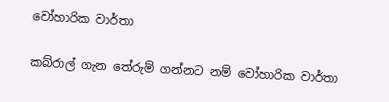වෝහාරික වාර්තා

කබ්රාල් ගැන තේරුම් ගන්නට නම් වෝහාරික වාර්තා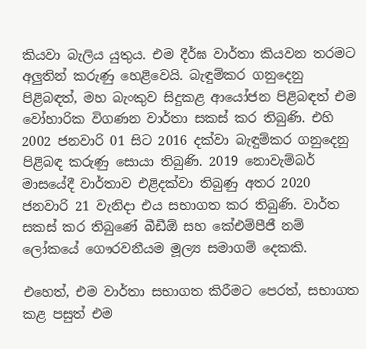කියවා බැලිය යුතුය. එම දීර්ඝ වාර්තා කියවන තරමට අලුතින් කරුණු හෙළිවෙයි. බැඳුම්කර ගනුදෙනු පිළිබඳත්, මහ බැංකුව සිදුකළ ආයෝජන පිළිබඳත් එම වෝහාරික විගණන වාර්තා සකස් කර තිබුණි. එහි 2002 ජනවාරි 01 සිට 2016 දක්වා බැඳුම්කර ගනුදෙනු පිළිබඳ කරුණු සොයා තිබුණි. 2019 නොවැම්බර් මාසයේදී වාර්තාව එළිදක්වා තිබුණු අතර 2020 ජනවාරි 21 වැනිදා එය සභාගත කර තිබුණි. වාර්ත සකස් කර තිබුණේ බීඩීඕ සහ කේඑම්පීජී නම් ලෝකයේ ගෞරවනීයම මූල්‍ය සමාගම් දෙකකි.

එහෙත්, එම වාර්තා සභාගත කිරීමට පෙරත්, සභාගත කළ පසුත් එම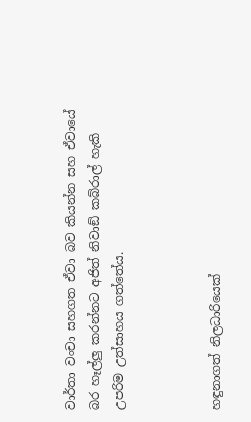වාර්තා වංචා සහගත ඒවා බව කියන්න සහ ඒවායේ බර හෑල්ලු කරන්නට අජිත් නිවාඞ් කබ්රාල් හැකි උපරිම උත්සාහය ගත්තේය.



හඳුනාගත් නිලධාරියෙක්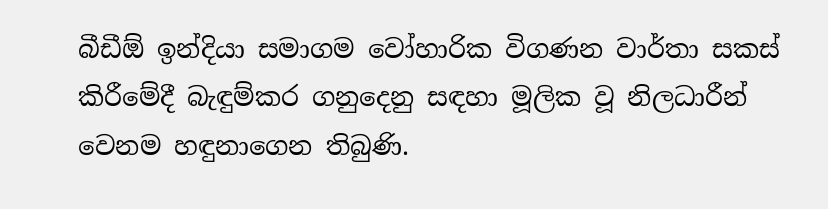බීඩීඕ ඉන්දියා සමාගම වෝහාරික විගණන වාර්තා සකස් කිරීමේදී බැඳුම්කර ගනුදෙනු සඳහා මූලික වූ නිලධාරීන් වෙනම හඳුනාගෙන තිබුණි.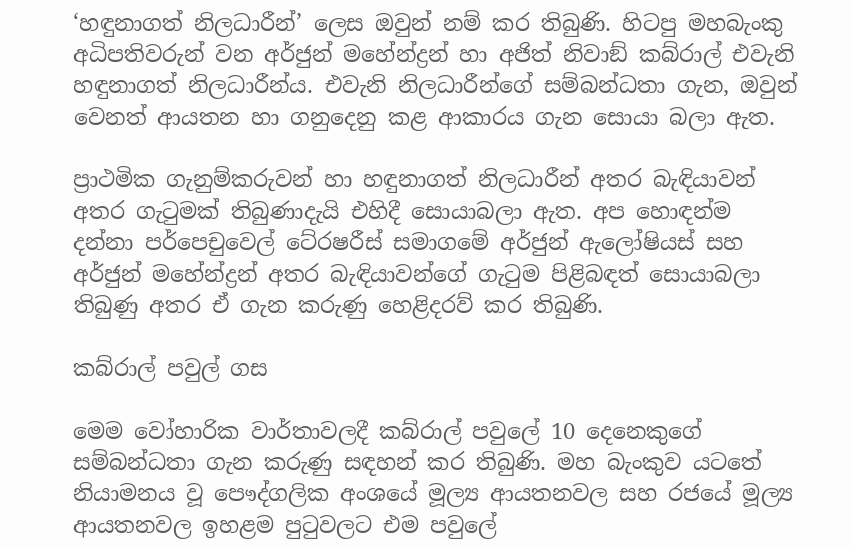‘හඳුනාගත් නිලධාරීන්’ ලෙස ඔවුන් නම් කර තිබුණි. හිටපු මහබැංකු අධිපතිවරුන් වන අර්ජුන් මහේන්ද්‍රන් හා අජිත් නිවාඞ් කබ්රාල් එවැනි හඳුනාගත් නිලධාරීන්ය. එවැනි නිලධාරීන්ගේ සම්බන්ධතා ගැන, ඔවුන් වෙනත් ආයතන හා ගනුදෙනු කළ ආකාරය ගැන සොයා බලා ඇත.

ප්‍රාථමික ගැනුම්කරුවන් හා හඳුනාගත් නිලධාරීන් අතර බැඳියාවන් අතර ගැටුමක් තිබුණාදැයි එහිදී සොයාබලා ඇත. අප හොඳන්ම දන්නා පර්පෙචුවෙල් ටේ‍රෂරීස් සමාගමේ අර්ජුන් ඇලෝෂියස් සහ අර්ජුන් මහේන්ද්‍රන් අතර බැඳියාවන්ගේ ගැටුම පිළිබඳත් සොයාබලා තිබුණු අතර ඒ ගැන කරුණු හෙළිදරව් කර තිබුණි.

කබ්රාල් පවුල් ගස

මෙම වෝහාරික වාර්තාවලදී කබ්රාල් පවුලේ 10 දෙනෙකුගේ සම්බන්ධතා ගැන කරුණු සඳහන් කර තිබුණි. මහ බැංකුව යටතේ නියාමනය වූ පෞද්ගලික අංශයේ මූල්‍ය ආයතනවල සහ රජයේ මූල්‍ය ආයතනවල ඉහළම පුටුවලට එම පවුලේ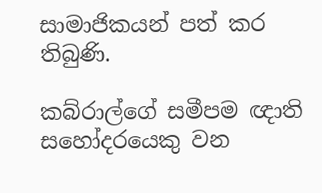සාමාජිකයන් පත් කර තිබුණි.

කබ්රාල්ගේ සමීපම ඥාති සහෝදරයෙකු වන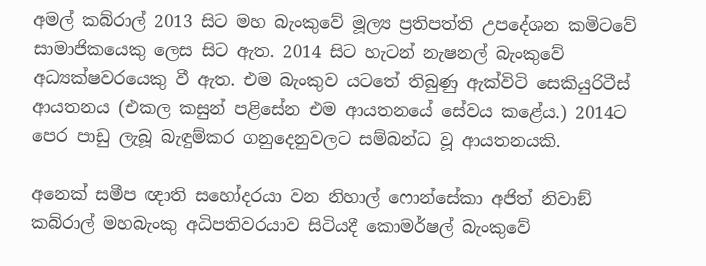අමල් කබ්රාල් 2013 සිට මහ බැංකුවේ මූල්‍ය ප්‍රතිපත්ති උපදේශන කමිටවේ සාමාජිකයෙකු ලෙස සිට ඇත. 2014 සිට හැටන් නැෂනල් බැංකුවේ අධ්‍යක්ෂවරයෙකු වී ඇත. එම බැංකුව යටතේ තිබුණු ඇක්විටි සෙකියුරිටීස් ආයතනය (එකල කසුන් පළිසේන එම ආයතනයේ සේවය කළේය.) 2014ට පෙර පාඩු ලැබූ බැඳුම්කර ගනුදෙනුවලට සම්බන්ධ වූ ආයතනයකි.

අනෙක් සමීප ඥාති සහෝදරයා වන නිහාල් ෆොන්සේකා අජිත් නිවාඞ් කබ්රාල් මහබැංකු අධිපතිවරයාව සිටියදී කොමර්ෂල් බැංකුවේ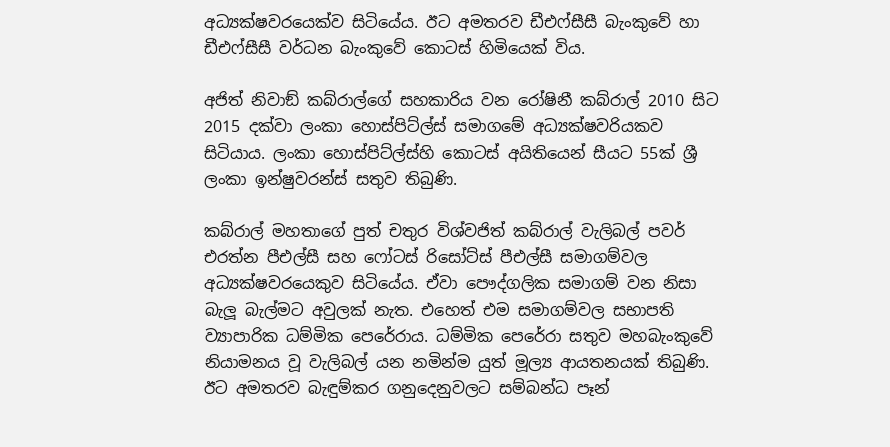අධ්‍යක්ෂවරයෙක්ව සිටියේය. ඊට අමතරව ඩීඑෆ්සීසී බැංකුවේ හා ඩීඑෆ්සීසී වර්ධන බැංකුවේ කොටස් හිමියෙක් විය.

අජිත් නිවාඞ් කබ්රාල්ගේ සහකාරිය වන රෝෂිනී කබ්රාල් 2010 සිට 2015 දක්වා ලංකා හොස්පිට්ල්ස් සමාගමේ අධ්‍යක්ෂවරියකව සිටියාය. ලංකා හොස්පිට්ල්ස්හි කොටස් අයිතියෙන් සීයට 55ක් ශ්‍රී ලංකා ඉන්ෂුවරන්ස් සතුව තිබුණි.

කබ්රාල් මහතාගේ පුත් චතුර විශ්වජිත් කබ්රාල් වැලිබල් පවර් එරත්න පීඑල්සී සහ ෆෝටස් රිසෝට්ස් පීඑල්සී සමාගම්වල අධ්‍යක්ෂවරයෙකුව සිටියේය. ඒවා පෞද්ගලික සමාගම් වන නිසා බැලූ බැල්මට අවුලක් නැත. එහෙත් එම සමාගම්වල සභාපති ව්‍යාපාරික ධම්මික පෙරේරාය. ධම්මික පෙරේරා සතුව මහබැංකුවේ නියාමනය වූ වැලිබල් යන නමින්ම යුත් මූල්‍ය ආයතනයක් තිබුණි. ඊට අමතරව බැඳුම්කර ගනුදෙනුවලට සම්බන්ධ පෑන්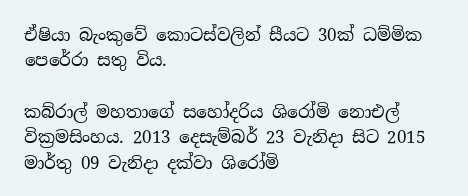ඒෂියා බැංකුවේ කොටස්වලින් සීයට 30ක් ධම්මික පෙරේරා සතු විය.

කබ්රාල් මහතාගේ සහෝදරිය ශිරෝමි නොඑල් වික්‍රමසිංහය. 2013 දෙසැම්බර් 23 වැනිදා සිට 2015 මාර්තු 09 වැනිදා දක්වා ශිරෝමි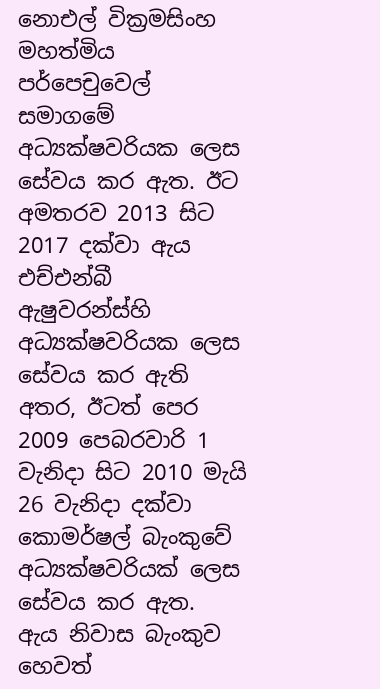නොඑල් වික්‍රමසිංහ මහත්මිය පර්පෙචුවෙල් සමාගමේ අධ්‍යක්ෂවරියක ලෙස සේවය කර ඇත. ඊට අමතරව 2013 සිට 2017 දක්වා ඇය එච්එන්බී ඇෂුවරන්ස්හි අධ්‍යක්ෂවරියක ලෙස සේවය කර ඇති අතර, ඊටත් පෙර 2009 පෙබරවාරි 1 වැනිදා සිට 2010 මැයි 26 වැනිදා දක්වා කොමර්ෂල් බැංකුවේ අධ්‍යක්ෂවරියක් ලෙස සේවය කර ඇත.  ඇය නිවාස බැංකුව හෙවත්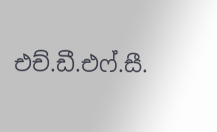එච්.ඩී.එෆ්.සී.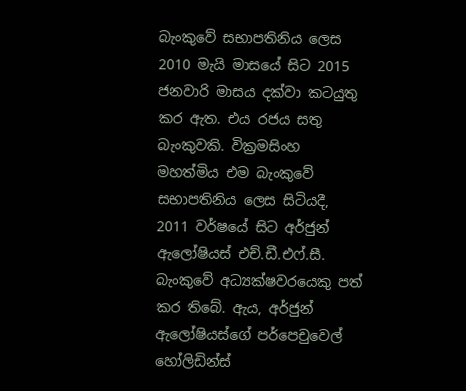බැංකුවේ සභාපතිනිය ලෙස 2010 මැයි මාසයේ සිට 2015 ජනවාරි මාසය දක්වා කටයුතු කර ඇත. එය රජය සතු බැංකුවකි. වික්‍රමසිංහ මහත්මිය එම බැංකුවේ සභාපතිනිය ලෙස සිටියදී, 2011 වර්ෂයේ සිට අර්ජුන් ඇලෝෂියස් එච්.ඩී.එෆ්.සී. බැංකුවේ අධ්‍යක්ෂවරයෙකු පත් කර තිබේ. ඇය, අර්ජුන් ඇලෝෂියස්ගේ පර්පෙචුවෙල් හෝලිඩින්ස්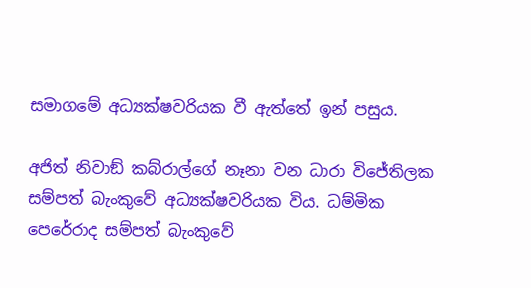සමාගමේ අධ්‍යක්ෂවරියක වී ඇත්තේ ඉන් පසුය.

අජිත් නිවාඞ් කබ්රාල්ගේ නෑනා වන ධාරා විජේතිලක සම්පත් බැංකුවේ අධ්‍යක්ෂවරියක විය. ධම්මික පෙරේරාද සම්පත් බැංකුවේ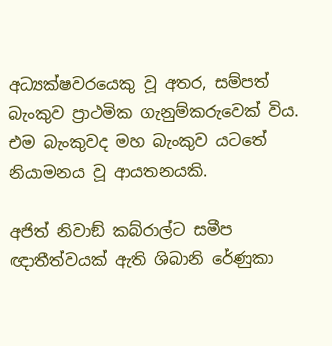අධ්‍යක්ෂවරයෙකු වූ අතර, සම්පත් බැංකුව ප්‍රාථමික ගැනුම්කරුවෙක් විය. එම බැංකුවද මහ බැංකුව යටතේ නියාමනය වූ ආයතනයකි.

අජිත් නිවාඞ් කබ්රාල්ට සමීප ඥාතීත්වයක් ඇති ශිබානි රේණුකා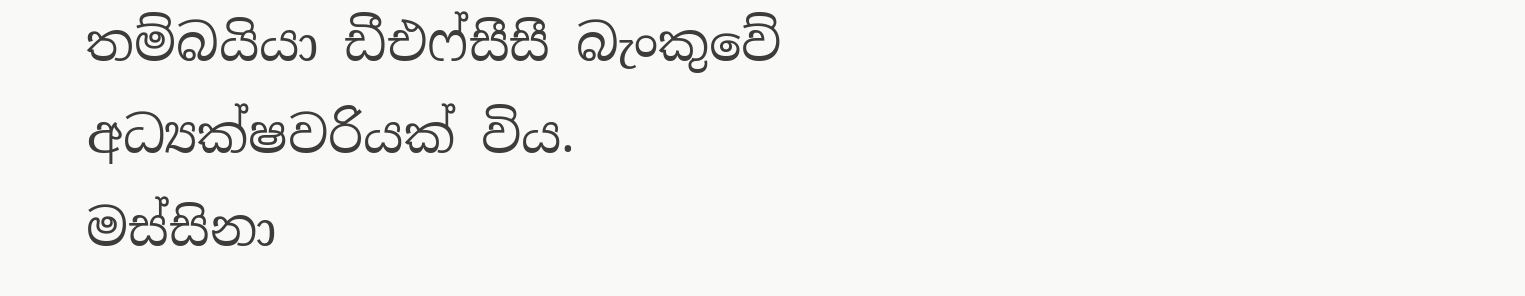තම්බයියා ඩීඑෆ්සීසී බැංකුවේ අධ්‍යක්ෂවරියක් විය. මස්සිනා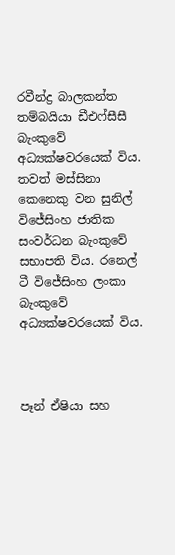රවීන්ද්‍ර බාලකන්ත තම්බයියා ඩීඑෆ්සීසී බැංකුවේ අධ්‍යක්ෂවරයෙක් විය. තවත් මස්සිනා කෙනෙකු වන සුනිල් විජේසිංහ ජාතික සංවර්ධන බැංකුවේ සභාපති විය. රනෙල් ටී විජේසිංහ ලංකා බැංකුවේ අධ්‍යක්ෂවරයෙක් විය.



පෑන් ඒෂියා සහ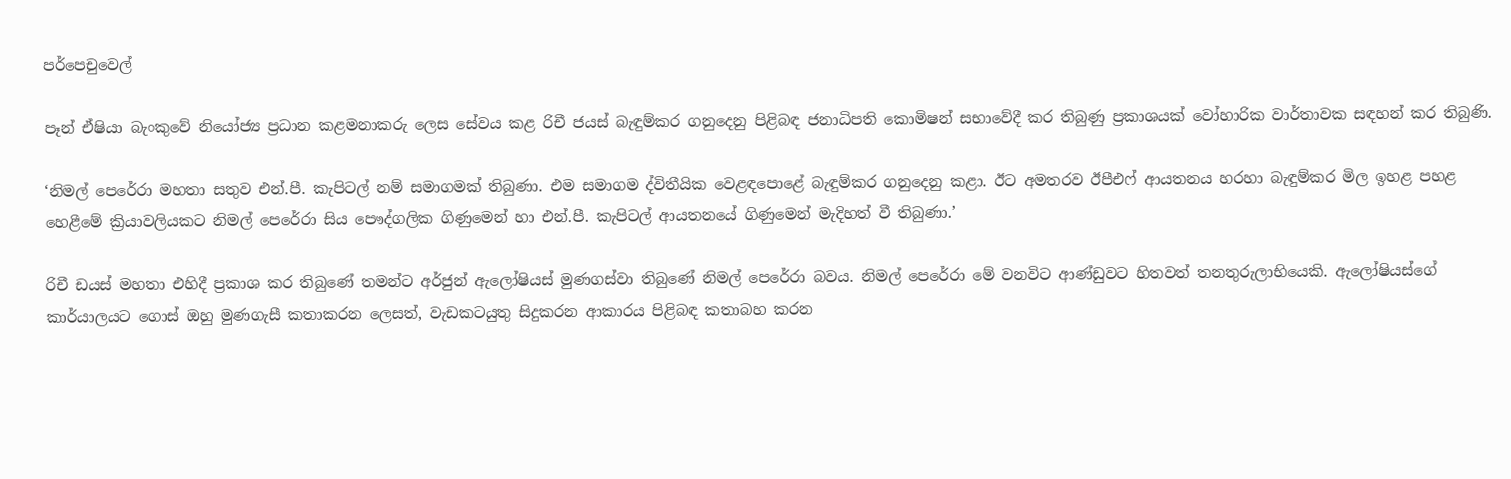පර්පෙචුවෙල්

පෑන් ඒෂියා බැංකුවේ නියෝජ්‍ය ප්‍රධාන කළමනාකරු ලෙස සේවය කළ රිචී ජයස් බැඳුම්කර ගනුදෙනු පිළිබඳ ජනාධිපති කොමිෂන් සභාවේදී කර තිබුණු ප්‍රකාශයක් වෝහාරික වාර්තාවක සඳහන් කර තිබුණි.

‘නිමල් පෙරේරා මහතා සතුව එන්.පී. කැපිටල් නම් සමාගමක් තිබුණා. එම සමාගම ද්විතීයික වෙළඳපොළේ බැඳුම්කර ගනුදෙනු කළා. ඊට අමතරව ඊපීඑෆ් ආයතනය හරහා බැඳුම්කර මිල ඉහළ පහළ හෙළීමේ ක්‍රියාවලියකට නිමල් පෙරේරා සිය පෞද්ගලික ගිණුමෙන් හා එන්.පී. කැපිටල් ආයතනයේ ගිණුමෙන් මැදිහත් වී තිබුණා.’

රිචී ඩයස් මහතා එහිදී ප්‍රකාශ කර තිබුණේ තමන්ට අර්ජුන් ඇලෝෂියස් මුණගස්වා තිබුණේ නිමල් පෙරේරා බවය. නිමල් පෙරේරා මේ වනවිට ආණ්ඩුවට හිතවත් තනතුරුලාභියෙකි. ඇලෝෂියස්ගේ කාර්යාලයට ගොස් ඔහු මුණගැසී කතාකරන ලෙසත්, වැඩකටයුතු සිදුකරන ආකාරය පිළිබඳ කතාබහ කරන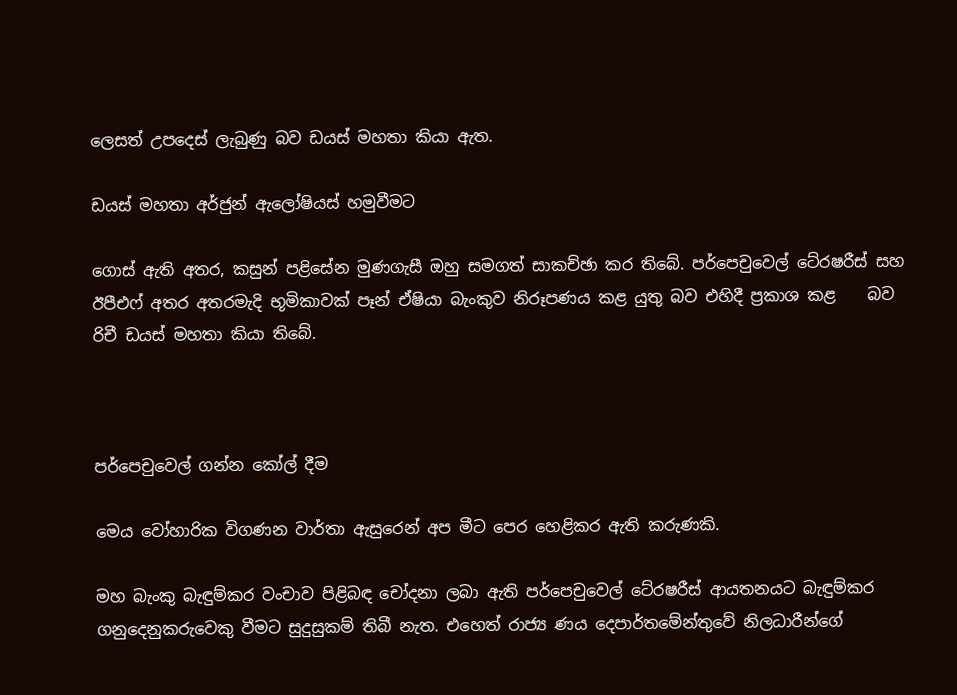ලෙසත් උපදෙස් ලැබුණු බව ඩයස් මහතා කියා ඇත.

ඩයස් මහතා අර්ජුන් ඇලෝෂියස් හමුවීමට

ගොස් ඇති අතර, කසුන් පළිසේන මුණගැසී ඔහු සමගත් සාකච්ඡා කර තිබේ. පර්පෙචුවෙල් ටේ‍රෂරීස් සහ ඊපීඑෆ් අතර අතරමැදි භූමිකාවක් පෑන් ඒෂියා බැංකුව නිරූපණය කළ යුතු බව එහිදී ප්‍රකාශ කළ    බව රිචී ඩයස් මහතා කියා තිබේ.



පර්පෙචුවෙල් ගන්න කෝල් දීම

මෙය වෝහාරික විගණන වාර්තා ඇසුරෙන් අප මීට පෙර හෙළිකර ඇති කරුණකි.

මහ බැංකු බැඳුම්කර වංචාව පිළිබඳ චෝදනා ලබා ඇති පර්පෙචුවෙල් ටේ‍රෂරීස් ආයතනයට බැඳුම්කර ගනුදෙනුකරුවෙකු වීමට සුදුසුකම් තිබී නැත. එහෙත් රාජ්‍ය ණය දෙපාර්තමේන්තුවේ නිලධාරීන්ගේ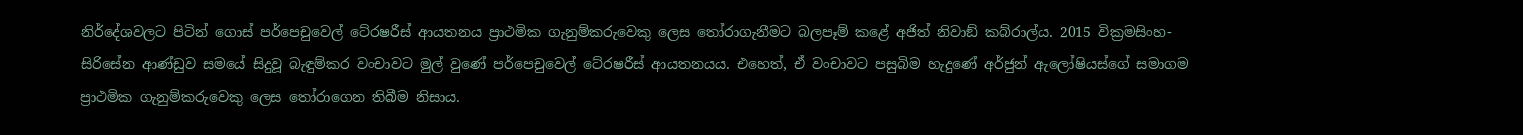නිර්දේශවලට පිටින් ගොස් පර්පෙචුවෙල් ටේ‍රෂරීස් ආයතනය ප්‍රාථමික ගැනුම්කරුවෙකු ලෙස තෝරාගැනීමට බලපෑම් කළේ අජිත් නිවාඞ් කබ්රාල්ය. 2015 වික්‍රමසිංහ-සිරිසේන ආණ්ඩුව සමයේ සිදුවූ බැඳුම්කර වංචාවට මුල් වුණේ පර්පෙචුවෙල් ටේ‍රෂරීස් ආයතනයය. එහෙත්, ඒ වංචාවට පසුබිම හැදුණේ අර්ජුන් ඇලෝෂියස්ගේ සමාගම ප්‍රාථමික ගැනුම්කරුවෙකු ලෙස තෝරාගෙන තිබීම නිසාය.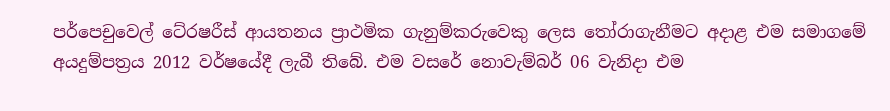පර්පෙචුවෙල් ටේ‍රෂරීස් ආයතනය ප්‍රාථමික ගැනුම්කරුවෙකු ලෙස තෝරාගැනීමට අදාළ එම සමාගමේ අයදුම්පත්‍රය 2012 වර්ෂයේදී ලැබී තිබේ. එම වසරේ නොවැම්බර් 06 වැනිදා එම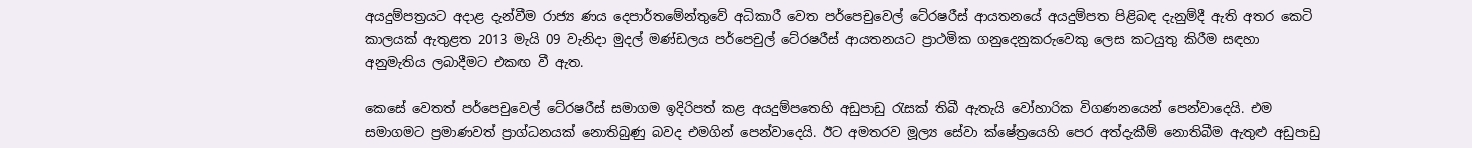අයදුම්පත්‍රයට අදාළ දැන්වීම රාජ්‍ය ණය දෙපාර්තමේන්තුවේ අධිකාරී වෙත පර්පෙචුවෙල් ටේ‍රෂරීස් ආයතනයේ අයදුම්පත පිළිබඳ දැනුම්දී ඇති අතර කෙටි කාලයක් ඇතුළත 2013 මැයි 09 වැනිදා මුදල් මණ්ඩලය පර්පෙචුල් ටේ‍රෂරීස් ආයතනයට ප්‍රාථමික ගනුදෙනුකරුවෙකු ලෙස කටයුතු කිරීම සඳහා අනුමැතිය ලබාදීමට එකඟ වී ඇත.

කෙසේ වෙතත් පර්පෙචුවෙල් ටේ‍රෂරීස් සමාගම ඉදිරිපත් කළ අයදුම්පතෙහි අඩුපාඩු රැසක් තිබී ඇතැයි වෝහාරික විගණනයෙන් පෙන්වාදෙයි. එම සමාගමට ප්‍රමාණවත් ප්‍රාග්ධනයක් නොතිබුණු බවද එමගින් පෙන්වාදෙයි. ඊට අමතරව මූල්‍ය සේවා ක්ෂේත්‍රයෙහි පෙර අත්දැකීම් නොතිබීම ඇතුළු අඩුපාඩු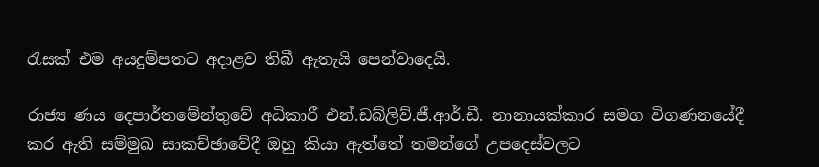රැසක් එම අයදුම්පතට අදාළව තිබී ඇතැයි පෙන්වාදෙයි.

රාජ්‍ය ණය දෙපාර්තමේන්තුවේ අධිකාරී එන්.ඩබ්ලිව්.ජී.ආර්.ඩී. නානායක්කාර සමග විගණනයේදී කර ඇති සම්මුඛ සාකච්ඡාවේදී ඔහු කියා ඇත්තේ තමන්ගේ උපදෙස්වලට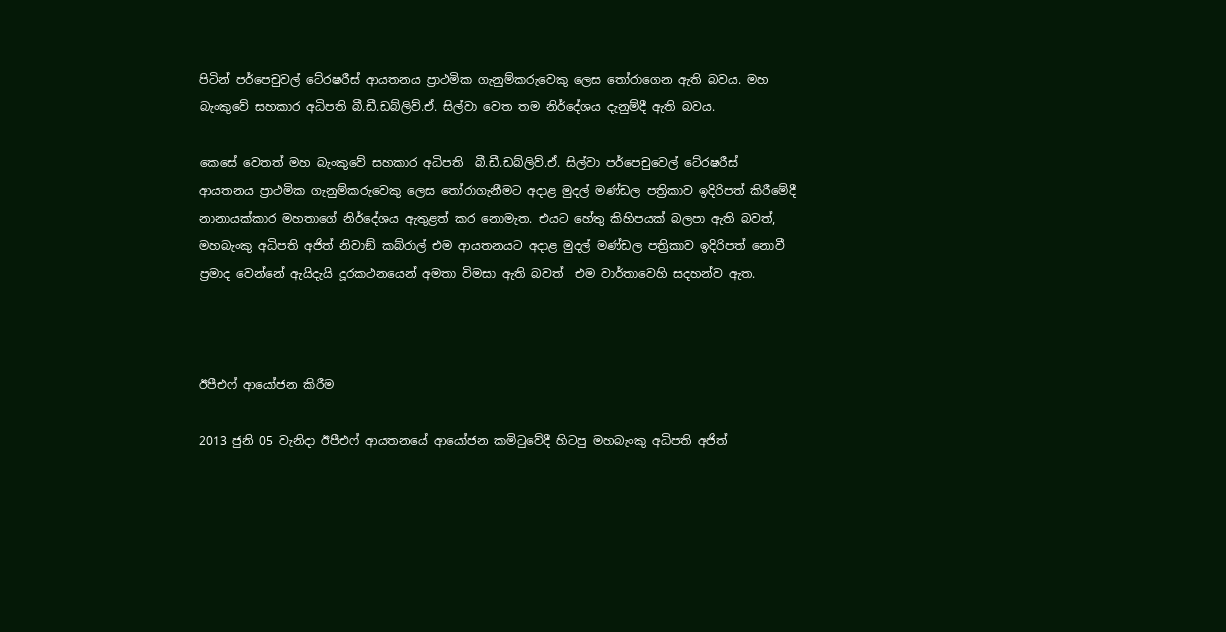පිටින් පර්පෙචුවල් ටේ‍රෂරීස් ආයතනය ප්‍රාථමික ගැනුම්කරුවෙකු ලෙස තෝරාගෙන ඇති බවය. මහ බැංකුවේ සහකාර අධිපති බී.ඩී.ඩබ්ලිව්.ඒ. සිල්වා වෙත තම නිර්දේශය දැනුම්දී ඇති බවය.

කෙසේ වෙතත් මහ බැංකුවේ සහකාර අධිපති  බී.ඩී.ඩබ්ලිව්.ඒ. සිල්වා පර්පෙචුවෙල් ටේ‍රෂරීස් ආයතනය ප්‍රාථමික ගැනුම්කරුවෙකු ලෙස තෝරාගැනීමට අදාළ මුදල් මණ්ඩල පත්‍රිකාව ඉදිරිපත් කිරීමේදී නානායක්කාර මහතාගේ නිර්දේශය ඇතුළත් කර නොමැත. එයට හේතු කිහිපයක් බලපා ඇති බවත්, මහබැංකු අධිපති අජිත් නිවාඞ් කබ්රාල් එම ආයතනයට අදාළ මුදල් මණ්ඩල පත්‍රිකාව ඉදිරිපත් නොවී ප්‍රමාද වෙන්නේ ඇයිදැයි දූරකථනයෙන් අමතා විමසා ඇති බවත්  එම වාර්තාවෙහි සදහන්ව ඇත.



ඊපීඑෆ් ආයෝජන කිරීම

2013 ජුනි 05 වැනිදා ඊපීඑෆ් ආයතනයේ ආයෝජන කමිටුවේදී හිටපු මහබැංකු අධිපති අජිත්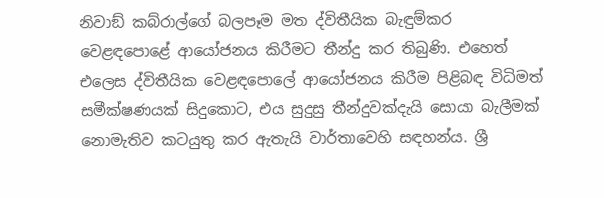නිවාඞ් කබ්රාල්ගේ බලපෑම මත ද්විතීයික බැඳුම්කර වෙළඳපොළේ ආයෝජනය කිරීමට තීන්දු කර තිබුණි. එහෙත් එලෙස ද්විතීයික වෙළඳපොලේ ආයෝජනය කිරීම පිළිබඳ විධිමත් සමීක්ෂණයක් සිදුකොට, එය සුදුසු තීන්දුවක්දැයි සොයා බැලීමක් නොමැතිව කටයුතු කර ඇතැයි වාර්තාවෙහි සඳහන්ය. ශ්‍රී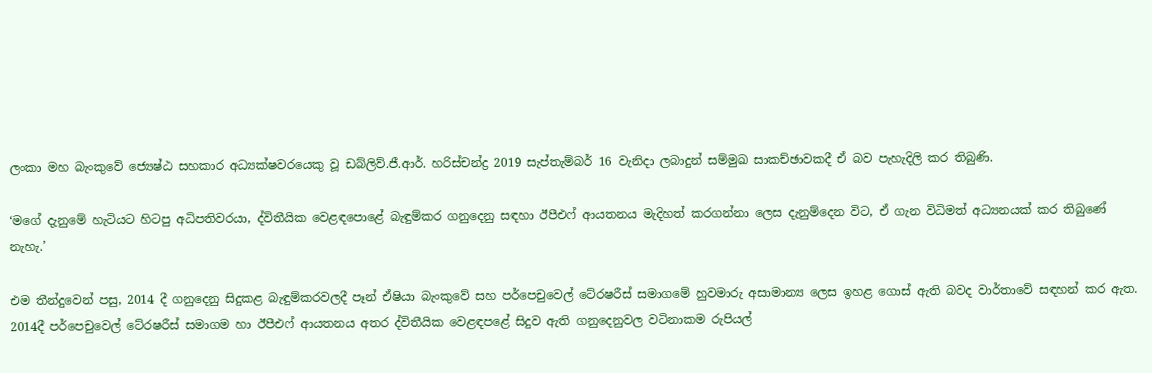ලංකා මහ බැංකුවේ ජ්‍යෙෂ්ඨ සහකාර අධ්‍යක්ෂවරයෙකු වූ ඩබ්ලිව්.ජී.ආර්. හරිස්චන්ද්‍ර 2019 සැප්තැම්බර් 16 වැනිදා ලබාදුන් සම්මුඛ සාකච්ඡාවකදී ඒ බව පැහැදිලි කර තිබුණි.

‘මගේ දැනුමේ හැටියට හිටපු අධිපතිවරයා, ද්විතීයික වෙළඳපොළේ බැඳුම්කර ගනුදෙනු සඳහා ඊපීඑෆ් ආයතනය මැදිහත් කරගන්නා ලෙස දැනුම්දෙන විට, ඒ ගැන විධිමත් අධ්‍යනයක් කර තිබුණේ නැහැ.’

එම තීන්දුවෙන් පසු, 2014 දී ගනුදෙනු සිදුකළ බැඳුම්කරවලදී පෑන් ඒෂියා බැංකුවේ සහ පර්පෙචුවෙල් ටේ‍රෂරීස් සමාගමේ හුවමාරු අසාමාන්‍ය ලෙස ඉහළ ගොස් ඇති බවද වාර්තාවේ සඳහන් කර ඇත. 2014දී පර්පෙචුවෙල් ටේ‍රෂරීස් සමාගම හා ඊපීඑෆ් ආයතනය අතර ද්විතීයික වෙළඳපළේ සිදුව ඇති ගනුදෙනුවල වටිනාකම රුපියල්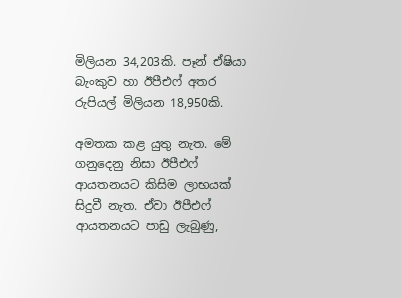මිලියන 34,203කි. පෑන් ඒෂියා බැංකුව හා ඊපීඑෆ් අතර රුපියල් මිලියන 18,950කි.

අමතක කළ යුතු නැත. මේ ගනුදෙනු නිසා ඊපීඑෆ් ආයතනයට කිසිම ලාභයක් සිදුවී නැත. ඒවා ඊපීඑෆ් ආයතනයට පාඩු ලැබුණු,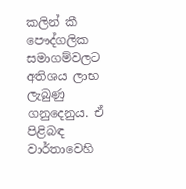කලින් කී පෞද්ගලික සමාගම්වලට අතිශය ලාභ ලැබුණු ගනුදෙනුය. ඒ පිළිබඳ වාර්තාවෙහි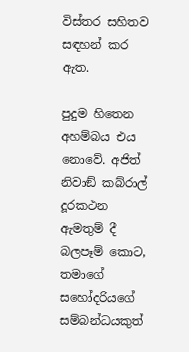විස්තර සහිතව සඳහන් කර ඇත.

පුදුම හිතෙන අහම්බය එය නොවේ. අජිත් නිවාඞ් කබ්රාල් දූරකථන ඇමතුම් දී බලපෑම් කොට, තමාගේ සහෝදරියගේ සම්බන්ධයකුත්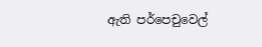ඇති පර්පෙචුවෙල්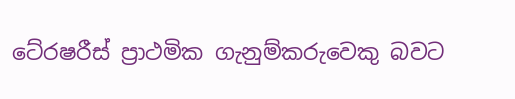ටේ‍රෂරීස් ප්‍රාථමික ගැනුම්කරුවෙකු බවට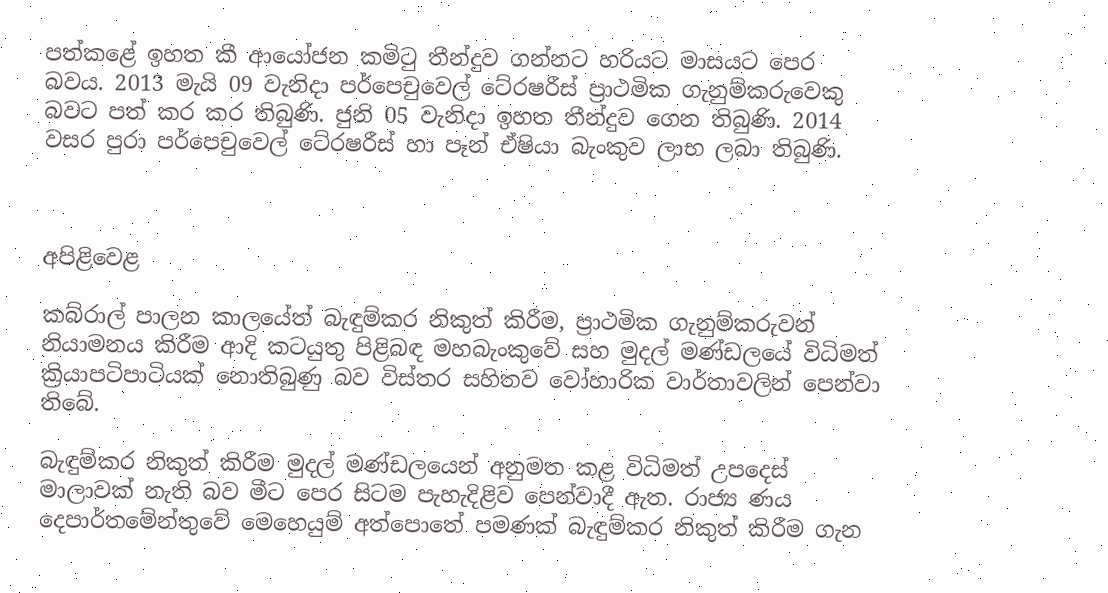පත්කළේ ඉහත කී ආයෝජන කමිටු තීන්දුව ගන්නට හරියට මාසයට පෙර බවය. 2013 මැයි 09 වැනිදා පර්පෙචුවෙල් ටේ‍රෂරීස් ප්‍රාථමික ගැනුම්කරුවෙකු බවට පත් කර කර තිබුණි. ජුනි 05 වැනිදා ඉහත තීන්දුව ගෙන තිබුණි. 2014 වසර පුරා පර්පෙචුවෙල් ටේ‍රෂරීස් හා පෑන් ඒෂියා බැංකුව ලාභ ලබා තිබුණි.



අපිළිවෙළ

කබ්රාල් පාලන කාලයේත් බැඳුම්කර නිකුත් කිරීම, ප්‍රාථමික ගැනුම්කරුවන් නියාමනය කිරීම ආදි කටයුතු පිළිබඳ මහබැංකුවේ සහ මුදල් මණ්ඩලයේ විධිමත් ක්‍රියාපටිපාටියක් නොතිබුණු බව විස්තර සහිතව වෝහාරික වාර්තාවලින් පෙන්වා තිබේ.

බැඳුම්කර නිකුත් කිරීම මුදල් මණ්ඩලයෙන් අනුමත කළ විධිමත් උපදෙස් මාලාවක් නැති බව මීට පෙර සිටම පැහැදිළිව පෙන්වාදී ඇත. රාජ්‍ය ණය දෙපාර්තමේන්තුවේ මෙහෙයුම් අත්පොතේ පමණක් බැඳුම්කර නිකුත් කිරීම ගැන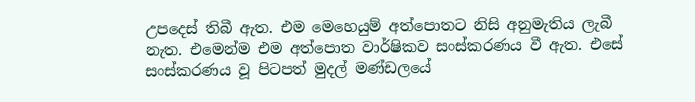උපදෙස් තිබී ඇත. එම මෙහෙයුම් අත්පොතට නිසි අනුමැතිය ලැබී නැත. එමෙන්ම එම අත්පොත වාර්ෂිකව සංස්කරණය වී ඇත. එසේ සංස්කරණය වූ පිටපත් මුදල් මණ්ඩලයේ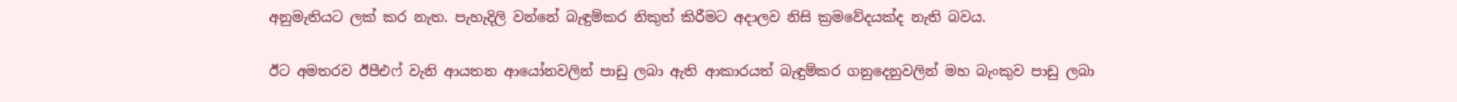අනුමැතියට ලක් කර නැත. පැහැදිලි වන්නේ බැඳුම්කර නිකුත් කිරීමට අදාලව නිසි ක්‍රමවේදයක්ද නැති බවය.

ඊට අමතරව ඊපීඑෆ් වැනි ආයතන ආයෝනවලින් පාඩු ලබා ඇති ආකාරයත් බැඳුම්කර ගනුදෙනුවලින් මහ බැංකුව පාඩු ලබා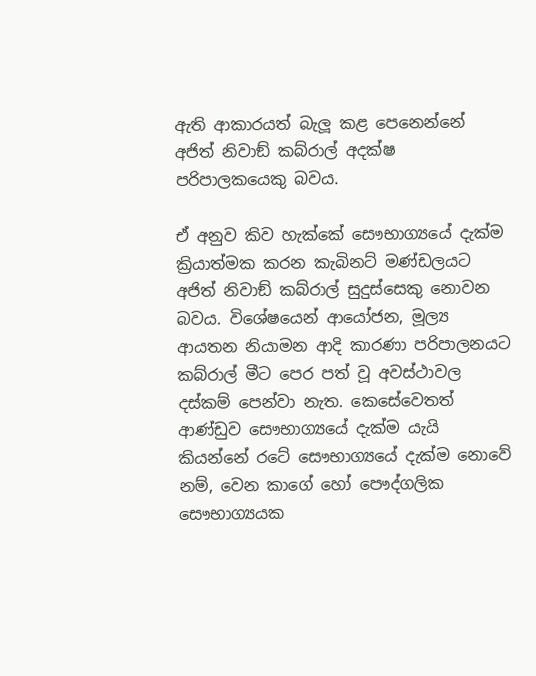ඇති ආකාරයත් බැලූ කළ පෙනෙන්නේ අජිත් නිවාඞ් කබ්රාල් අදක්ෂ පරිපාලකයෙකු බවය.

ඒ අනුව කිව හැක්කේ සෞභාග්‍යයේ දැක්ම ක්‍රියාත්මක කරන කැබිනට් මණ්ඩලයට අජිත් නිවාඞ් කබ්රාල් සුදුස්සෙකු නොවන බවය. විශේෂයෙන් ආයෝජන, මූල්‍ය ආයතන නියාමන ආදි කාරණා පරිපාලනයට කබ්රාල් මීට පෙර පත් වූ අවස්ථාවල දස්කම් පෙන්වා නැත. කෙසේවෙතත් ආණ්ඩුව සෞභාග්‍යයේ දැක්ම යැයි කියන්නේ රටේ සෞභාග්‍යයේ දැක්ම නොවේ නම්, වෙන කාගේ හෝ පෞද්ගලික සෞභාග්‍යයක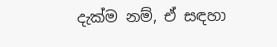දැක්ම නම්, ඒ සඳහා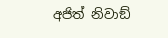අජිත් නිවාඞ්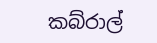කබ්රාල්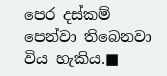පෙර දස්කම් පෙන්වා තිබෙනවා විය හැකිය.■